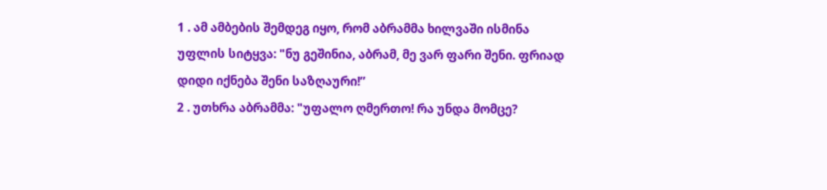1 . ამ ამბების შემდეგ იყო, რომ აბრამმა ხილვაში ისმინა უფლის სიტყვა: "ნუ გეშინია, აბრამ, მე ვარ ფარი შენი. ფრიად დიდი იქნება შენი საზღაური!”
2 . უთხრა აბრამმა: "უფალო ღმერთო! რა უნდა მომცე?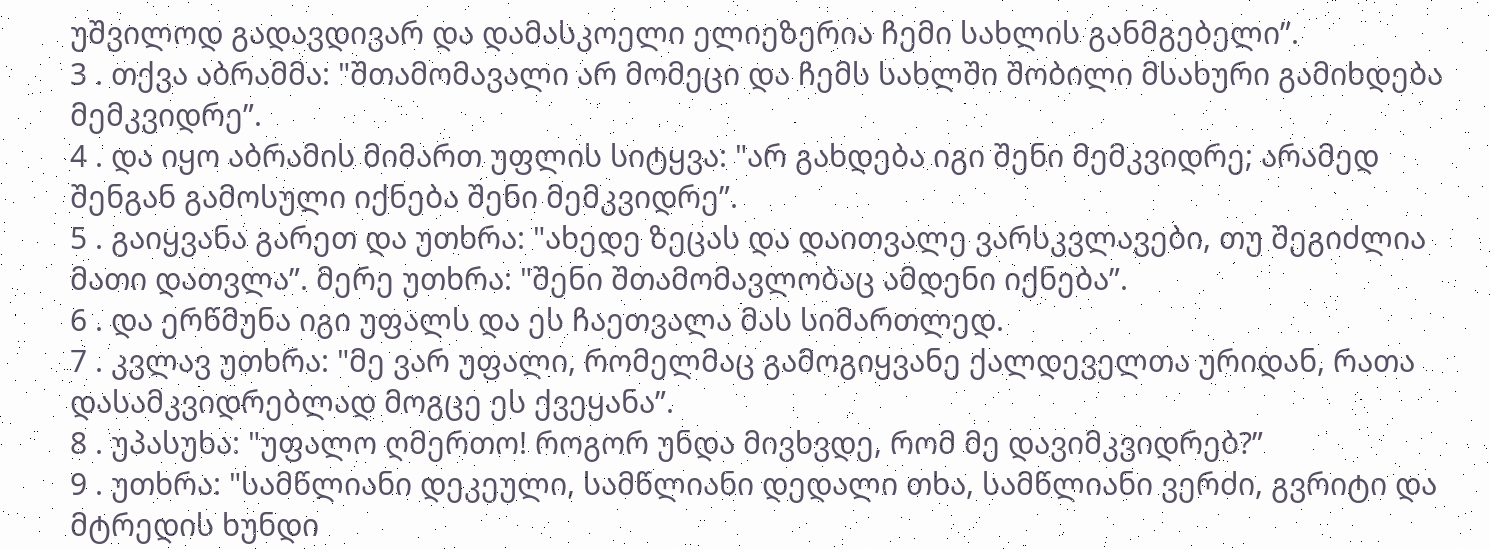უშვილოდ გადავდივარ და დამასკოელი ელიეზერია ჩემი სახლის განმგებელი”.
3 . თქვა აბრამმა: "შთამომავალი არ მომეცი და ჩემს სახლში შობილი მსახური გამიხდება მემკვიდრე”.
4 . და იყო აბრამის მიმართ უფლის სიტყვა: "არ გახდება იგი შენი მემკვიდრე; არამედ შენგან გამოსული იქნება შენი მემკვიდრე”.
5 . გაიყვანა გარეთ და უთხრა: "ახედე ზეცას და დაითვალე ვარსკვლავები, თუ შეგიძლია მათი დათვლა”. მერე უთხრა: "შენი შთამომავლობაც ამდენი იქნება”.
6 . და ერწმუნა იგი უფალს და ეს ჩაეთვალა მას სიმართლედ.
7 . კვლავ უთხრა: "მე ვარ უფალი, რომელმაც გამოგიყვანე ქალდეველთა ურიდან, რათა დასამკვიდრებლად მოგცე ეს ქვეყანა”.
8 . უპასუხა: "უფალო ღმერთო! როგორ უნდა მივხვდე, რომ მე დავიმკვიდრებ?”
9 . უთხრა: "სამწლიანი დეკეული, სამწლიანი დედალი თხა, სამწლიანი ვერძი, გვრიტი და მტრედის ხუნდი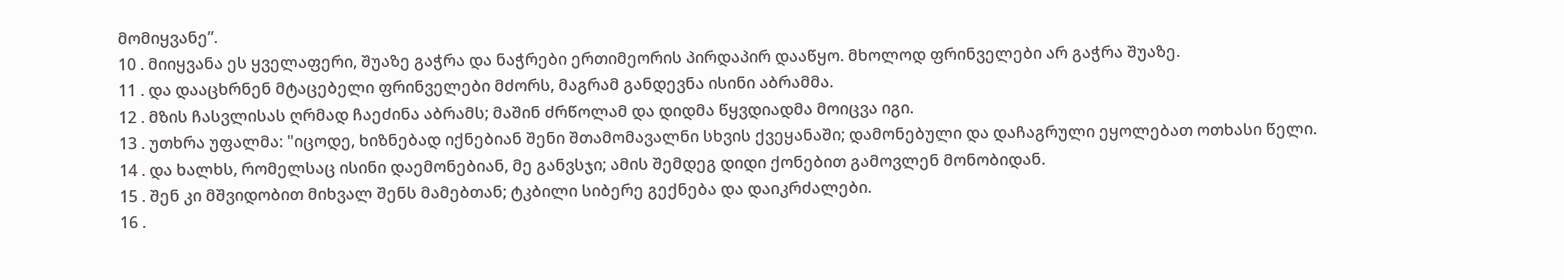მომიყვანე”.
10 . მიიყვანა ეს ყველაფერი, შუაზე გაჭრა და ნაჭრები ერთიმეორის პირდაპირ დააწყო. მხოლოდ ფრინველები არ გაჭრა შუაზე.
11 . და დააცხრნენ მტაცებელი ფრინველები მძორს, მაგრამ განდევნა ისინი აბრამმა.
12 . მზის ჩასვლისას ღრმად ჩაეძინა აბრამს; მაშინ ძრწოლამ და დიდმა წყვდიადმა მოიცვა იგი.
13 . უთხრა უფალმა: "იცოდე, ხიზნებად იქნებიან შენი შთამომავალნი სხვის ქვეყანაში; დამონებული და დაჩაგრული ეყოლებათ ოთხასი წელი.
14 . და ხალხს, რომელსაც ისინი დაემონებიან, მე განვსჯი; ამის შემდეგ დიდი ქონებით გამოვლენ მონობიდან.
15 . შენ კი მშვიდობით მიხვალ შენს მამებთან; ტკბილი სიბერე გექნება და დაიკრძალები.
16 .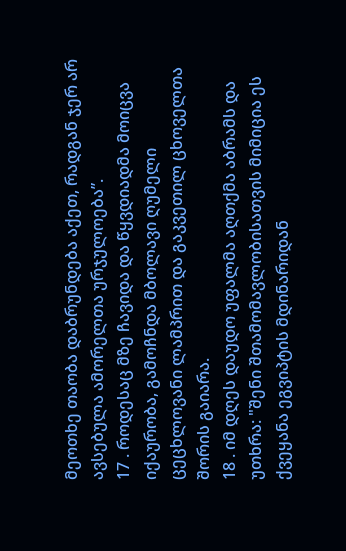მეოთხე თაობა დაბრუნდება აქეთ, რადგან ჯერ არ ავსებულა ამორელთა ურჯულოება”.
17 . როდესაც მზე ჩავიდა და წყვდიადმა მოიცვა იქაურობა, გამოჩნდა მბოლავი ღუმელი ცეცხლოვანი ლამპრით და გაკვეთილ ცხოველთა შორის გაიარა.
18 . იმ დღეს დაუდო უფალმა აღთქმა აბრამს და უთხრა: "შენი შთამომავლობისათვის მიმიცია ეს ქვეყანა ეგვიპტის მდინარიდან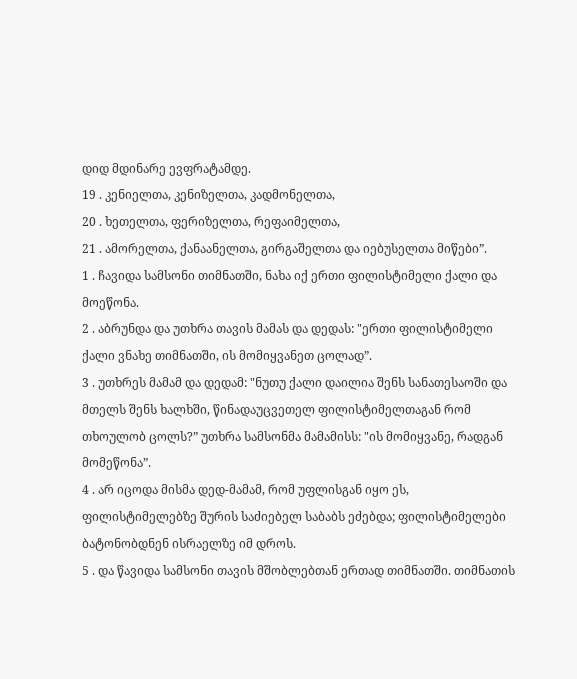დიდ მდინარე ევფრატამდე.
19 . კენიელთა, კენიზელთა, კადმონელთა,
20 . ხეთელთა, ფერიზელთა, რეფაიმელთა,
21 . ამორელთა, ქანაანელთა, გირგაშელთა და იებუსელთა მიწები”.
1 . ჩავიდა სამსონი თიმნათში, ნახა იქ ერთი ფილისტიმელი ქალი და მოეწონა.
2 . აბრუნდა და უთხრა თავის მამას და დედას: "ერთი ფილისტიმელი ქალი ვნახე თიმნათში, ის მომიყვანეთ ცოლად”.
3 . უთხრეს მამამ და დედამ: "ნუთუ ქალი დაილია შენს სანათესაოში და მთელს შენს ხალხში, წინადაუცვეთელ ფილისტიმელთაგან რომ თხოულობ ცოლს?” უთხრა სამსონმა მამამისს: "ის მომიყვანე, რადგან მომეწონა”.
4 . არ იცოდა მისმა დედ-მამამ, რომ უფლისგან იყო ეს, ფილისტიმელებზე შურის საძიებელ საბაბს ეძებდა; ფილისტიმელები ბატონობდნენ ისრაელზე იმ დროს.
5 . და წავიდა სამსონი თავის მშობლებთან ერთად თიმნათში. თიმნათის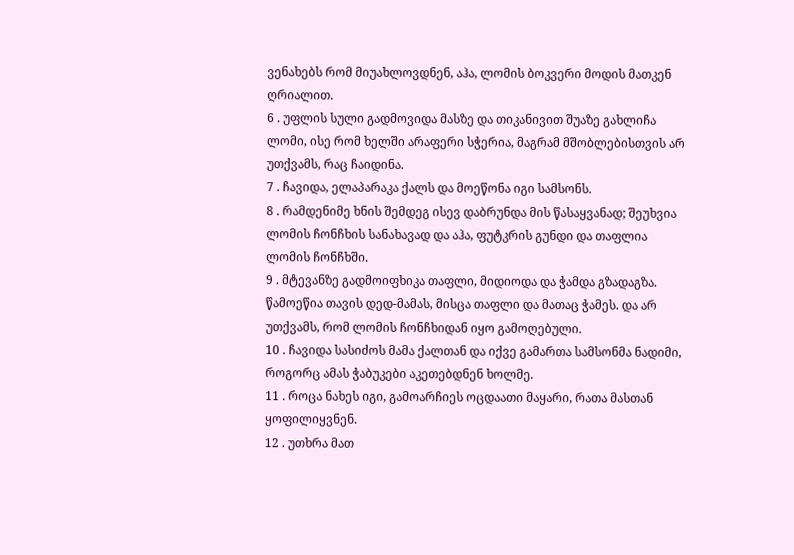ვენახებს რომ მიუახლოვდნენ, აჰა, ლომის ბოკვერი მოდის მათკენ ღრიალით.
6 . უფლის სული გადმოვიდა მასზე და თიკანივით შუაზე გახლიჩა ლომი, ისე რომ ხელში არაფერი სჭერია, მაგრამ მშობლებისთვის არ უთქვამს, რაც ჩაიდინა.
7 . ჩავიდა, ელაპარაკა ქალს და მოეწონა იგი სამსონს.
8 . რამდენიმე ხნის შემდეგ ისევ დაბრუნდა მის წასაყვანად; შეუხვია ლომის ჩონჩხის სანახავად და აჰა, ფუტკრის გუნდი და თაფლია ლომის ჩონჩხში.
9 . მტევანზე გადმოიფხიკა თაფლი, მიდიოდა და ჭამდა გზადაგზა. წამოეწია თავის დედ-მამას, მისცა თაფლი და მათაც ჭამეს. და არ უთქვამს, რომ ლომის ჩონჩხიდან იყო გამოღებული.
10 . ჩავიდა სასიძოს მამა ქალთან და იქვე გამართა სამსონმა ნადიმი, როგორც ამას ჭაბუკები აკეთებდნენ ხოლმე.
11 . როცა ნახეს იგი, გამოარჩიეს ოცდაათი მაყარი, რათა მასთან ყოფილიყვნენ.
12 . უთხრა მათ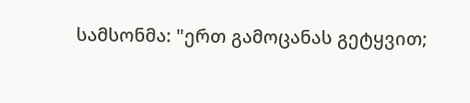სამსონმა: "ერთ გამოცანას გეტყვით;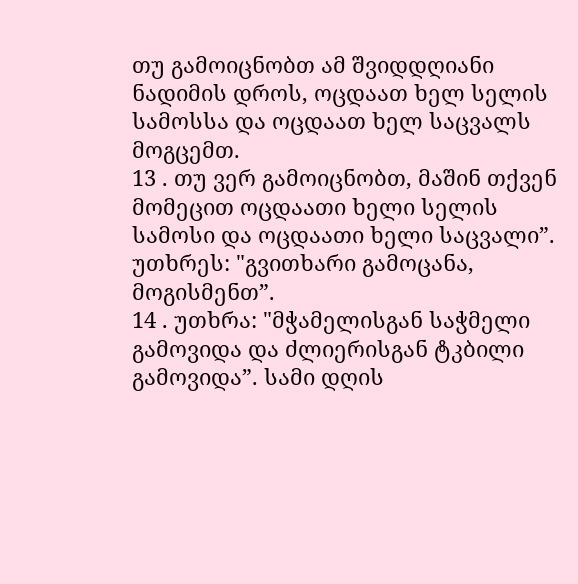თუ გამოიცნობთ ამ შვიდდღიანი ნადიმის დროს, ოცდაათ ხელ სელის სამოსსა და ოცდაათ ხელ საცვალს მოგცემთ.
13 . თუ ვერ გამოიცნობთ, მაშინ თქვენ მომეცით ოცდაათი ხელი სელის სამოსი და ოცდაათი ხელი საცვალი”. უთხრეს: "გვითხარი გამოცანა, მოგისმენთ”.
14 . უთხრა: "მჭამელისგან საჭმელი გამოვიდა და ძლიერისგან ტკბილი გამოვიდა”. სამი დღის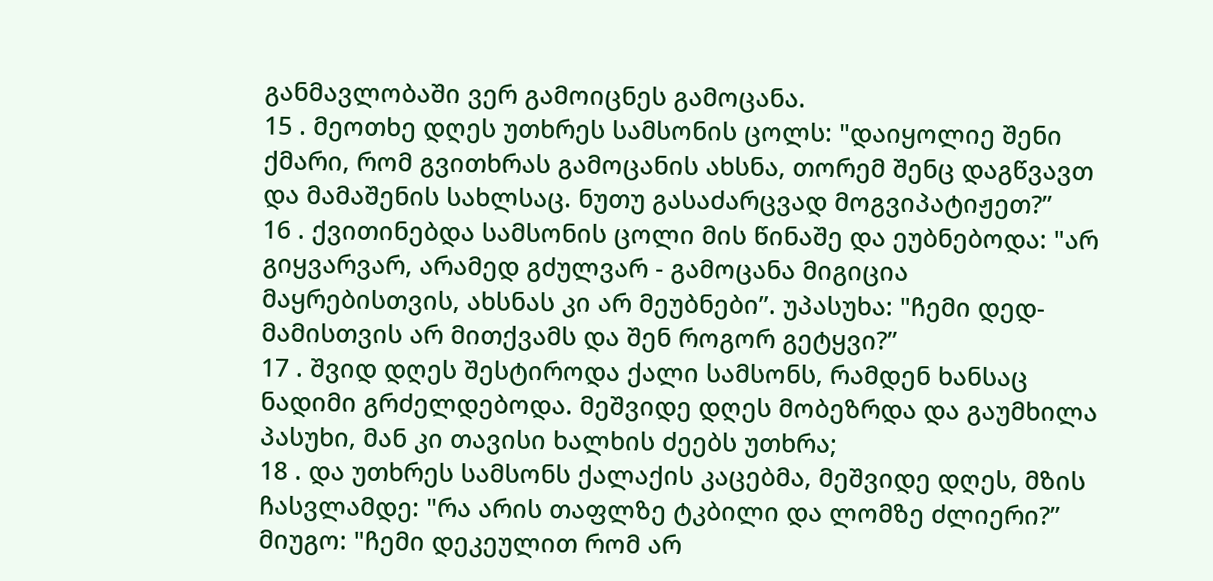განმავლობაში ვერ გამოიცნეს გამოცანა.
15 . მეოთხე დღეს უთხრეს სამსონის ცოლს: "დაიყოლიე შენი ქმარი, რომ გვითხრას გამოცანის ახსნა, თორემ შენც დაგწვავთ და მამაშენის სახლსაც. ნუთუ გასაძარცვად მოგვიპატიჟეთ?”
16 . ქვითინებდა სამსონის ცოლი მის წინაშე და ეუბნებოდა: "არ გიყვარვარ, არამედ გძულვარ - გამოცანა მიგიცია მაყრებისთვის, ახსნას კი არ მეუბნები”. უპასუხა: "ჩემი დედ-მამისთვის არ მითქვამს და შენ როგორ გეტყვი?”
17 . შვიდ დღეს შესტიროდა ქალი სამსონს, რამდენ ხანსაც ნადიმი გრძელდებოდა. მეშვიდე დღეს მობეზრდა და გაუმხილა პასუხი, მან კი თავისი ხალხის ძეებს უთხრა;
18 . და უთხრეს სამსონს ქალაქის კაცებმა, მეშვიდე დღეს, მზის ჩასვლამდე: "რა არის თაფლზე ტკბილი და ლომზე ძლიერი?” მიუგო: "ჩემი დეკეულით რომ არ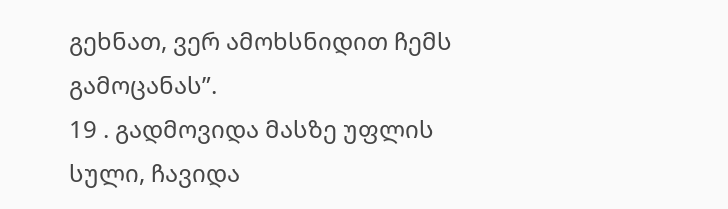გეხნათ, ვერ ამოხსნიდით ჩემს გამოცანას”.
19 . გადმოვიდა მასზე უფლის სული, ჩავიდა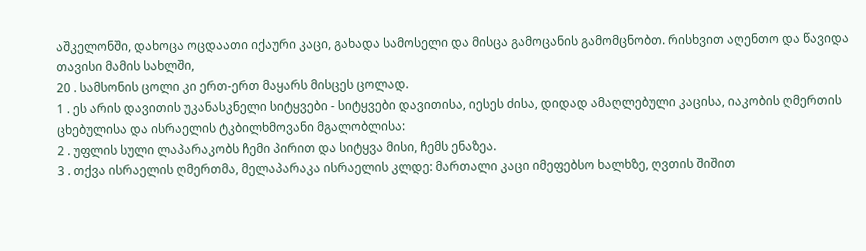აშკელონში, დახოცა ოცდაათი იქაური კაცი, გახადა სამოსელი და მისცა გამოცანის გამომცნობთ. რისხვით აღენთო და წავიდა თავისი მამის სახლში,
20 . სამსონის ცოლი კი ერთ-ერთ მაყარს მისცეს ცოლად.
1 . ეს არის დავითის უკანასკნელი სიტყვები - სიტყვები დავითისა, იესეს ძისა, დიდად ამაღლებული კაცისა, იაკობის ღმერთის ცხებულისა და ისრაელის ტკბილხმოვანი მგალობლისა:
2 . უფლის სული ლაპარაკობს ჩემი პირით და სიტყვა მისი, ჩემს ენაზეა.
3 . თქვა ისრაელის ღმერთმა, მელაპარაკა ისრაელის კლდე: მართალი კაცი იმეფებსო ხალხზე, ღვთის შიშით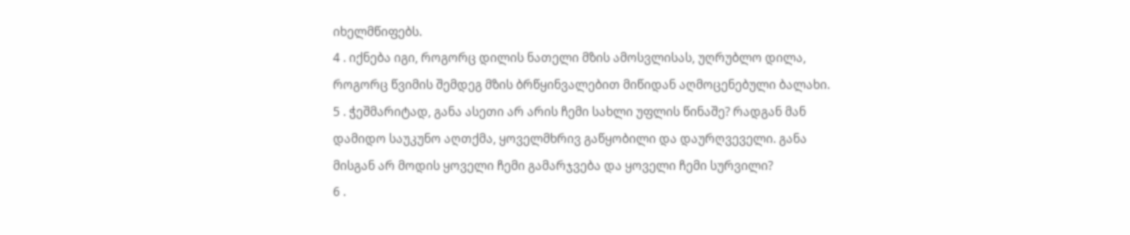იხელმწიფებს.
4 . იქნება იგი, როგორც დილის ნათელი მზის ამოსვლისას, უღრუბლო დილა, როგორც წვიმის შემდეგ მზის ბრწყინვალებით მიწიდან აღმოცენებული ბალახი.
5 . ჭეშმარიტად, განა ასეთი არ არის ჩემი სახლი უფლის წინაშე? რადგან მან დამიდო საუკუნო აღთქმა, ყოველმხრივ გაწყობილი და დაურღვეველი. განა მისგან არ მოდის ყოველი ჩემი გამარჯვება და ყოველი ჩემი სურვილი?
6 .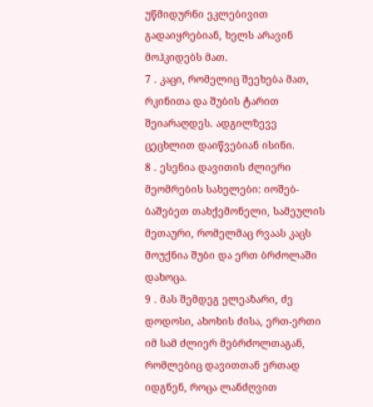უწმიდურნი ეკლებივით გადაიყრებიან, ხელს არავინ მოჰკიდებს მათ.
7 . კაცი, რომელიც შეეხება მათ, რკინითა და შუბის ტარით შეიარაღდეს. ადგილზევე ცეცხლით დაიწვებიან ისინი.
8 . ესენია დავითის ძლიერი მეომრების სახელები: იოშებ-ბაშებეთ თახქემონელი, სამეულის მეთაური, რომელმაც რვაას კაცს მოუქნია შუბი და ერთ ბრძოლაში დახოცა.
9 . მას შემდეგ ელეაზარი, ძე დოდოსი, ახოხის ძისა, ერთ-ერთი იმ სამ ძლიერ მებრძოლთაგან, რომლებიც დავითთან ერთად იდგნენ, როცა ლანძღვით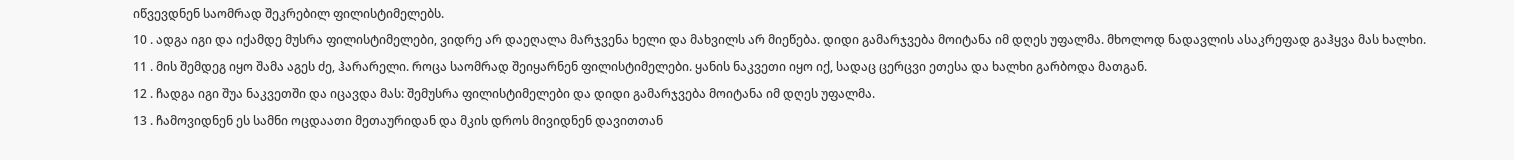იწვევდნენ საომრად შეკრებილ ფილისტიმელებს.
10 . ადგა იგი და იქამდე მუსრა ფილისტიმელები, ვიდრე არ დაეღალა მარჯვენა ხელი და მახვილს არ მიეწება. დიდი გამარჯვება მოიტანა იმ დღეს უფალმა. მხოლოდ ნადავლის ასაკრეფად გაჰყვა მას ხალხი.
11 . მის შემდეგ იყო შამა აგეს ძე, ჰარარელი. როცა საომრად შეიყარნენ ფილისტიმელები. ყანის ნაკვეთი იყო იქ, სადაც ცერცვი ეთესა და ხალხი გარბოდა მათგან.
12 . ჩადგა იგი შუა ნაკვეთში და იცავდა მას: შემუსრა ფილისტიმელები და დიდი გამარჯვება მოიტანა იმ დღეს უფალმა.
13 . ჩამოვიდნენ ეს სამნი ოცდაათი მეთაურიდან და მკის დროს მივიდნენ დავითთან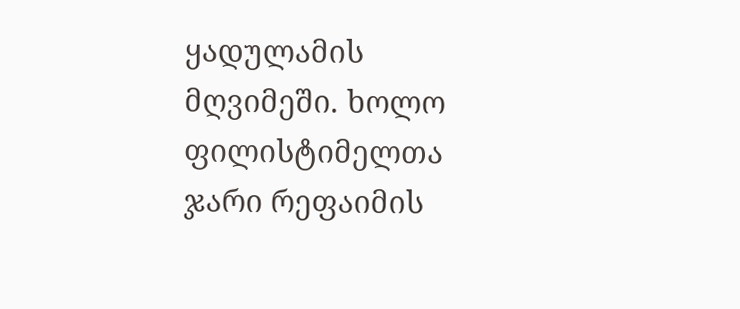ყადულამის მღვიმეში. ხოლო ფილისტიმელთა ჯარი რეფაიმის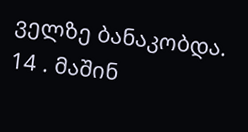ველზე ბანაკობდა.
14 . მაშინ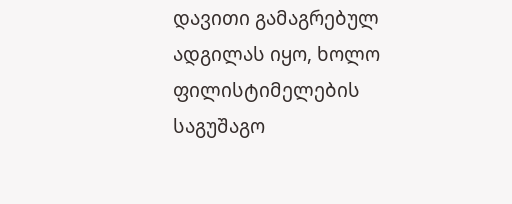დავითი გამაგრებულ ადგილას იყო, ხოლო ფილისტიმელების საგუშაგო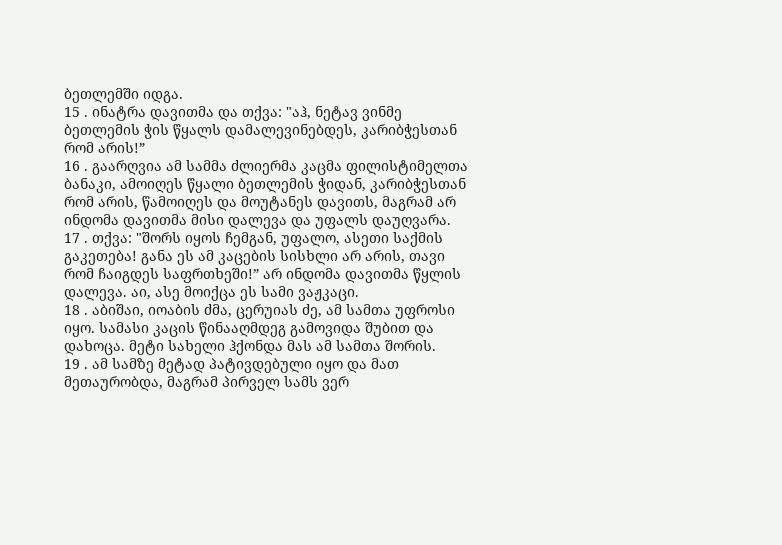ბეთლემში იდგა.
15 . ინატრა დავითმა და თქვა: "აჰ, ნეტავ ვინმე ბეთლემის ჭის წყალს დამალევინებდეს, კარიბჭესთან რომ არის!”
16 . გაარღვია ამ სამმა ძლიერმა კაცმა ფილისტიმელთა ბანაკი, ამოიღეს წყალი ბეთლემის ჭიდან, კარიბჭესთან რომ არის, წამოიღეს და მოუტანეს დავითს, მაგრამ არ ინდომა დავითმა მისი დალევა და უფალს დაუღვარა.
17 . თქვა: "შორს იყოს ჩემგან, უფალო, ასეთი საქმის გაკეთება! განა ეს ამ კაცების სისხლი არ არის, თავი რომ ჩაიგდეს საფრთხეში!” არ ინდომა დავითმა წყლის დალევა. აი, ასე მოიქცა ეს სამი ვაჟკაცი.
18 . აბიშაი, იოაბის ძმა, ცერუიას ძე, ამ სამთა უფროსი იყო. სამასი კაცის წინააღმდეგ გამოვიდა შუბით და დახოცა. მეტი სახელი ჰქონდა მას ამ სამთა შორის.
19 . ამ სამზე მეტად პატივდებული იყო და მათ მეთაურობდა, მაგრამ პირველ სამს ვერ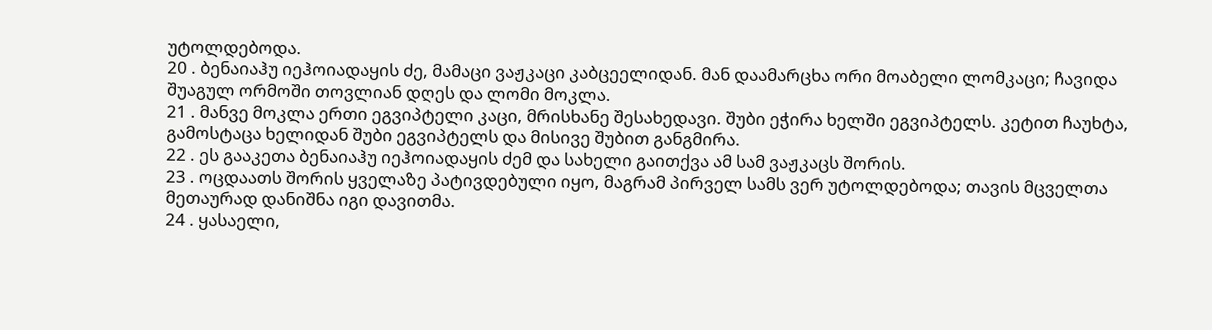უტოლდებოდა.
20 . ბენაიაჰუ იეჰოიადაყის ძე, მამაცი ვაჟკაცი კაბცეელიდან. მან დაამარცხა ორი მოაბელი ლომკაცი; ჩავიდა შუაგულ ორმოში თოვლიან დღეს და ლომი მოკლა.
21 . მანვე მოკლა ერთი ეგვიპტელი კაცი, მრისხანე შესახედავი. შუბი ეჭირა ხელში ეგვიპტელს. კეტით ჩაუხტა, გამოსტაცა ხელიდან შუბი ეგვიპტელს და მისივე შუბით განგმირა.
22 . ეს გააკეთა ბენაიაჰუ იეჰოიადაყის ძემ და სახელი გაითქვა ამ სამ ვაჟკაცს შორის.
23 . ოცდაათს შორის ყველაზე პატივდებული იყო, მაგრამ პირველ სამს ვერ უტოლდებოდა; თავის მცველთა მეთაურად დანიშნა იგი დავითმა.
24 . ყასაელი,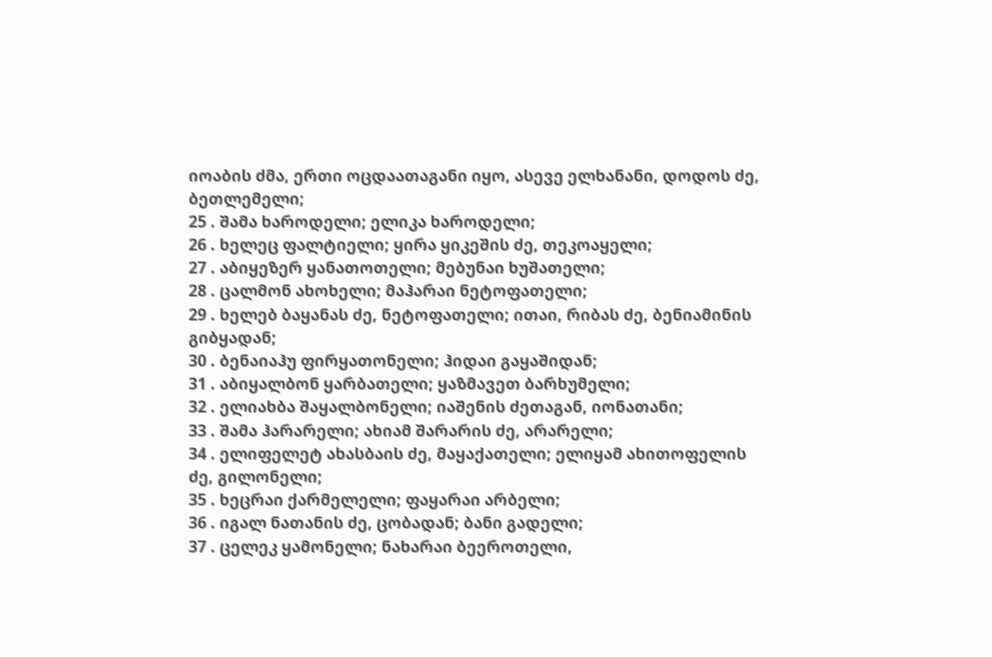იოაბის ძმა, ერთი ოცდაათაგანი იყო, ასევე ელხანანი, დოდოს ძე, ბეთლემელი;
25 . შამა ხაროდელი; ელიკა ხაროდელი;
26 . ხელეც ფალტიელი; ყირა ყიკეშის ძე, თეკოაყელი;
27 . აბიყეზერ ყანათოთელი; მებუნაი ხუშათელი;
28 . ცალმონ ახოხელი; მაჰარაი ნეტოფათელი;
29 . ხელებ ბაყანას ძე, ნეტოფათელი; ითაი, რიბას ძე, ბენიამინის გიბყადან;
30 . ბენაიაჰუ ფირყათონელი; ჰიდაი გაყაშიდან;
31 . აბიყალბონ ყარბათელი; ყაზმავეთ ბარხუმელი;
32 . ელიახბა შაყალბონელი; იაშენის ძეთაგან, იონათანი;
33 . შამა ჰარარელი; ახიამ შარარის ძე, არარელი;
34 . ელიფელეტ ახასბაის ძე, მაყაქათელი; ელიყამ ახითოფელის ძე, გილონელი;
35 . ხეცრაი ქარმელელი; ფაყარაი არბელი;
36 . იგალ ნათანის ძე, ცობადან; ბანი გადელი;
37 . ცელეკ ყამონელი; ნახარაი ბეეროთელი,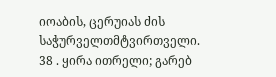იოაბის, ცერუიას ძის საჭურველთმტვირთველი.
38 . ყირა ითრელი; გარებ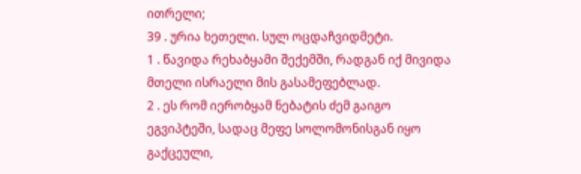ითრელი;
39 . ურია ხეთელი. სულ ოცდაჩვიდმეტი.
1 . წავიდა რეხაბყამი შექემში, რადგან იქ მივიდა მთელი ისრაელი მის გასამეფებლად.
2 . ეს რომ იერობყამ ნებატის ძემ გაიგო ეგვიპტეში, სადაც მეფე სოლომონისგან იყო გაქცეული,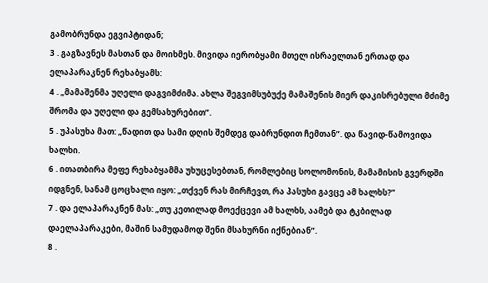გამობრუნდა ეგვიპტიდან;
3 . გაგზავნეს მასთან და მოიხმეს. მივიდა იერობყამი მთელ ისრაელთან ერთად და ელაპარაკნენ რეხაბყამს:
4 . „მამაშენმა უღელი დაგვიმძიმა. ახლა შეგვიმსუბუქე მამაშენის მიერ დაკისრებული მძიმე შრომა და უღელი და გემსახურებით”.
5 . უპასუხა მათ: „წადით და სამი დღის შემდეგ დაბრუნდით ჩემთან”. და წავიდ-წამოვიდა ხალხი.
6 . ითათბირა მეფე რეხაბყამმა უხუცესებთან, რომლებიც სოლომონის, მამამისის გვერდში იდგნენ, სანამ ცოცხალი იყო: „თქვენ რას მირჩევთ, რა პასუხი გავცე ამ ხალხს?”
7 . და ელაპარაკნენ მას: „თუ კეთილად მოექცევი ამ ხალხს, აამებ და ტკბილად დაელაპარაკები, მაშინ სამუდამოდ შენი მსახურნი იქნებიან”.
8 .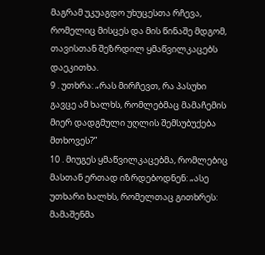მაგრამ უკუაგდო უხუცესთა რჩევა, რომელიც მისცეს და მის წინაშე მდგომ, თავისთან შეზრდილ ყმაწვილკაცებს დაეკითხა.
9 . უთხრა: „რას მირჩევთ, რა პასუხი გავცე ამ ხალხს, რომლებმაც მამაჩემის მიერ დადგმული უღლის შემსუბუქება მთხოვეს?”
10 . მიუგეს ყმაწვილკაცებმა, რომლებიც მასთან ერთად იზრდებოდნენ: „ასე უთხარი ხალხს, რომელთაც გითხრეს: მამაშენმა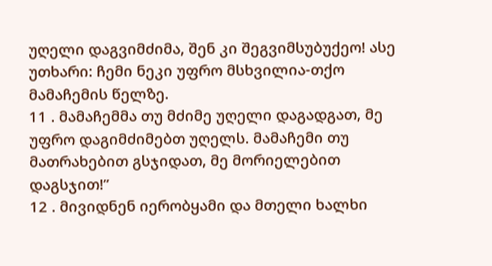უღელი დაგვიმძიმა, შენ კი შეგვიმსუბუქეო! ასე უთხარი: ჩემი ნეკი უფრო მსხვილია-თქო მამაჩემის წელზე.
11 . მამაჩემმა თუ მძიმე უღელი დაგადგათ, მე უფრო დაგიმძიმებთ უღელს. მამაჩემი თუ მათრახებით გსჯიდათ, მე მორიელებით დაგსჯით!”
12 . მივიდნენ იერობყამი და მთელი ხალხი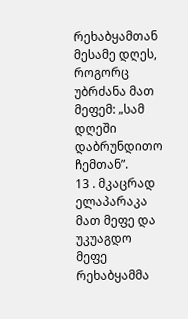რეხაბყამთან მესამე დღეს, როგორც უბრძანა მათ მეფემ: „სამ დღეში დაბრუნდითო ჩემთან”.
13 . მკაცრად ელაპარაკა მათ მეფე და უკუაგდო მეფე რეხაბყამმა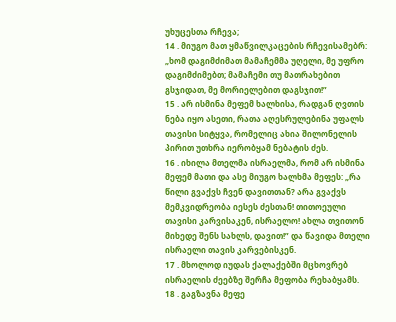უხუცესთა რჩევა;
14 . მიუგო მათ ყმაწვილკაცების რჩევისამებრ: „ხომ დაგიმძიმათ მამაჩემმა უღელი, მე უფრო დაგიმძიმებთ; მამაჩემი თუ მათრახებით გსჯიდათ, მე მორიელებით დაგსჯით!”
15 . არ ისმინა მეფემ ხალხისა, რადგან ღვთის ნება იყო ასეთი, რათა აღესრულებინა უფალს თავისი სიტყვა, რომელიც ახია შილონელის პირით უთხრა იერობყამ ნებატის ძეს.
16 . იხილა მთელმა ისრაელმა, რომ არ ისმინა მეფემ მათი და ასე მიუგო ხალხმა მეფეს: „რა წილი გვაქვს ჩვენ დავითთან? არა გვაქვს მემკვიდრეობა იესეს ძესთან! თითოეული თავისი კარვისაკენ, ისრაელო! ახლა თვითონ მიხედე შენს სახლს, დავით!” და წავიდა მთელი ისრაელი თავის კარვებისკენ.
17 . მხოლოდ იუდას ქალაქებში მცხოვრებ ისრაელის ძეებზე შერჩა მეფობა რეხაბყამს.
18 . გაგზავნა მეფე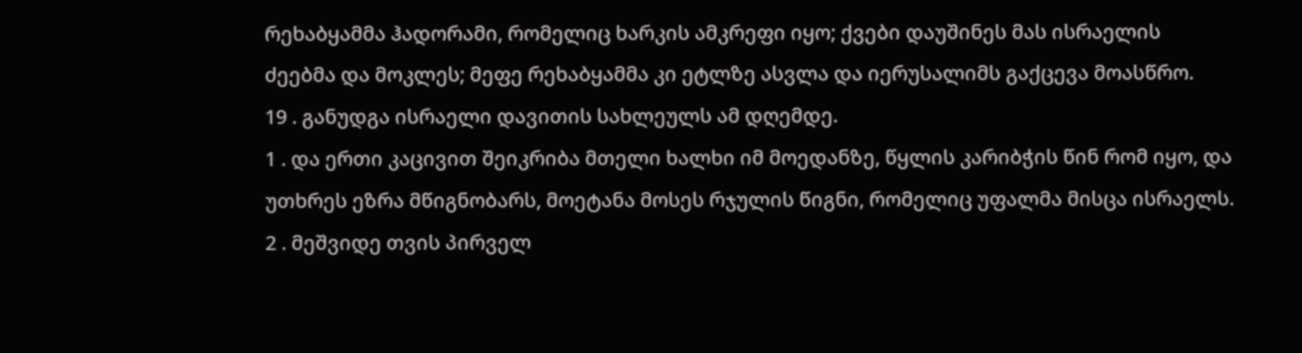რეხაბყამმა ჰადორამი, რომელიც ხარკის ამკრეფი იყო; ქვები დაუშინეს მას ისრაელის ძეებმა და მოკლეს; მეფე რეხაბყამმა კი ეტლზე ასვლა და იერუსალიმს გაქცევა მოასწრო.
19 . განუდგა ისრაელი დავითის სახლეულს ამ დღემდე.
1 . და ერთი კაცივით შეიკრიბა მთელი ხალხი იმ მოედანზე, წყლის კარიბჭის წინ რომ იყო, და უთხრეს ეზრა მწიგნობარს, მოეტანა მოსეს რჯულის წიგნი, რომელიც უფალმა მისცა ისრაელს.
2 . მეშვიდე თვის პირველ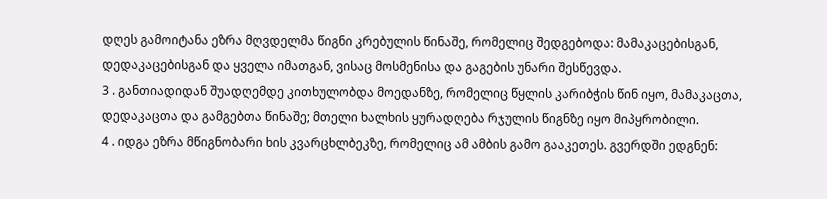დღეს გამოიტანა ეზრა მღვდელმა წიგნი კრებულის წინაშე, რომელიც შედგებოდა: მამაკაცებისგან, დედაკაცებისგან და ყველა იმათგან, ვისაც მოსმენისა და გაგების უნარი შესწევდა.
3 . განთიადიდან შუადღემდე კითხულობდა მოედანზე, რომელიც წყლის კარიბჭის წინ იყო, მამაკაცთა, დედაკაცთა და გამგებთა წინაშე; მთელი ხალხის ყურადღება რჯულის წიგნზე იყო მიპყრობილი.
4 . იდგა ეზრა მწიგნობარი ხის კვარცხლბეკზე, რომელიც ამ ამბის გამო გააკეთეს. გვერდში ედგნენ: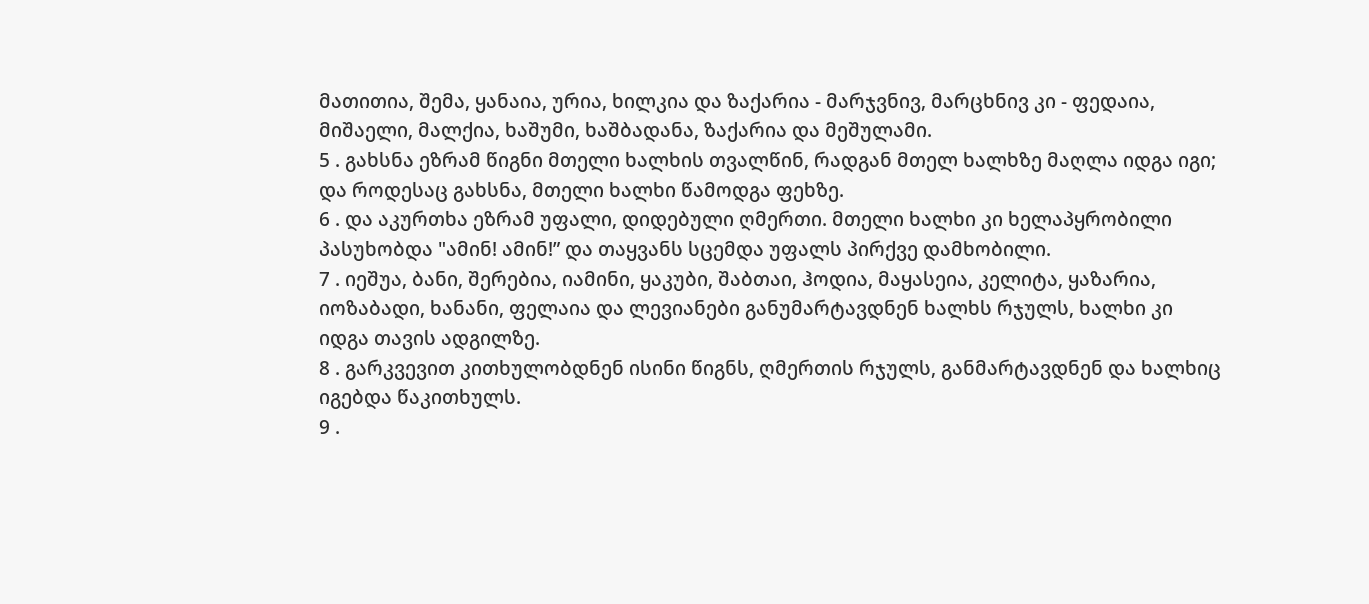მათითია, შემა, ყანაია, ურია, ხილკია და ზაქარია - მარჯვნივ, მარცხნივ კი - ფედაია, მიშაელი, მალქია, ხაშუმი, ხაშბადანა, ზაქარია და მეშულამი.
5 . გახსნა ეზრამ წიგნი მთელი ხალხის თვალწინ, რადგან მთელ ხალხზე მაღლა იდგა იგი; და როდესაც გახსნა, მთელი ხალხი წამოდგა ფეხზე.
6 . და აკურთხა ეზრამ უფალი, დიდებული ღმერთი. მთელი ხალხი კი ხელაპყრობილი პასუხობდა "ამინ! ამინ!” და თაყვანს სცემდა უფალს პირქვე დამხობილი.
7 . იეშუა, ბანი, შერებია, იამინი, ყაკუბი, შაბთაი, ჰოდია, მაყასეია, კელიტა, ყაზარია, იოზაბადი, ხანანი, ფელაია და ლევიანები განუმარტავდნენ ხალხს რჯულს, ხალხი კი იდგა თავის ადგილზე.
8 . გარკვევით კითხულობდნენ ისინი წიგნს, ღმერთის რჯულს, განმარტავდნენ და ხალხიც იგებდა წაკითხულს.
9 .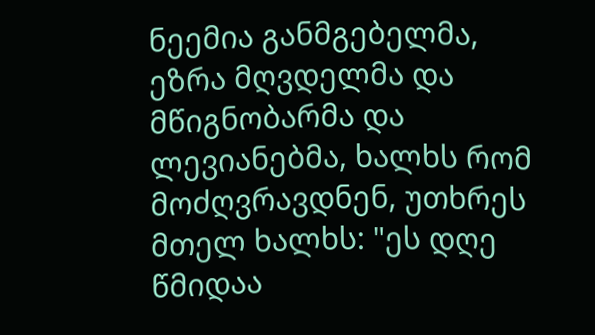ნეემია განმგებელმა, ეზრა მღვდელმა და მწიგნობარმა და ლევიანებმა, ხალხს რომ მოძღვრავდნენ, უთხრეს მთელ ხალხს: "ეს დღე წმიდაა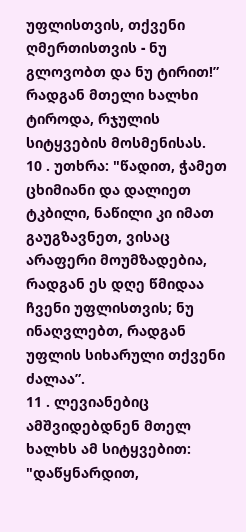უფლისთვის, თქვენი ღმერთისთვის - ნუ გლოვობთ და ნუ ტირით!” რადგან მთელი ხალხი ტიროდა, რჯულის სიტყვების მოსმენისას.
10 . უთხრა: "წადით, ჭამეთ ცხიმიანი და დალიეთ ტკბილი, ნაწილი კი იმათ გაუგზავნეთ, ვისაც არაფერი მოუმზადებია, რადგან ეს დღე წმიდაა ჩვენი უფლისთვის; ნუ ინაღვლებთ, რადგან უფლის სიხარული თქვენი ძალაა”.
11 . ლევიანებიც ამშვიდებდნენ მთელ ხალხს ამ სიტყვებით: "დაწყნარდით,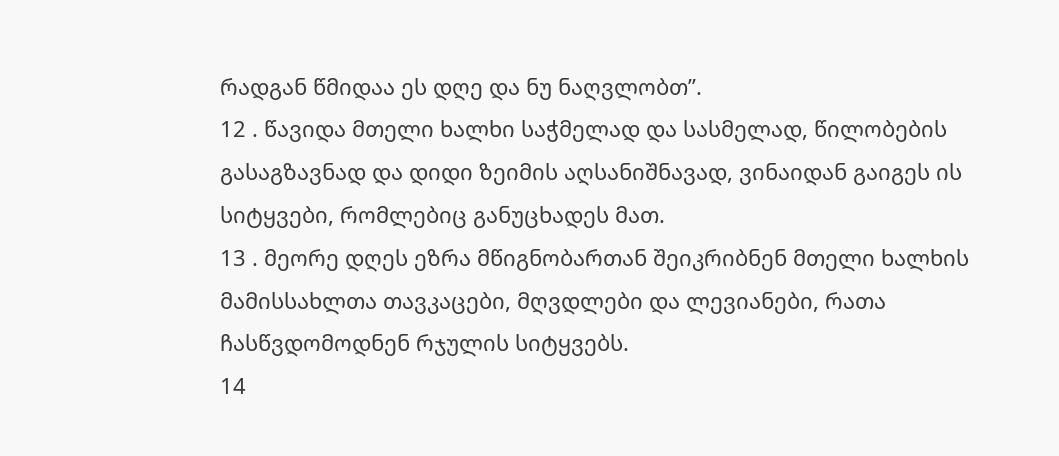რადგან წმიდაა ეს დღე და ნუ ნაღვლობთ”.
12 . წავიდა მთელი ხალხი საჭმელად და სასმელად, წილობების გასაგზავნად და დიდი ზეიმის აღსანიშნავად, ვინაიდან გაიგეს ის სიტყვები, რომლებიც განუცხადეს მათ.
13 . მეორე დღეს ეზრა მწიგნობართან შეიკრიბნენ მთელი ხალხის მამისსახლთა თავკაცები, მღვდლები და ლევიანები, რათა ჩასწვდომოდნენ რჯულის სიტყვებს.
14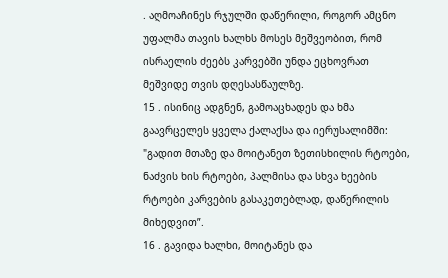. აღმოაჩინეს რჯულში დაწერილი, როგორ ამცნო უფალმა თავის ხალხს მოსეს მეშვეობით, რომ ისრაელის ძეებს კარვებში უნდა ეცხოვრათ მეშვიდე თვის დღესასწაულზე.
15 . ისინიც ადგნენ, გამოაცხადეს და ხმა გაავრცელეს ყველა ქალაქსა და იერუსალიმში: "გადით მთაზე და მოიტანეთ ზეთისხილის რტოები, ნაძვის ხის რტოები, პალმისა და სხვა ხეების რტოები კარვების გასაკეთებლად, დაწერილის მიხედვით”.
16 . გავიდა ხალხი, მოიტანეს და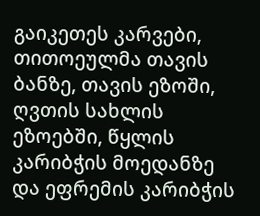გაიკეთეს კარვები, თითოეულმა თავის ბანზე, თავის ეზოში, ღვთის სახლის ეზოებში, წყლის კარიბჭის მოედანზე და ეფრემის კარიბჭის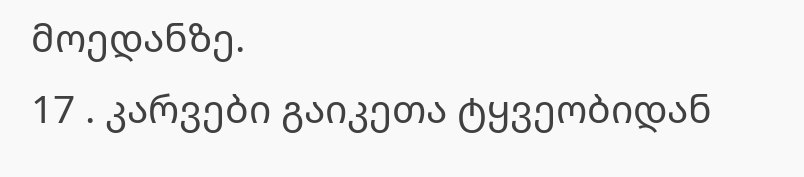მოედანზე.
17 . კარვები გაიკეთა ტყვეობიდან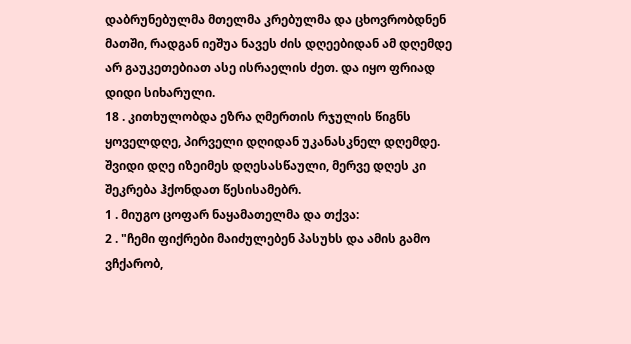დაბრუნებულმა მთელმა კრებულმა და ცხოვრობდნენ მათში, რადგან იეშუა ნავეს ძის დღეებიდან ამ დღემდე არ გაუკეთებიათ ასე ისრაელის ძეთ. და იყო ფრიად დიდი სიხარული.
18 . კითხულობდა ეზრა ღმერთის რჯულის წიგნს ყოველდღე, პირველი დღიდან უკანასკნელ დღემდე. შვიდი დღე იზეიმეს დღესასწაული, მერვე დღეს კი შეკრება ჰქონდათ წესისამებრ.
1 . მიუგო ცოფარ ნაყამათელმა და თქვა:
2 . "ჩემი ფიქრები მაიძულებენ პასუხს და ამის გამო ვჩქარობ,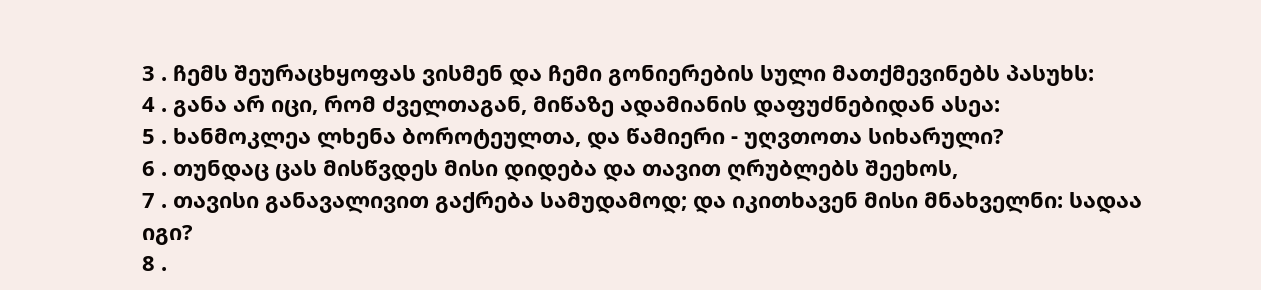3 . ჩემს შეურაცხყოფას ვისმენ და ჩემი გონიერების სული მათქმევინებს პასუხს:
4 . განა არ იცი, რომ ძველთაგან, მიწაზე ადამიანის დაფუძნებიდან ასეა:
5 . ხანმოკლეა ლხენა ბოროტეულთა, და წამიერი - უღვთოთა სიხარული?
6 . თუნდაც ცას მისწვდეს მისი დიდება და თავით ღრუბლებს შეეხოს,
7 . თავისი განავალივით გაქრება სამუდამოდ; და იკითხავენ მისი მნახველნი: სადაა იგი?
8 .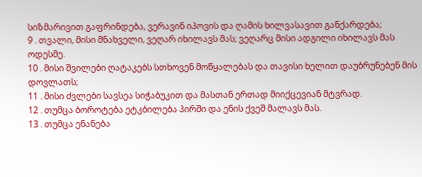სიზმარივით გაფრინდება, ვერავინ იპოვის და ღამის ხილვასავით განქარდება;
9 . თვალი, მისი მნახველი, ვეღარ იხილავს მას; ვეღარც მისი ადგილი იხილავს მას ოდესმე.
10 . მისი შვილები ღატაკებს სთხოვენ მოწყალებას და თავისი ხელით დაუბრუნებენ მის დოვლათს;
11 . მისი ძვლები სავსეა სიჭაბუკით და მასთან ერთად მიიქცევიან მტვრად.
12 . თუმცა ბოროტება ეტკბილება პირში და ენის ქვეშ მალავს მას.
13 . თუმცა ენანება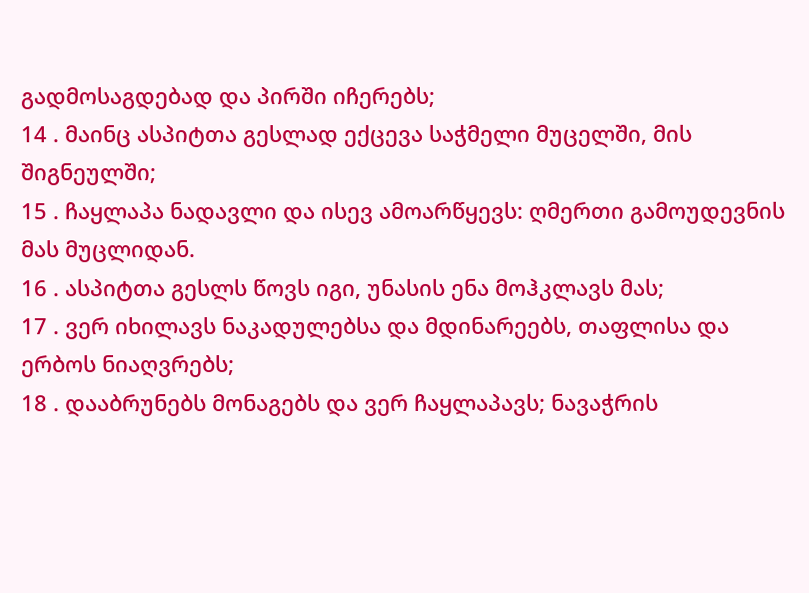გადმოსაგდებად და პირში იჩერებს;
14 . მაინც ასპიტთა გესლად ექცევა საჭმელი მუცელში, მის შიგნეულში;
15 . ჩაყლაპა ნადავლი და ისევ ამოარწყევს: ღმერთი გამოუდევნის მას მუცლიდან.
16 . ასპიტთა გესლს წოვს იგი, უნასის ენა მოჰკლავს მას;
17 . ვერ იხილავს ნაკადულებსა და მდინარეებს, თაფლისა და ერბოს ნიაღვრებს;
18 . დააბრუნებს მონაგებს და ვერ ჩაყლაპავს; ნავაჭრის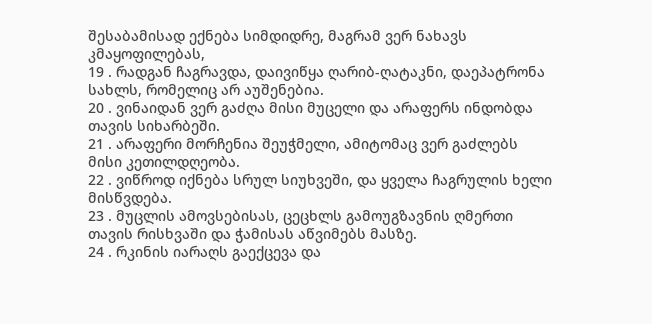შესაბამისად ექნება სიმდიდრე, მაგრამ ვერ ნახავს კმაყოფილებას,
19 . რადგან ჩაგრავდა, დაივიწყა ღარიბ-ღატაკნი, დაეპატრონა სახლს, რომელიც არ აუშენებია.
20 . ვინაიდან ვერ გაძღა მისი მუცელი და არაფერს ინდობდა თავის სიხარბეში.
21 . არაფერი მორჩენია შეუჭმელი, ამიტომაც ვერ გაძლებს მისი კეთილდღეობა.
22 . ვიწროდ იქნება სრულ სიუხვეში, და ყველა ჩაგრულის ხელი მისწვდება.
23 . მუცლის ამოვსებისას, ცეცხლს გამოუგზავნის ღმერთი თავის რისხვაში და ჭამისას აწვიმებს მასზე.
24 . რკინის იარაღს გაექცევა და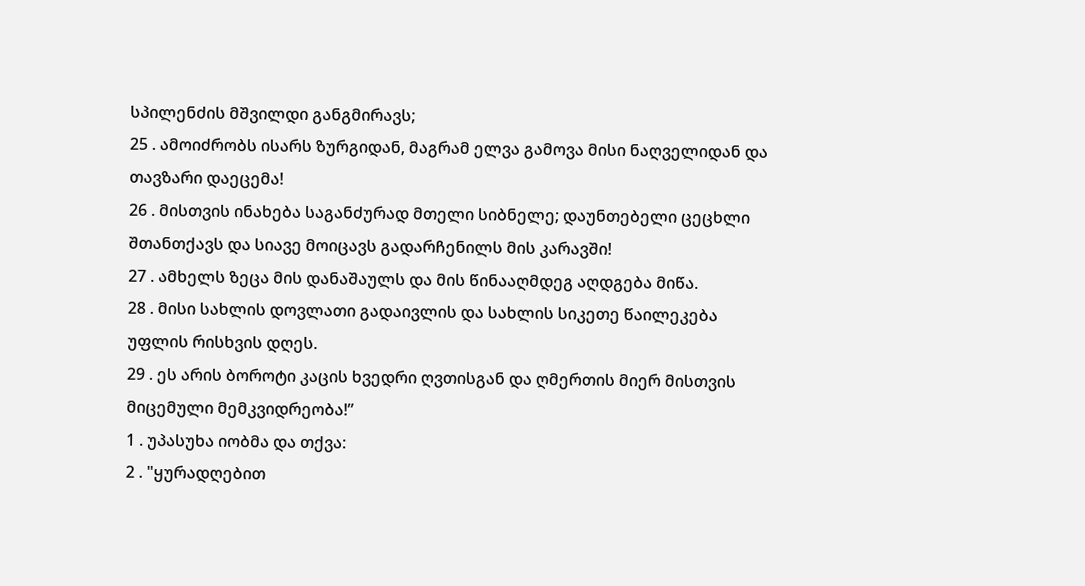სპილენძის მშვილდი განგმირავს;
25 . ამოიძრობს ისარს ზურგიდან, მაგრამ ელვა გამოვა მისი ნაღველიდან და თავზარი დაეცემა!
26 . მისთვის ინახება საგანძურად მთელი სიბნელე; დაუნთებელი ცეცხლი შთანთქავს და სიავე მოიცავს გადარჩენილს მის კარავში!
27 . ამხელს ზეცა მის დანაშაულს და მის წინააღმდეგ აღდგება მიწა.
28 . მისი სახლის დოვლათი გადაივლის და სახლის სიკეთე წაილეკება უფლის რისხვის დღეს.
29 . ეს არის ბოროტი კაცის ხვედრი ღვთისგან და ღმერთის მიერ მისთვის მიცემული მემკვიდრეობა!”
1 . უპასუხა იობმა და თქვა:
2 . "ყურადღებით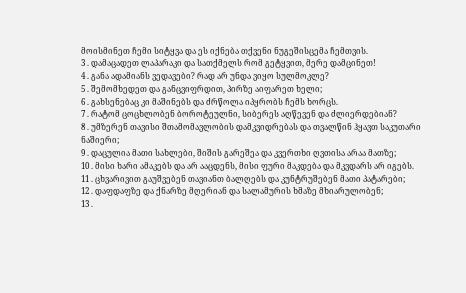მოისმინეთ ჩემი სიტყვა და ეს იქნება თქვენი ნუგეშისცემა ჩემთვის.
3 . დამაცადეთ ლაპარაკი და სათქმელს რომ გეტყვით, მერე დამცინეთ!
4 . განა ადამიანს ვედავები? რად არ უნდა ვიყო სულმოკლე?
5 . შემომხედეთ და განცვიფრდით, პირზე აიფარეთ ხელი;
6 . გახსენებაც კი მაშინებს და ძრწოლა იპყრობს ჩემს ხორცს.
7 . რატომ ცოცხლობენ ბოროტეულნი, სიბერეს აღწევენ და ძლიერდებიან?
8 . უმზერენ თავისი შთამომავლობის დამკვიდრებას და თვალწინ ჰყავთ საკუთარი ნაშიერი;
9 . დაცულია მათი სახლები, შიშის გარეშეა და კვერთხი ღვთისა არაა მათზე;
10 . მისი ხარი ამაკებს და არ ააცდენს, მისი ფური მაკდება და მკვდარს არ იგებს.
11 . ცხვარივით გაუშვებენ თავიანთ ბალღებს და კუნტრუშებენ მათი პატარები;
12 . დაფდაფზე და ქნარზე მღერიან და სალამურის ხმაზე მხიარულობენ;
13 .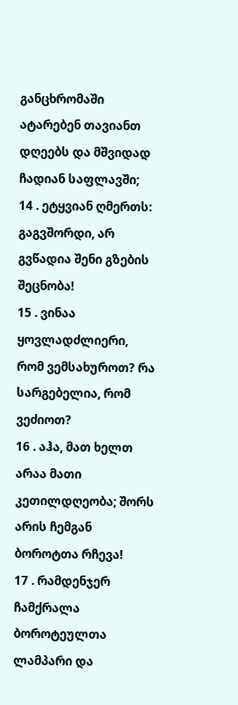განცხრომაში ატარებენ თავიანთ დღეებს და მშვიდად ჩადიან საფლავში;
14 . ეტყვიან ღმერთს: გაგვშორდი, არ გვწადია შენი გზების შეცნობა!
15 . ვინაა ყოვლადძლიერი, რომ ვემსახუროთ? რა სარგებელია, რომ ვეძიოთ?
16 . აჰა, მათ ხელთ არაა მათი კეთილდღეობა; შორს არის ჩემგან ბოროტთა რჩევა!
17 . რამდენჯერ ჩამქრალა ბოროტეულთა ლამპარი და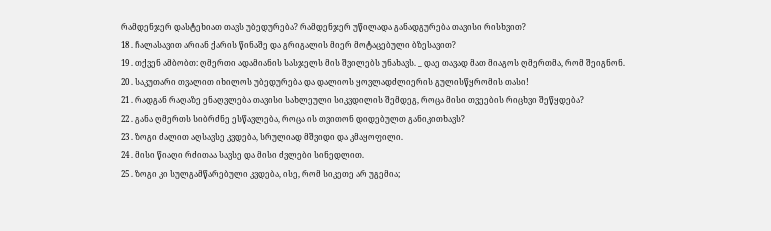რამდენჯერ დასტეხიათ თავს უბედურება? რამდენჯერ უწილადა განადგურება თავისი რისხვით?
18 . ჩალასავით არიან ქარის წინაშე და გრიგალის მიერ მოტაცებული ბზესავით?
19 . თქვენ ამბობთ: ღმერთი ადამიანის სასჯელს მის შვილებს უნახავს. _ დაე თავად მათ მიაგოს ღმერთმა, რომ შეიგნონ.
20 . საკუთარი თვალით იხილოს უბედურება და დალიოს ყოვლადძლიერის გულისწყრომის თასი!
21 . რადგან რაღაზე ენაღვლება თავისი სახლეული სიკვდილის შემდეგ, როცა მისი თვეების რიცხვი შეწყდება?
22 . განა ღმერთს სიბრძნე ესწავლება, როცა ის თვითონ დიდებულთ განიკითხავს?
23 . ზოგი ძალით აღსავსე კვდება, სრულიად მშვიდი და კმაყოფილი.
24 . მისი წიაღი რძითაა სავსე და მისი ძვლები სინედლით.
25 . ზოგი კი სულგამწარებული კვდება, ისე, რომ სიკეთე არ უგემია;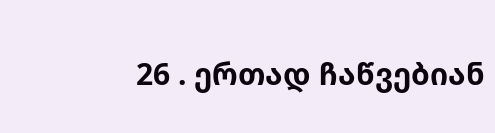26 . ერთად ჩაწვებიან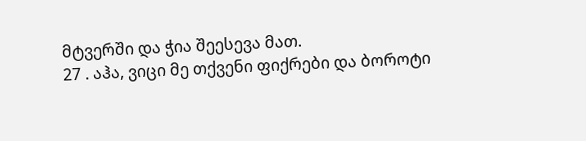მტვერში და ჭია შეესევა მათ.
27 . აჰა, ვიცი მე თქვენი ფიქრები და ბოროტი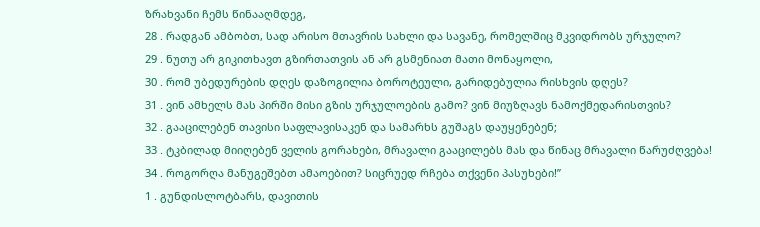ზრახვანი ჩემს წინააღმდეგ,
28 . რადგან ამბობთ, სად არისო მთავრის სახლი და სავანე, რომელშიც მკვიდრობს ურჯულო?
29 . ნუთუ არ გიკითხავთ გზირთათვის ან არ გსმენიათ მათი მონაყოლი,
30 . რომ უბედურების დღეს დაზოგილია ბოროტეული, გარიდებულია რისხვის დღეს?
31 . ვინ ამხელს მას პირში მისი გზის ურჯულოების გამო? ვინ მიუზღავს ნამოქმედარისთვის?
32 . გააცილებენ თავისი საფლავისაკენ და სამარხს გუშაგს დაუყენებენ;
33 . ტკბილად მიიღებენ ველის გორახები, მრავალი გააცილებს მას და წინაც მრავალი წარუძღვება!
34 . როგორღა მანუგეშებთ ამაოებით? სიცრუედ რჩება თქვენი პასუხები!”
1 . გუნდისლოტბარს, დავითის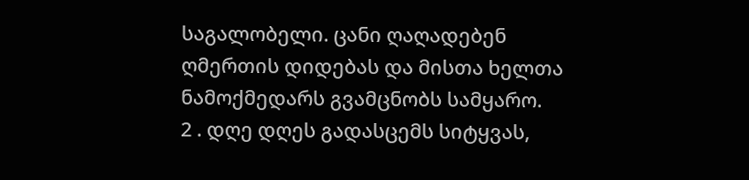საგალობელი. ცანი ღაღადებენ ღმერთის დიდებას და მისთა ხელთა ნამოქმედარს გვამცნობს სამყარო.
2 . დღე დღეს გადასცემს სიტყვას,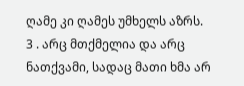ღამე კი ღამეს უმხელს აზრს.
3 . არც მთქმელია და არც ნათქვამი, სადაც მათი ხმა არ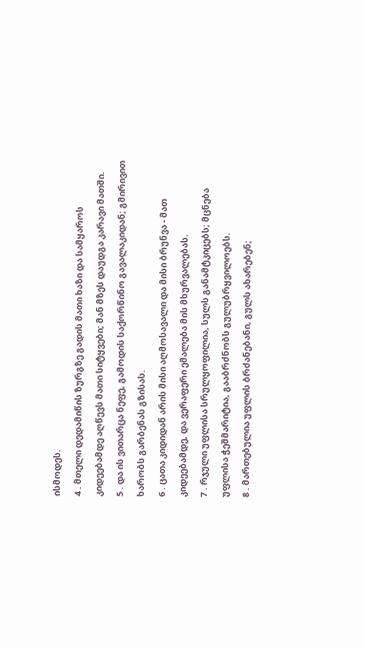ისმოდეს.
4 . მთელი დედამიწის ზურგზე გადის მათი ხაზი და სამყაროს კიდეებამდე აღწევს მათი სიტყვები; მან მზეს დაუდგა კარავი მათში.
5 . და ის ვითარცა ნეფე, გამოდის საქორწინო გავალაკიდან; გმირივით ხარობს გარბენას გზისას.
6 . ცათა კიდიდან არის მისი აღმოსავალი და მისი ბრუნვა - მათ კიდეებამდე, და ვერაფერი ემალება მის მხურვალებას.
7 . რჯული უფლისა სრულყოფილია, სულს განამტკიცებს; მცნება უფლისა ჭეშმარიტია, გააბრძნობს გულუბრყვილოებს.
8 . მართებულია უფლის ბრძანებანი, გულს ახარებენ;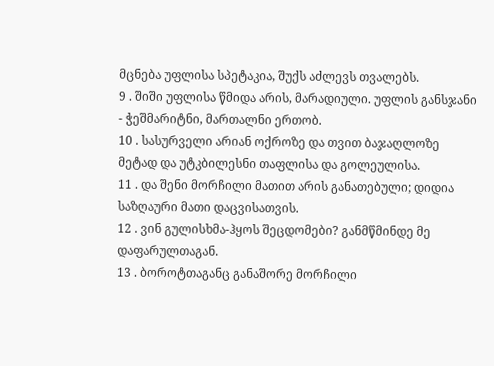მცნება უფლისა სპეტაკია, შუქს აძლევს თვალებს.
9 . შიში უფლისა წმიდა არის, მარადიული. უფლის განსჯანი - ჭეშმარიტნი, მართალნი ერთობ.
10 . სასურველი არიან ოქროზე და თვით ბაჯაღლოზე მეტად და უტკბილესნი თაფლისა და გოლეულისა.
11 . და შენი მორჩილი მათით არის განათებული; დიდია საზღაური მათი დაცვისათვის.
12 . ვინ გულისხმა-ჰყოს შეცდომები? განმწმინდე მე დაფარულთაგან.
13 . ბოროტთაგანც განაშორე მორჩილი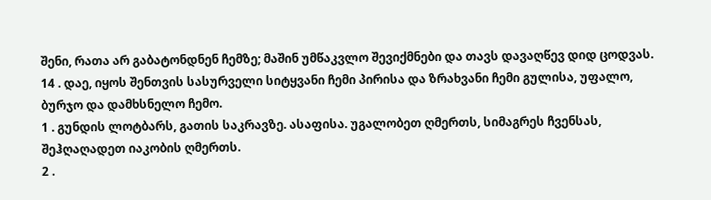შენი, რათა არ გაბატონდნენ ჩემზე; მაშინ უმწაკვლო შევიქმნები და თავს დავაღწევ დიდ ცოდვას.
14 . დაე, იყოს შენთვის სასურველი სიტყვანი ჩემი პირისა და ზრახვანი ჩემი გულისა, უფალო, ბურჯო და დამხსნელო ჩემო.
1 . გუნდის ლოტბარს, გათის საკრავზე. ასაფისა. უგალობეთ ღმერთს, სიმაგრეს ჩვენსას, შეჰღაღადეთ იაკობის ღმერთს.
2 .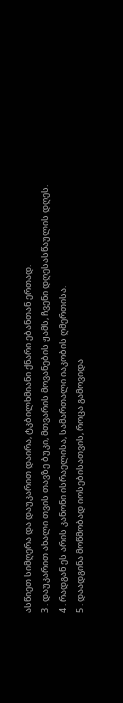ასწიეთ სიმღერა და დაუკარით დაირა, ტკბილხმიანი ქნარი ებანთან ერთად.
3 . დაუკარით ახალი თვის თავზე ბუკი, მთვარის მოვანების ჟამს, ჩვენი დღესასწაულის დღეს.
4 . რადგან ეს არის კანონი ისრაელისა, სამართალი იაკობის ღმერთისა.
5 . დაადგინა მოწმობად იოსებისათვის, როცა გამოვიდა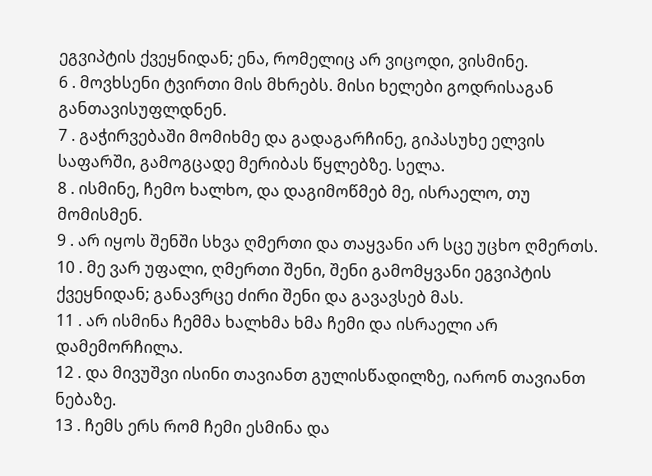ეგვიპტის ქვეყნიდან; ენა, რომელიც არ ვიცოდი, ვისმინე.
6 . მოვხსენი ტვირთი მის მხრებს. მისი ხელები გოდრისაგან განთავისუფლდნენ.
7 . გაჭირვებაში მომიხმე და გადაგარჩინე, გიპასუხე ელვის საფარში, გამოგცადე მერიბას წყლებზე. სელა.
8 . ისმინე, ჩემო ხალხო, და დაგიმოწმებ მე, ისრაელო, თუ მომისმენ.
9 . არ იყოს შენში სხვა ღმერთი და თაყვანი არ სცე უცხო ღმერთს.
10 . მე ვარ უფალი, ღმერთი შენი, შენი გამომყვანი ეგვიპტის ქვეყნიდან; განავრცე ძირი შენი და გავავსებ მას.
11 . არ ისმინა ჩემმა ხალხმა ხმა ჩემი და ისრაელი არ დამემორჩილა.
12 . და მივუშვი ისინი თავიანთ გულისწადილზე, იარონ თავიანთ ნებაზე.
13 . ჩემს ერს რომ ჩემი ესმინა და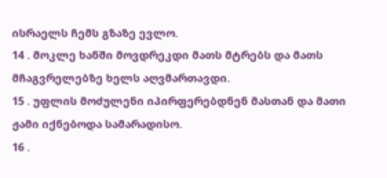ისრაელს ჩემს გზაზე ევლო.
14 . მოკლე ხანში მოვდრეკდი მათს მტრებს და მათს მჩაგვრელებზე ხელს აღვმართავდი.
15 . უფლის მოძულენი იპირფერებდნენ მასთან და მათი ჟამი იქნებოდა სამარადისო.
16 .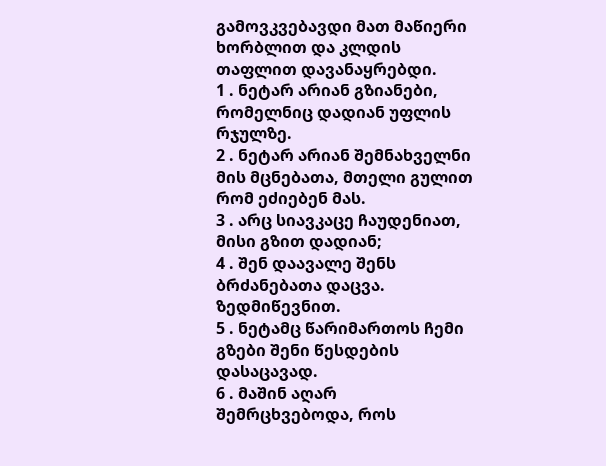გამოვკვებავდი მათ მაწიერი ხორბლით და კლდის თაფლით დავანაყრებდი.
1 . ნეტარ არიან გზიანები, რომელნიც დადიან უფლის რჯულზე.
2 . ნეტარ არიან შემნახველნი მის მცნებათა, მთელი გულით რომ ეძიებენ მას.
3 . არც სიავკაცე ჩაუდენიათ, მისი გზით დადიან;
4 . შენ დაავალე შენს ბრძანებათა დაცვა. ზედმიწევნით.
5 . ნეტამც წარიმართოს ჩემი გზები შენი წესდების დასაცავად.
6 . მაშინ აღარ შემრცხვებოდა, როს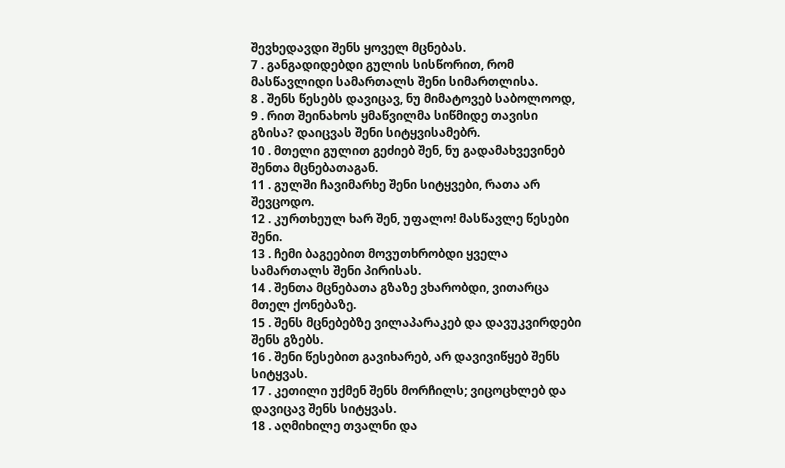შევხედავდი შენს ყოველ მცნებას.
7 . განგადიდებდი გულის სისწორით, რომ მასწავლიდი სამართალს შენი სიმართლისა.
8 . შენს წესებს დავიცავ, ნუ მიმატოვებ საბოლოოდ,
9 . რით შეინახოს ყმაწვილმა სიწმიდე თავისი გზისა? დაიცვას შენი სიტყვისამებრ.
10 . მთელი გულით გეძიებ შენ, ნუ გადამახვევინებ შენთა მცნებათაგან.
11 . გულში ჩავიმარხე შენი სიტყვები, რათა არ შევცოდო.
12 . კურთხეულ ხარ შენ, უფალო! მასწავლე წესები შენი.
13 . ჩემი ბაგეებით მოვუთხრობდი ყველა სამართალს შენი პირისას.
14 . შენთა მცნებათა გზაზე ვხარობდი, ვითარცა მთელ ქონებაზე.
15 . შენს მცნებებზე ვილაპარაკებ და დავუკვირდები შენს გზებს.
16 . შენი წესებით გავიხარებ, არ დავივიწყებ შენს სიტყვას.
17 . კეთილი უქმენ შენს მორჩილს; ვიცოცხლებ და დავიცავ შენს სიტყვას.
18 . აღმიხილე თვალნი და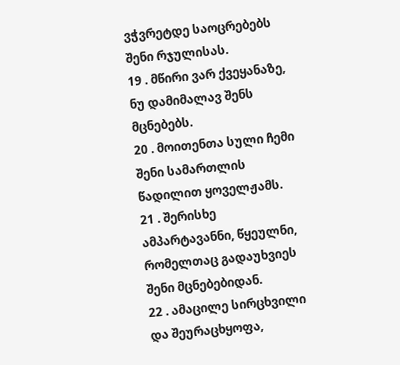ვჭვრეტდე საოცრებებს შენი რჯულისას.
19 . მწირი ვარ ქვეყანაზე, ნუ დამიმალავ შენს მცნებებს.
20 . მოითენთა სული ჩემი შენი სამართლის წადილით ყოველჟამს.
21 . შერისხე ამპარტავანნი, წყეულნი, რომელთაც გადაუხვიეს შენი მცნებებიდან.
22 . ამაცილე სირცხვილი და შეურაცხყოფა,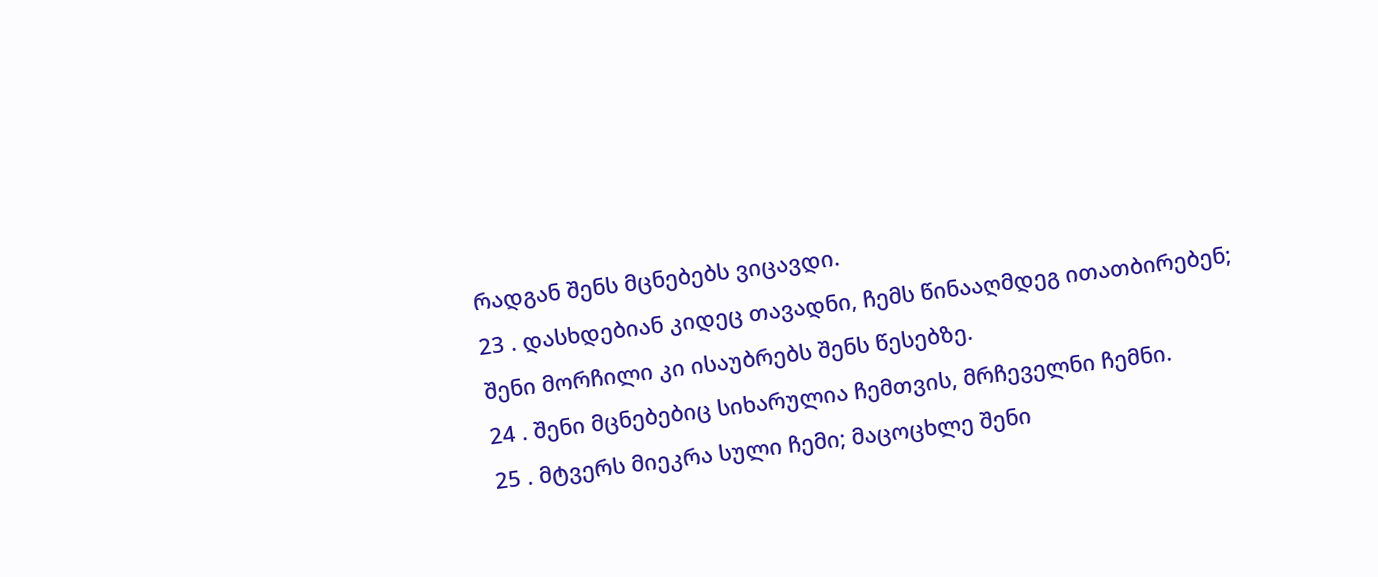რადგან შენს მცნებებს ვიცავდი.
23 . დასხდებიან კიდეც თავადნი, ჩემს წინააღმდეგ ითათბირებენ; შენი მორჩილი კი ისაუბრებს შენს წესებზე.
24 . შენი მცნებებიც სიხარულია ჩემთვის, მრჩეველნი ჩემნი.
25 . მტვერს მიეკრა სული ჩემი; მაცოცხლე შენი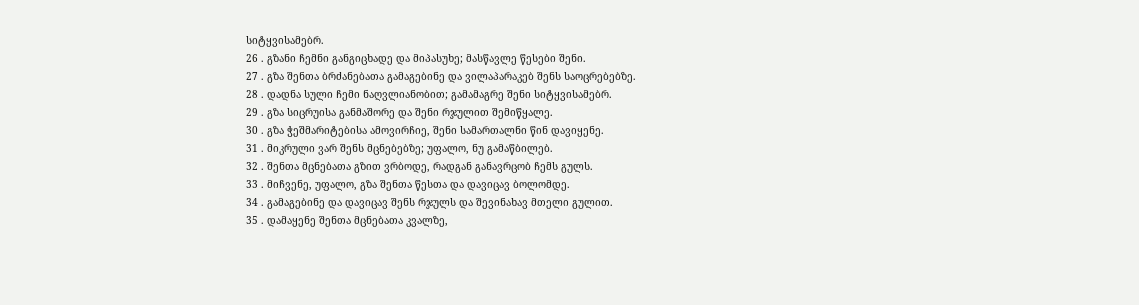სიტყვისამებრ.
26 . გზანი ჩემნი განგიცხადე და მიპასუხე; მასწავლე წესები შენი.
27 . გზა შენთა ბრძანებათა გამაგებინე და ვილაპარაკებ შენს საოცრებებზე.
28 . დადნა სული ჩემი ნაღვლიანობით; გამამაგრე შენი სიტყვისამებრ.
29 . გზა სიცრუისა განმაშორე და შენი რჯულით შემიწყალე.
30 . გზა ჭეშმარიტებისა ამოვირჩიე, შენი სამართალნი წინ დავიყენე.
31 . მიკრული ვარ შენს მცნებებზე; უფალო, ნუ გამაწბილებ.
32 . შენთა მცნებათა გზით ვრბოდე, რადგან განავრცობ ჩემს გულს.
33 . მიჩვენე, უფალო, გზა შენთა წესთა და დავიცავ ბოლომდე.
34 . გამაგებინე და დავიცავ შენს რჯულს და შევინახავ მთელი გულით.
35 . დამაყენე შენთა მცნებათა კვალზე,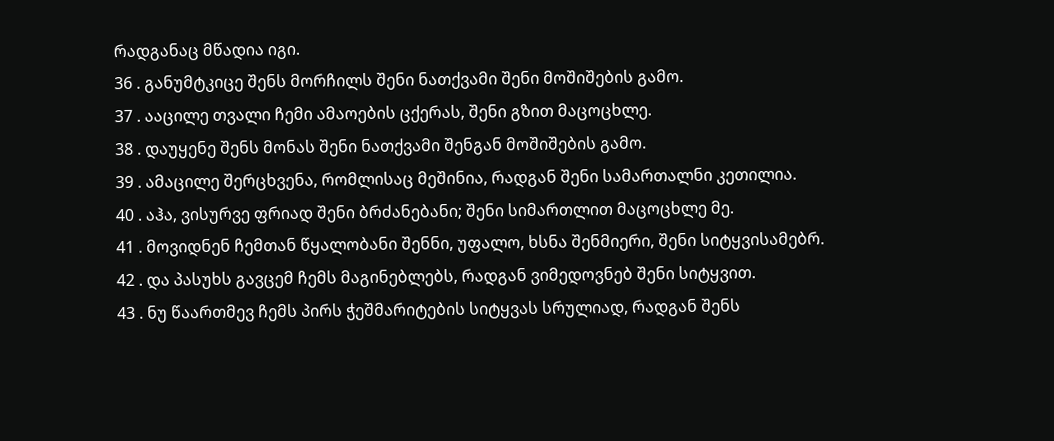რადგანაც მწადია იგი.
36 . განუმტკიცე შენს მორჩილს შენი ნათქვამი შენი მოშიშების გამო.
37 . ააცილე თვალი ჩემი ამაოების ცქერას, შენი გზით მაცოცხლე.
38 . დაუყენე შენს მონას შენი ნათქვამი შენგან მოშიშების გამო.
39 . ამაცილე შერცხვენა, რომლისაც მეშინია, რადგან შენი სამართალნი კეთილია.
40 . აჰა, ვისურვე ფრიად შენი ბრძანებანი; შენი სიმართლით მაცოცხლე მე.
41 . მოვიდნენ ჩემთან წყალობანი შენნი, უფალო, ხსნა შენმიერი, შენი სიტყვისამებრ.
42 . და პასუხს გავცემ ჩემს მაგინებლებს, რადგან ვიმედოვნებ შენი სიტყვით.
43 . ნუ წაართმევ ჩემს პირს ჭეშმარიტების სიტყვას სრულიად, რადგან შენს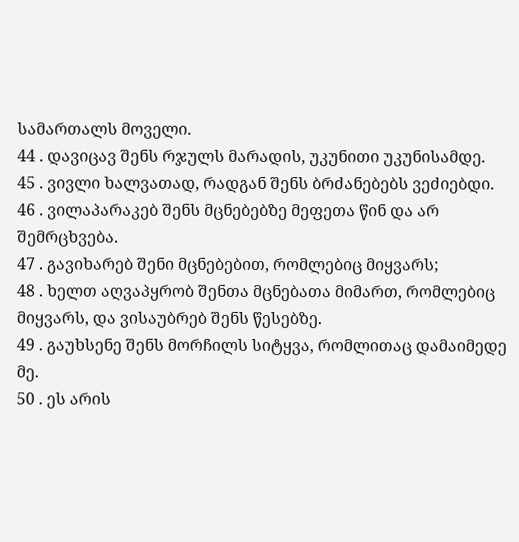სამართალს მოველი.
44 . დავიცავ შენს რჯულს მარადის, უკუნითი უკუნისამდე.
45 . ვივლი ხალვათად, რადგან შენს ბრძანებებს ვეძიებდი.
46 . ვილაპარაკებ შენს მცნებებზე მეფეთა წინ და არ შემრცხვება.
47 . გავიხარებ შენი მცნებებით, რომლებიც მიყვარს;
48 . ხელთ აღვაპყრობ შენთა მცნებათა მიმართ, რომლებიც მიყვარს, და ვისაუბრებ შენს წესებზე.
49 . გაუხსენე შენს მორჩილს სიტყვა, რომლითაც დამაიმედე მე.
50 . ეს არის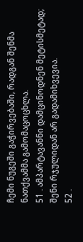ჩემი ნუგეში გაჭირვებაში, რადგან შენმა ნათქვამმა გამომაცოცხლა.
51 . ამპარტავანნი დამცინოდნენ მეტისმეტად; შენი რჯულიდან არ გადამიხვევია.
52 .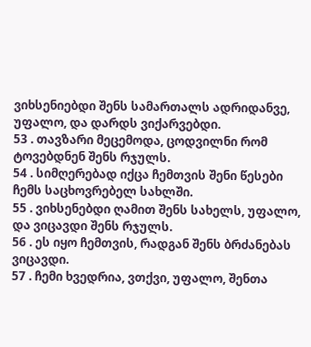ვიხსენიებდი შენს სამართალს ადრიდანვე, უფალო, და დარდს ვიქარვებდი.
53 . თავზარი მეცემოდა, ცოდვილნი რომ ტოვებდნენ შენს რჯულს.
54 . სიმღერებად იქცა ჩემთვის შენი წესები ჩემს საცხოვრებელ სახლში.
55 . ვიხსენებდი ღამით შენს სახელს, უფალო, და ვიცავდი შენს რჯულს.
56 . ეს იყო ჩემთვის, რადგან შენს ბრძანებას ვიცავდი.
57 . ჩემი ხვედრია, ვთქვი, უფალო, შენთა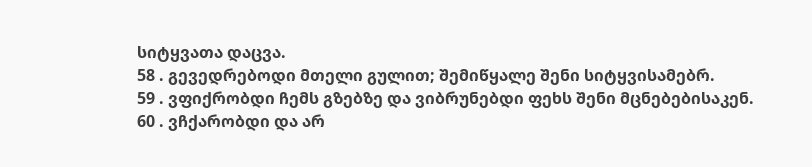სიტყვათა დაცვა.
58 . გევედრებოდი მთელი გულით; შემიწყალე შენი სიტყვისამებრ.
59 . ვფიქრობდი ჩემს გზებზე და ვიბრუნებდი ფეხს შენი მცნებებისაკენ.
60 . ვჩქარობდი და არ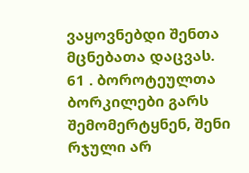ვაყოვნებდი შენთა მცნებათა დაცვას.
61 . ბოროტეულთა ბორკილები გარს შემომერტყნენ, შენი რჯული არ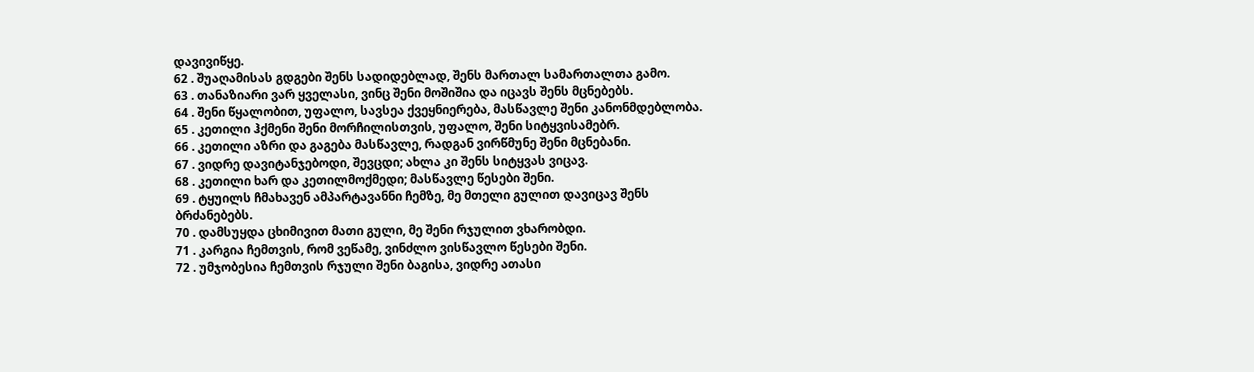დავივიწყე.
62 . შუაღამისას გდგები შენს სადიდებლად, შენს მართალ სამართალთა გამო.
63 . თანაზიარი ვარ ყველასი, ვინც შენი მოშიშია და იცავს შენს მცნებებს.
64 . შენი წყალობით, უფალო, სავსეა ქვეყნიერება, მასწავლე შენი კანონმდებლობა.
65 . კეთილი ჰქმენი შენი მორჩილისთვის, უფალო, შენი სიტყვისამებრ.
66 . კეთილი აზრი და გაგება მასწავლე, რადგან ვირწმუნე შენი მცნებანი.
67 . ვიდრე დავიტანჯებოდი, შევცდი; ახლა კი შენს სიტყვას ვიცავ.
68 . კეთილი ხარ და კეთილმოქმედი; მასწავლე წესები შენი.
69 . ტყუილს ჩმახავენ ამპარტავანნი ჩემზე, მე მთელი გულით დავიცავ შენს ბრძანებებს.
70 . დამსუყდა ცხიმივით მათი გული, მე შენი რჯულით ვხარობდი.
71 . კარგია ჩემთვის, რომ ვეწამე, ვინძლო ვისწავლო წესები შენი.
72 . უმჯობესია ჩემთვის რჯული შენი ბაგისა, ვიდრე ათასი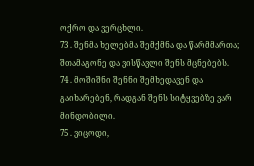ოქრო და ვერცხლი.
73 . შენმა ხელებმა შემქმნა და წარმმართა; შთამაგონე და ვისწავლი შენს მცნებებს.
74 . მოშიშნი შენნი შემხედავენ და გაიხარებენ, რადგან შენს სიტყვებზე ვარ მინდობილი.
75 . ვიცოდი,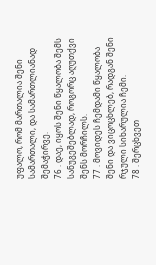უფალო, რომ მართალია შენი სამართალი, და სამართლიანად შემაჭირვე.
76 . დაე, იყოს შენი წყალობა შემს სანუგეშებლად, როგორც აღუთქვი შენს მორჩილს.
77 . მოვიდეს ჩემდამი წყალობა შენი და ვიცოცხლებ, რადგან შენი რჯული სიხარულია ჩემი.
78 . შერცხვეთ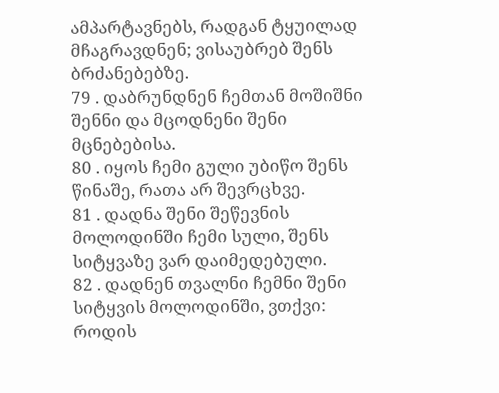ამპარტავნებს, რადგან ტყუილად მჩაგრავდნენ; ვისაუბრებ შენს ბრძანებებზე.
79 . დაბრუნდნენ ჩემთან მოშიშნი შენნი და მცოდნენი შენი მცნებებისა.
80 . იყოს ჩემი გული უბიწო შენს წინაშე, რათა არ შევრცხვე.
81 . დადნა შენი შეწევნის მოლოდინში ჩემი სული, შენს სიტყვაზე ვარ დაიმედებული.
82 . დადნენ თვალნი ჩემნი შენი სიტყვის მოლოდინში, ვთქვი: როდის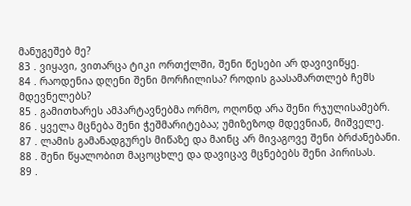მანუგეშებ მე?
83 . ვიყავი, ვითარცა ტიკი ორთქლში, შენი წესები არ დავივიწყე.
84 . რაოდენია დღენი შენი მორჩილისა? როდის გაასამართლებ ჩემს მდევნელებს?
85 . გამითხარეს ამპარტავნებმა ორმო, ოღონდ არა შენი რჯულისამებრ.
86 . ყველა მცნება შენი ჭეშმარიტებაა; უმიზეზოდ მდევნიან, მიშველე.
87 . ლამის გამანადგურეს მიწაზე და მაინც არ მივაგოვე შენი ბრძანებანი.
88 . შენი წყალობით მაცოცხლე და დავიცავ მცნებებს შენი პირისას.
89 .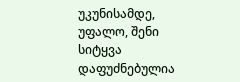უკუნისამდე, უფალო, შენი სიტყვა დაფუძნებულია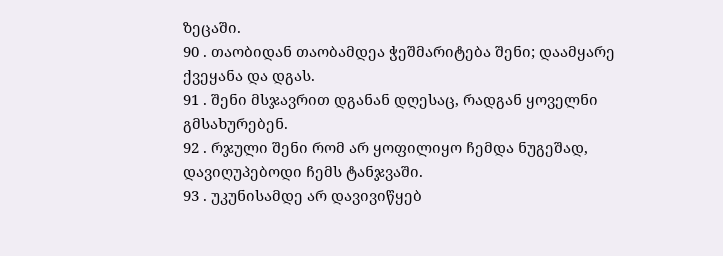ზეცაში.
90 . თაობიდან თაობამდეა ჭეშმარიტება შენი; დაამყარე ქვეყანა და დგას.
91 . შენი მსჯავრით დგანან დღესაც, რადგან ყოველნი გმსახურებენ.
92 . რჯული შენი რომ არ ყოფილიყო ჩემდა ნუგეშად, დავიღუპებოდი ჩემს ტანჯვაში.
93 . უკუნისამდე არ დავივიწყებ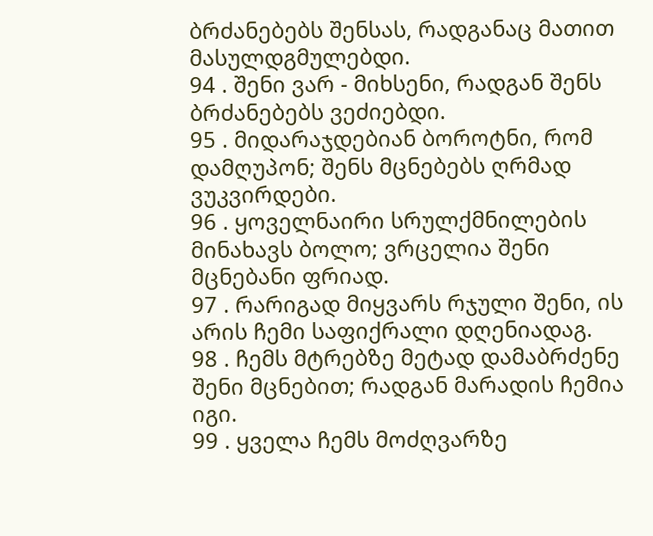ბრძანებებს შენსას, რადგანაც მათით მასულდგმულებდი.
94 . შენი ვარ - მიხსენი, რადგან შენს ბრძანებებს ვეძიებდი.
95 . მიდარაჯდებიან ბოროტნი, რომ დამღუპონ; შენს მცნებებს ღრმად ვუკვირდები.
96 . ყოველნაირი სრულქმნილების მინახავს ბოლო; ვრცელია შენი მცნებანი ფრიად.
97 . რარიგად მიყვარს რჯული შენი, ის არის ჩემი საფიქრალი დღენიადაგ.
98 . ჩემს მტრებზე მეტად დამაბრძენე შენი მცნებით; რადგან მარადის ჩემია იგი.
99 . ყველა ჩემს მოძღვარზე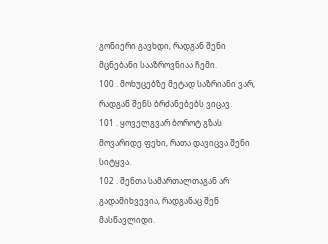გონიერი გავხდი, რადგან შენი მცნებანი სააზროვნიაა ჩემი.
100 . მოხუცებზე მეტად საზრიანი ვარ, რადგან შენს ბრძანებებს ვიცავ.
101 . ყოველგვარ ბოროტ გზას მოვარიდე ფეხი, რათა დავიცვა შენი სიტყვა.
102 . შენთა სამართალთაგან არ გადამიხვევია, რადგანაც შენ მასწავლიდი.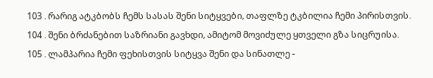103 . რარიგ ატკბობს ჩემს სასას შენი სიტყვები, თაფლზე ტკბილია ჩემი პირისთვის.
104 . შენი ბრძანებით საზრიანი გავხდი, ამიტომ მოვიძულე ყთველი გზა სიცრუისა.
105 . ლამპარია ჩემი ფეხისთვის სიტყვა შენი და სინათლე -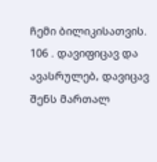ჩემი ბილიკისათვის.
106 . დავიფიცავ და ავასრულებ, დავიცავ შენს მართალ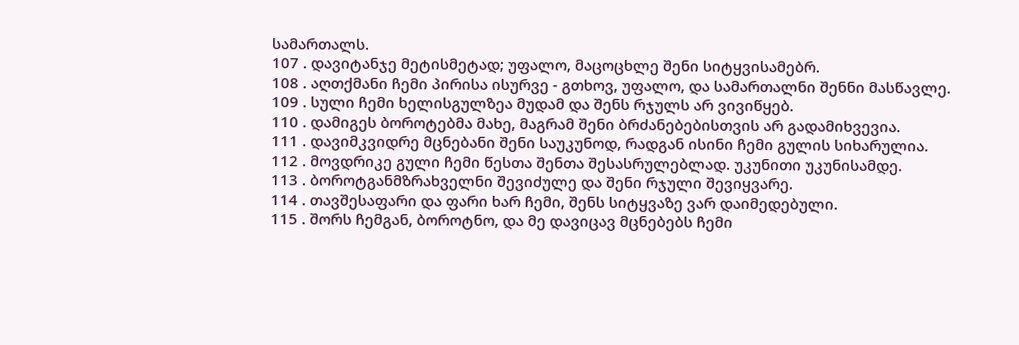სამართალს.
107 . დავიტანჯე მეტისმეტად; უფალო, მაცოცხლე შენი სიტყვისამებრ.
108 . აღთქმანი ჩემი პირისა ისურვე - გთხოვ, უფალო, და სამართალნი შენნი მასწავლე.
109 . სული ჩემი ხელისგულზეა მუდამ და შენს რჯულს არ ვივიწყებ.
110 . დამიგეს ბოროტებმა მახე, მაგრამ შენი ბრძანებებისთვის არ გადამიხვევია.
111 . დავიმკვიდრე მცნებანი შენი საუკუნოდ, რადგან ისინი ჩემი გულის სიხარულია.
112 . მოვდრიკე გული ჩემი წესთა შენთა შესასრულებლად. უკუნითი უკუნისამდე.
113 . ბოროტგანმზრახველნი შევიძულე და შენი რჯული შევიყვარე.
114 . თავშესაფარი და ფარი ხარ ჩემი, შენს სიტყვაზე ვარ დაიმედებული.
115 . შორს ჩემგან, ბოროტნო, და მე დავიცავ მცნებებს ჩემი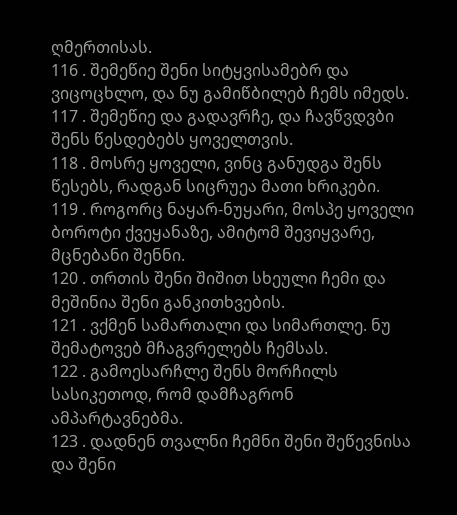ღმერთისას.
116 . შემეწიე შენი სიტყვისამებრ და ვიცოცხლო, და ნუ გამიწბილებ ჩემს იმედს.
117 . შემეწიე და გადავრჩე, და ჩავწვდვბი შენს წესდებებს ყოველთვის.
118 . მოსრე ყოველი, ვინც განუდგა შენს წესებს, რადგან სიცრუეა მათი ხრიკები.
119 . როგორც ნაყარ-ნუყარი, მოსპე ყოველი ბოროტი ქვეყანაზე, ამიტომ შევიყვარე, მცნებანი შენნი.
120 . თრთის შენი შიშით სხეული ჩემი და მეშინია შენი განკითხვების.
121 . ვქმენ სამართალი და სიმართლე. ნუ შემატოვებ მჩაგვრელებს ჩემსას.
122 . გამოესარჩლე შენს მორჩილს სასიკეთოდ, რომ დამჩაგრონ ამპარტავნებმა.
123 . დადნენ თვალნი ჩემნი შენი შეწევნისა და შენი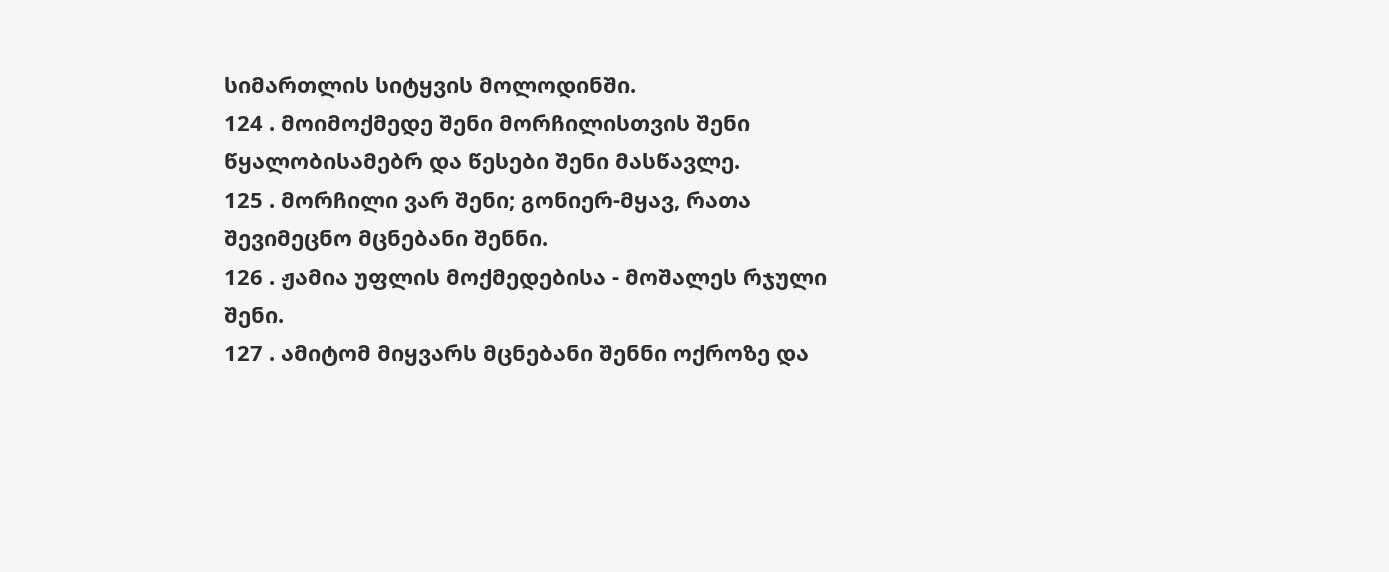სიმართლის სიტყვის მოლოდინში.
124 . მოიმოქმედე შენი მორჩილისთვის შენი წყალობისამებრ და წესები შენი მასწავლე.
125 . მორჩილი ვარ შენი; გონიერ-მყავ, რათა შევიმეცნო მცნებანი შენნი.
126 . ჟამია უფლის მოქმედებისა - მოშალეს რჯული შენი.
127 . ამიტომ მიყვარს მცნებანი შენნი ოქროზე და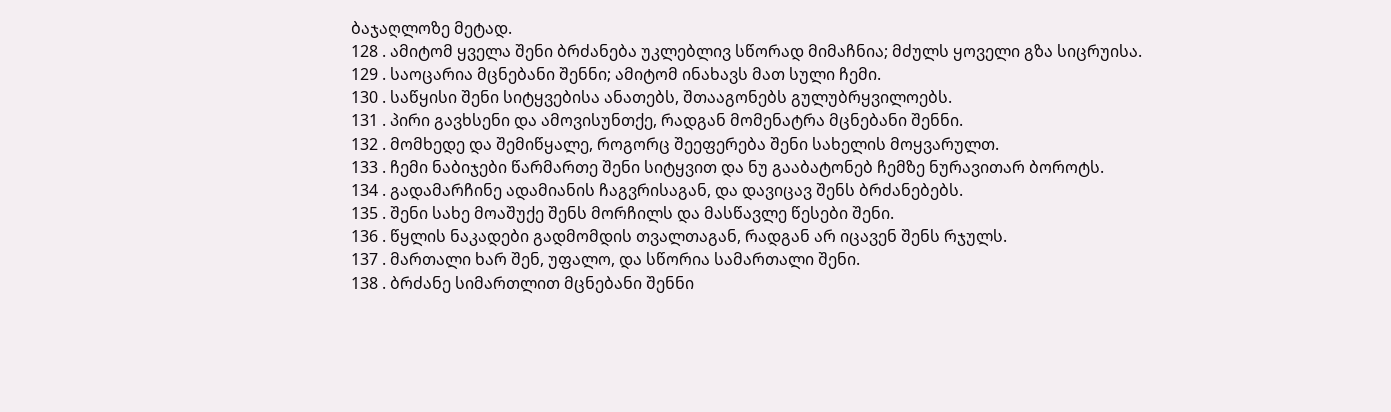ბაჯაღლოზე მეტად.
128 . ამიტომ ყველა შენი ბრძანება უკლებლივ სწორად მიმაჩნია; მძულს ყოველი გზა სიცრუისა.
129 . საოცარია მცნებანი შენნი; ამიტომ ინახავს მათ სული ჩემი.
130 . საწყისი შენი სიტყვებისა ანათებს, შთააგონებს გულუბრყვილოებს.
131 . პირი გავხსენი და ამოვისუნთქე, რადგან მომენატრა მცნებანი შენნი.
132 . მომხედე და შემიწყალე, როგორც შეეფერება შენი სახელის მოყვარულთ.
133 . ჩემი ნაბიჯები წარმართე შენი სიტყვით და ნუ გააბატონებ ჩემზე ნურავითარ ბოროტს.
134 . გადამარჩინე ადამიანის ჩაგვრისაგან, და დავიცავ შენს ბრძანებებს.
135 . შენი სახე მოაშუქე შენს მორჩილს და მასწავლე წესები შენი.
136 . წყლის ნაკადები გადმომდის თვალთაგან, რადგან არ იცავენ შენს რჯულს.
137 . მართალი ხარ შენ, უფალო, და სწორია სამართალი შენი.
138 . ბრძანე სიმართლით მცნებანი შენნი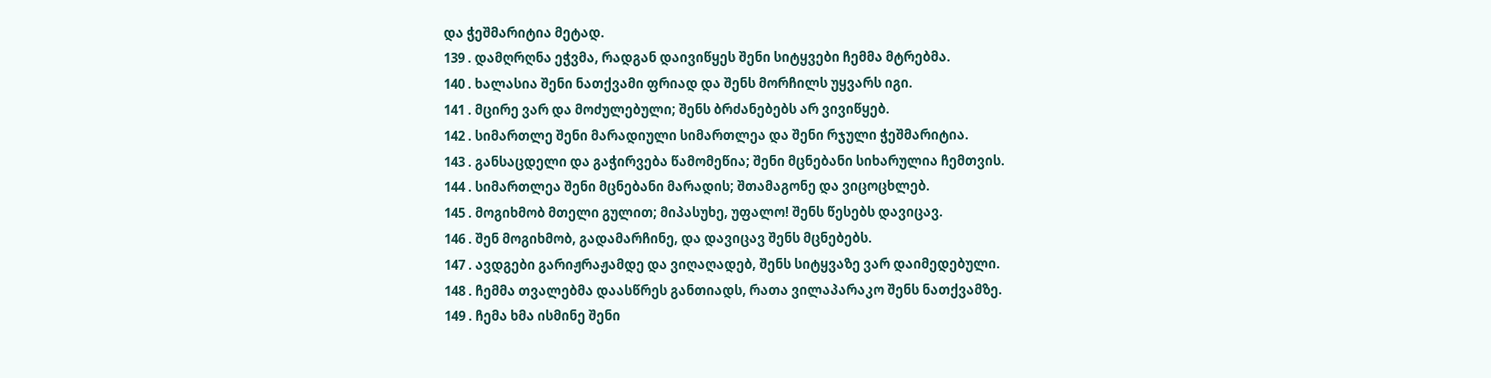და ჭეშმარიტია მეტად.
139 . დამღრღნა ეჭვმა, რადგან დაივიწყეს შენი სიტყვები ჩემმა მტრებმა.
140 . ხალასია შენი ნათქვამი ფრიად და შენს მორჩილს უყვარს იგი.
141 . მცირე ვარ და მოძულებული; შენს ბრძანებებს არ ვივიწყებ.
142 . სიმართლე შენი მარადიული სიმართლეა და შენი რჯული ჭეშმარიტია.
143 . განსაცდელი და გაჭირვება წამომეწია; შენი მცნებანი სიხარულია ჩემთვის.
144 . სიმართლეა შენი მცნებანი მარადის; შთამაგონე და ვიცოცხლებ.
145 . მოგიხმობ მთელი გულით; მიპასუხე, უფალო! შენს წესებს დავიცავ.
146 . შენ მოგიხმობ, გადამარჩინე, და დავიცავ შენს მცნებებს.
147 . ავდგები გარიჟრაჟამდე და ვიღაღადებ, შენს სიტყვაზე ვარ დაიმედებული.
148 . ჩემმა თვალებმა დაასწრეს განთიადს, რათა ვილაპარაკო შენს ნათქვამზე.
149 . ჩემა ხმა ისმინე შენი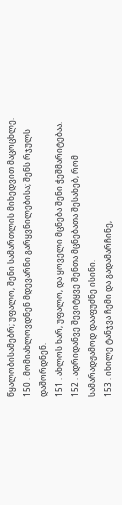წყალობისამებრ; უფალო, შენი სამართლის მიხედვით მაცოცხლე.
150 . მომიახლოვდნენ მდევარნი გარყვნილებისა; შენს რჯულს დაშორდნენ.
151 . ახლოს ხარ, უფალო, და ყოველი მცნება შენი ჭეშმარიტებაა.
152 . ადრიდანვე შევიტყვე შენთა მცნებათა შესახებ, რომ სამარადჟამოდ დააფუძნე ისინი.
153 . იხილე ტანჯვა ჩემი და გადამარჩინე,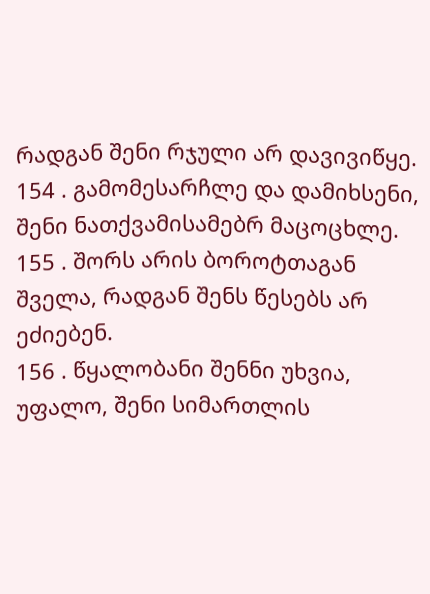რადგან შენი რჯული არ დავივიწყე.
154 . გამომესარჩლე და დამიხსენი, შენი ნათქვამისამებრ მაცოცხლე.
155 . შორს არის ბოროტთაგან შველა, რადგან შენს წესებს არ ეძიებენ.
156 . წყალობანი შენნი უხვია, უფალო, შენი სიმართლის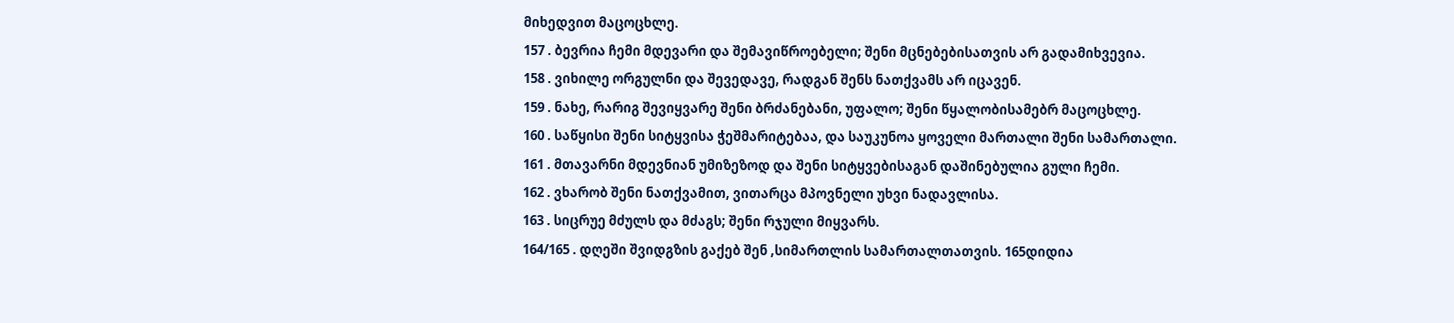მიხედვით მაცოცხლე.
157 . ბევრია ჩემი მდევარი და შემავიწროებელი; შენი მცნებებისათვის არ გადამიხვევია.
158 . ვიხილე ორგულნი და შევედავე, რადგან შენს ნათქვამს არ იცავენ.
159 . ნახე, რარიგ შევიყვარე შენი ბრძანებანი, უფალო; შენი წყალობისამებრ მაცოცხლე.
160 . საწყისი შენი სიტყვისა ჭეშმარიტებაა, და საუკუნოა ყოველი მართალი შენი სამართალი.
161 . მთავარნი მდევნიან უმიზეზოდ და შენი სიტყვებისაგან დაშინებულია გული ჩემი.
162 . ვხარობ შენი ნათქვამით, ვითარცა მპოვნელი უხვი ნადავლისა.
163 . სიცრუე მძულს და მძაგს; შენი რჯული მიყვარს.
164/165 . დღეში შვიდგზის გაქებ შენ ,სიმართლის სამართალთათვის. 165დიდია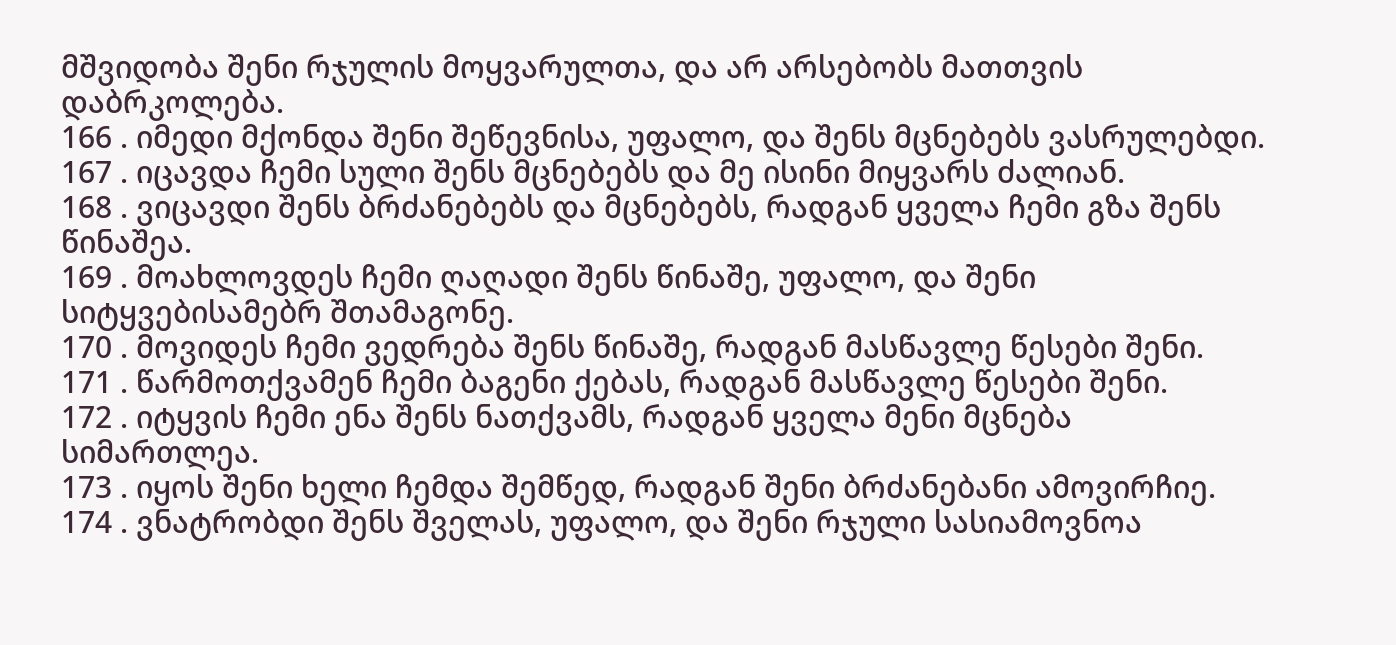მშვიდობა შენი რჯულის მოყვარულთა, და არ არსებობს მათთვის დაბრკოლება.
166 . იმედი მქონდა შენი შეწევნისა, უფალო, და შენს მცნებებს ვასრულებდი.
167 . იცავდა ჩემი სული შენს მცნებებს და მე ისინი მიყვარს ძალიან.
168 . ვიცავდი შენს ბრძანებებს და მცნებებს, რადგან ყველა ჩემი გზა შენს წინაშეა.
169 . მოახლოვდეს ჩემი ღაღადი შენს წინაშე, უფალო, და შენი სიტყვებისამებრ შთამაგონე.
170 . მოვიდეს ჩემი ვედრება შენს წინაშე, რადგან მასწავლე წესები შენი.
171 . წარმოთქვამენ ჩემი ბაგენი ქებას, რადგან მასწავლე წესები შენი.
172 . იტყვის ჩემი ენა შენს ნათქვამს, რადგან ყველა მენი მცნება სიმართლეა.
173 . იყოს შენი ხელი ჩემდა შემწედ, რადგან შენი ბრძანებანი ამოვირჩიე.
174 . ვნატრობდი შენს შველას, უფალო, და შენი რჯული სასიამოვნოა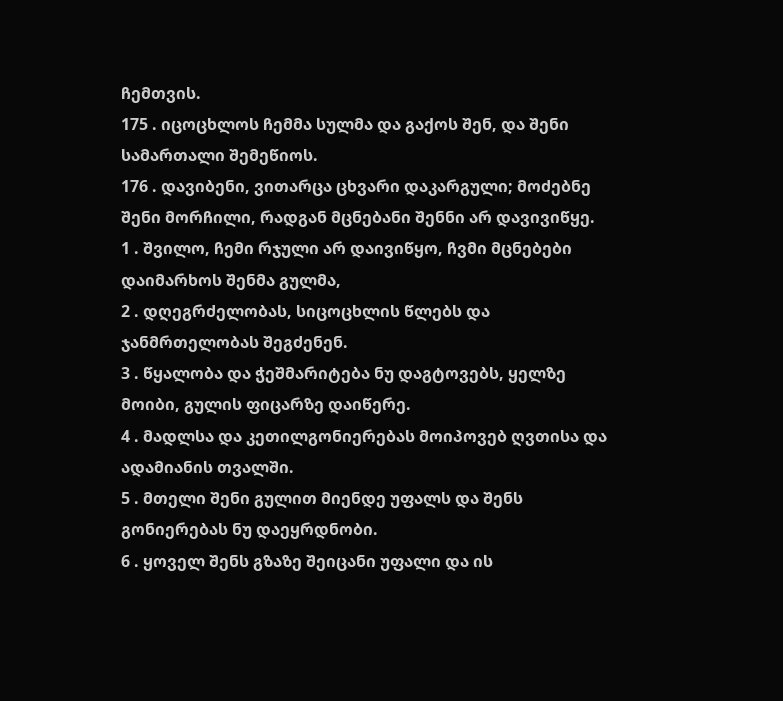ჩემთვის.
175 . იცოცხლოს ჩემმა სულმა და გაქოს შენ, და შენი სამართალი შემეწიოს.
176 . დავიბენი, ვითარცა ცხვარი დაკარგული; მოძებნე შენი მორჩილი, რადგან მცნებანი შენნი არ დავივიწყე.
1 . შვილო, ჩემი რჯული არ დაივიწყო, ჩვმი მცნებები დაიმარხოს შენმა გულმა,
2 . დღეგრძელობას, სიცოცხლის წლებს და ჯანმრთელობას შეგძენენ.
3 . წყალობა და ჭეშმარიტება ნუ დაგტოვებს, ყელზე მოიბი, გულის ფიცარზე დაიწერე.
4 . მადლსა და კეთილგონიერებას მოიპოვებ ღვთისა და ადამიანის თვალში.
5 . მთელი შენი გულით მიენდე უფალს და შენს გონიერებას ნუ დაეყრდნობი.
6 . ყოველ შენს გზაზე შეიცანი უფალი და ის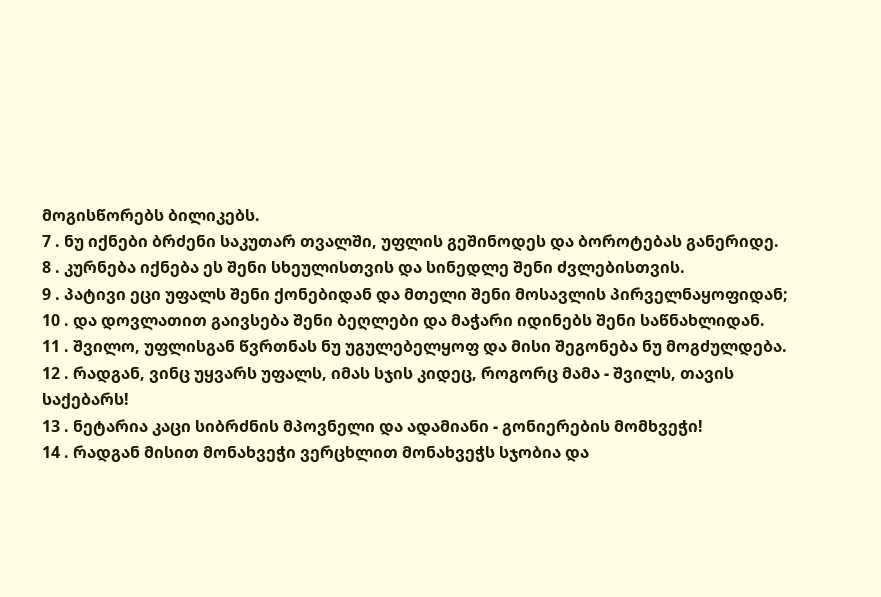მოგისწორებს ბილიკებს.
7 . ნუ იქნები ბრძენი საკუთარ თვალში, უფლის გეშინოდეს და ბოროტებას განერიდე.
8 . კურნება იქნება ეს შენი სხეულისთვის და სინედლე შენი ძვლებისთვის.
9 . პატივი ეცი უფალს შენი ქონებიდან და მთელი შენი მოსავლის პირველნაყოფიდან;
10 . და დოვლათით გაივსება შენი ბეღლები და მაჭარი იდინებს შენი საწნახლიდან.
11 . შვილო, უფლისგან წვრთნას ნუ უგულებელყოფ და მისი შეგონება ნუ მოგძულდება.
12 . რადგან, ვინც უყვარს უფალს, იმას სჯის კიდეც, როგორც მამა - შვილს, თავის საქებარს!
13 . ნეტარია კაცი სიბრძნის მპოვნელი და ადამიანი - გონიერების მომხვეჭი!
14 . რადგან მისით მონახვეჭი ვერცხლით მონახვეჭს სჯობია და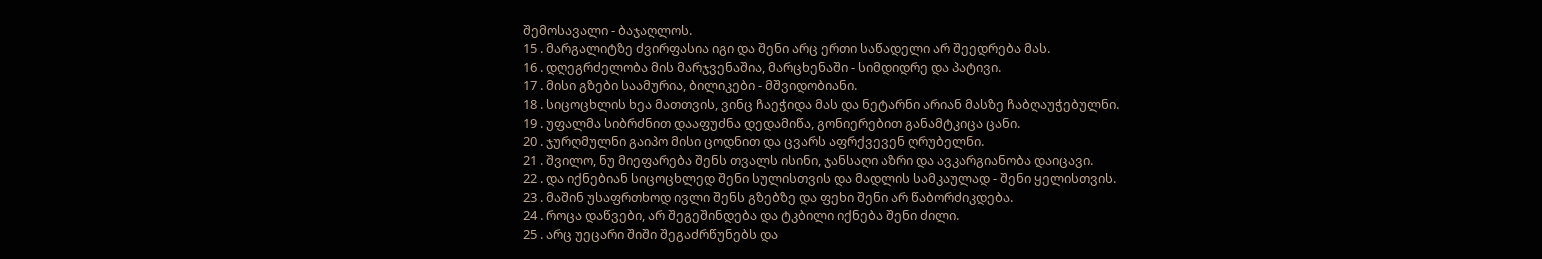შემოსავალი - ბაჯაღლოს.
15 . მარგალიტზე ძვირფასია იგი და შენი არც ერთი საწადელი არ შეედრება მას.
16 . დღეგრძელობა მის მარჯვენაშია, მარცხენაში - სიმდიდრე და პატივი.
17 . მისი გზები საამურია, ბილიკები - მშვიდობიანი.
18 . სიცოცხლის ხეა მათთვის, ვინც ჩაეჭიდა მას და ნეტარნი არიან მასზე ჩაბღაუჭებულნი.
19 . უფალმა სიბრძნით დააფუძნა დედამიწა, გონიერებით განამტკიცა ცანი.
20 . ჯურღმულნი გაიპო მისი ცოდნით და ცვარს აფრქვევენ ღრუბელნი.
21 . შვილო, ნუ მიეფარება შენს თვალს ისინი, ჯანსაღი აზრი და ავკარგიანობა დაიცავი.
22 . და იქნებიან სიცოცხლედ შენი სულისთვის და მადლის სამკაულად - შენი ყელისთვის.
23 . მაშინ უსაფრთხოდ ივლი შენს გზებზე და ფეხი შენი არ წაბორძიკდება.
24 . როცა დაწვები, არ შეგეშინდება და ტკბილი იქნება შენი ძილი.
25 . არც უეცარი შიში შეგაძრწუნებს და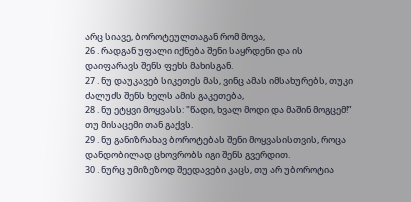არც სიავე, ბოროტეულთაგან რომ მოვა,
26 . რადგან უფალი იქნება შენი საყრდენი და ის დაიფარავს შენს ფეხს მახისგან.
27 . ნუ დაუკავებ სიკეთეს მას, ვინც ამას იმსახურებს, თუკი ძალუძს შენს ხელს ამის გაკეთება,
28 . ნუ ეტყვი მოყვასს: "წადი, ხვალ მოდი და მაშინ მოგცემ!” თუ მისაცემი თან გაქვს.
29 . ნუ განიზრახავ ბოროტებას შენი მოყვასისთვის, როცა დანდობილად ცხოვრობს იგი შენს გვერდით.
30 . ნურც უმიზეზოდ შეედავები კაცს, თუ არ უბოროტია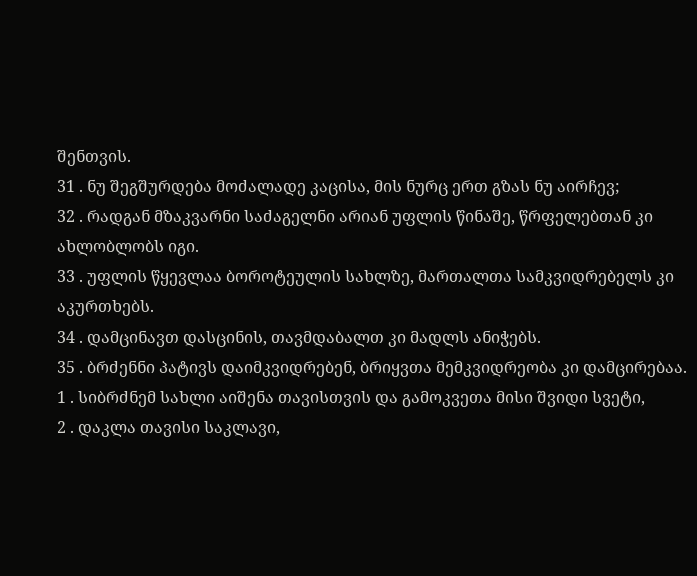შენთვის.
31 . ნუ შეგშურდება მოძალადე კაცისა, მის ნურც ერთ გზას ნუ აირჩევ;
32 . რადგან მზაკვარნი საძაგელნი არიან უფლის წინაშე, წრფელებთან კი ახლობლობს იგი.
33 . უფლის წყევლაა ბოროტეულის სახლზე, მართალთა სამკვიდრებელს კი აკურთხებს.
34 . დამცინავთ დასცინის, თავმდაბალთ კი მადლს ანიჭებს.
35 . ბრძენნი პატივს დაიმკვიდრებენ, ბრიყვთა მემკვიდრეობა კი დამცირებაა.
1 . სიბრძნემ სახლი აიშენა თავისთვის და გამოკვეთა მისი შვიდი სვეტი,
2 . დაკლა თავისი საკლავი,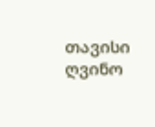თავისი ღვინო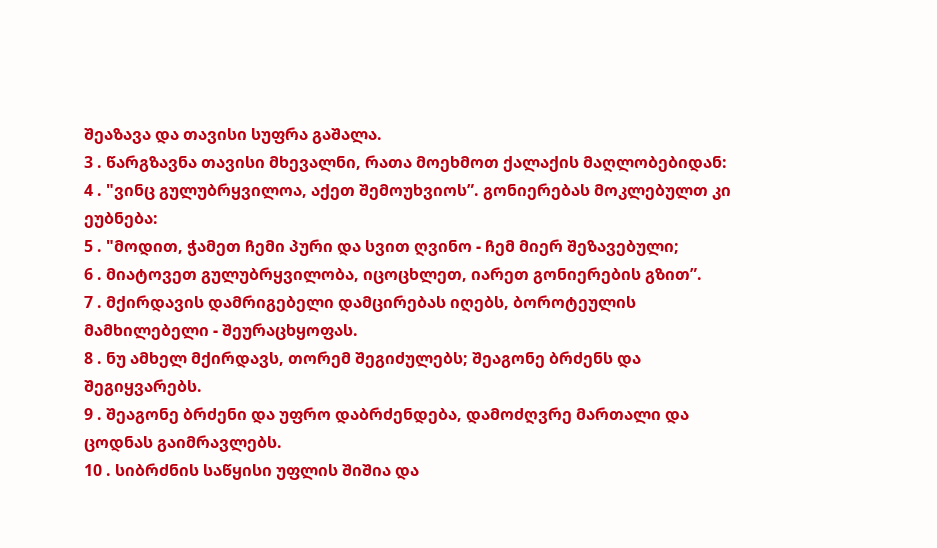შეაზავა და თავისი სუფრა გაშალა.
3 . წარგზავნა თავისი მხევალნი, რათა მოეხმოთ ქალაქის მაღლობებიდან:
4 . "ვინც გულუბრყვილოა, აქეთ შემოუხვიოს”. გონიერებას მოკლებულთ კი ეუბნება:
5 . "მოდით, ჭამეთ ჩემი პური და სვით ღვინო - ჩემ მიერ შეზავებული;
6 . მიატოვეთ გულუბრყვილობა, იცოცხლეთ, იარეთ გონიერების გზით”.
7 . მქირდავის დამრიგებელი დამცირებას იღებს, ბოროტეულის მამხილებელი - შეურაცხყოფას.
8 . ნუ ამხელ მქირდავს, თორემ შეგიძულებს; შეაგონე ბრძენს და შეგიყვარებს.
9 . შეაგონე ბრძენი და უფრო დაბრძენდება, დამოძღვრე მართალი და ცოდნას გაიმრავლებს.
10 . სიბრძნის საწყისი უფლის შიშია და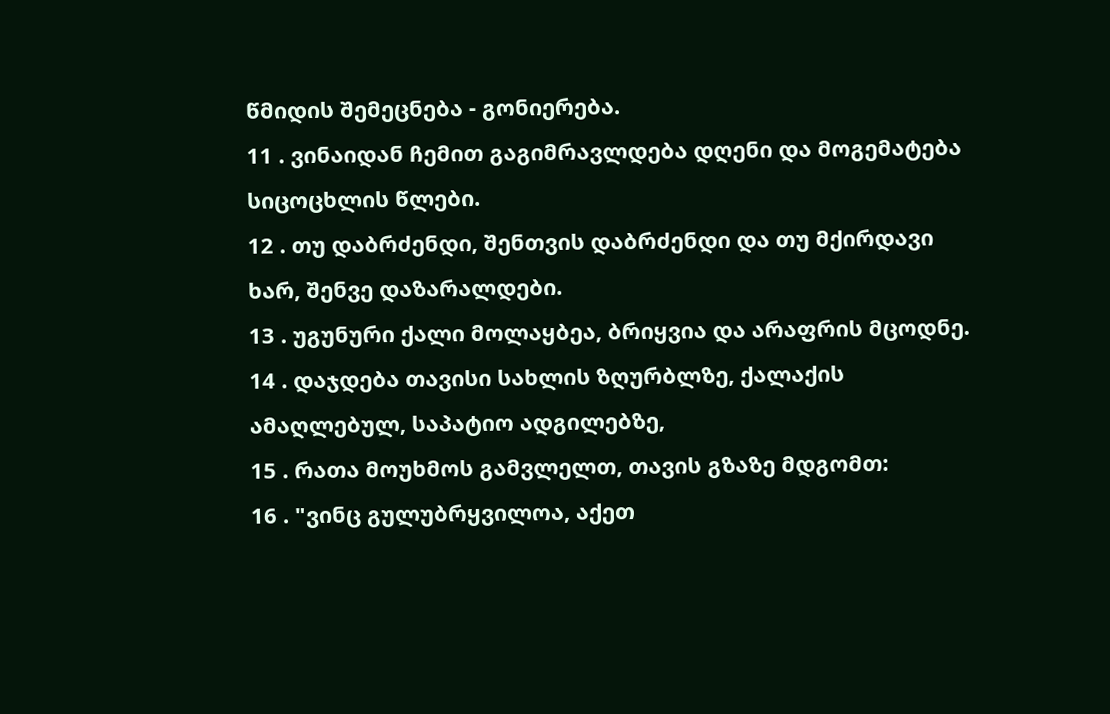წმიდის შემეცნება - გონიერება.
11 . ვინაიდან ჩემით გაგიმრავლდება დღენი და მოგემატება სიცოცხლის წლები.
12 . თუ დაბრძენდი, შენთვის დაბრძენდი და თუ მქირდავი ხარ, შენვე დაზარალდები.
13 . უგუნური ქალი მოლაყბეა, ბრიყვია და არაფრის მცოდნე.
14 . დაჯდება თავისი სახლის ზღურბლზე, ქალაქის ამაღლებულ, საპატიო ადგილებზე,
15 . რათა მოუხმოს გამვლელთ, თავის გზაზე მდგომთ:
16 . "ვინც გულუბრყვილოა, აქეთ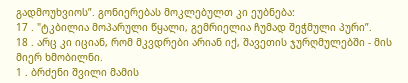გადმოუხვიოს”. გონიერებას მოკლებულთ კი ეუბნება:
17 . "ტკბილია მოპარული წყალი, გემრიელია ჩუმად შეჭმული პური”.
18 . არც კი იციან, რომ მკვდრები არიან იქ, შავეთის ჯურღმულებში - მის მიერ ხმობილნი.
1 . ბრძენი შვილი მამის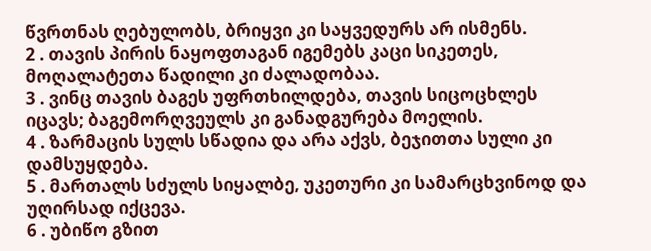წვრთნას ღებულობს, ბრიყვი კი საყვედურს არ ისმენს.
2 . თავის პირის ნაყოფთაგან იგემებს კაცი სიკეთეს, მოღალატეთა წადილი კი ძალადობაა.
3 . ვინც თავის ბაგეს უფრთხილდება, თავის სიცოცხლეს იცავს; ბაგემორღვეულს კი განადგურება მოელის.
4 . ზარმაცის სულს სწადია და არა აქვს, ბეჯითთა სული კი დამსუყდება.
5 . მართალს სძულს სიყალბე, უკეთური კი სამარცხვინოდ და უღირსად იქცევა.
6 . უბიწო გზით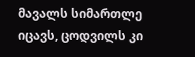მავალს სიმართლე იცავს, ცოდვილს კი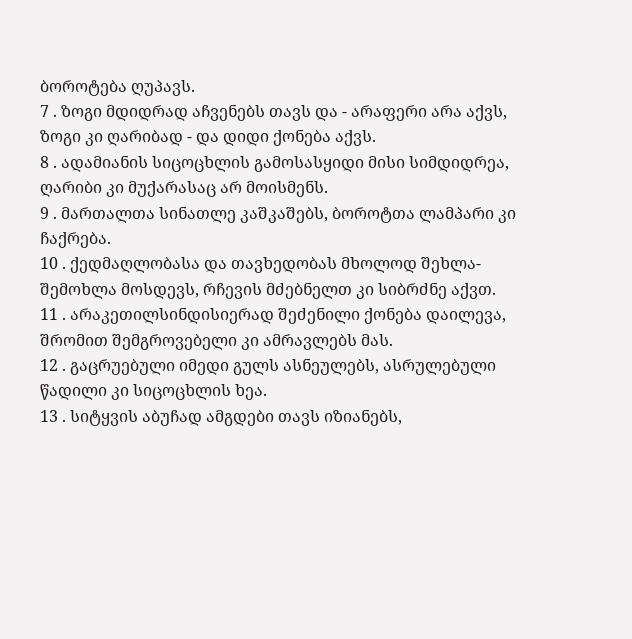ბოროტება ღუპავს.
7 . ზოგი მდიდრად აჩვენებს თავს და - არაფერი არა აქვს, ზოგი კი ღარიბად - და დიდი ქონება აქვს.
8 . ადამიანის სიცოცხლის გამოსასყიდი მისი სიმდიდრეა, ღარიბი კი მუქარასაც არ მოისმენს.
9 . მართალთა სინათლე კაშკაშებს, ბოროტთა ლამპარი კი ჩაქრება.
10 . ქედმაღლობასა და თავხედობას მხოლოდ შეხლა-შემოხლა მოსდევს, რჩევის მძებნელთ კი სიბრძნე აქვთ.
11 . არაკეთილსინდისიერად შეძენილი ქონება დაილევა, შრომით შემგროვებელი კი ამრავლებს მას.
12 . გაცრუებული იმედი გულს ასნეულებს, ასრულებული წადილი კი სიცოცხლის ხეა.
13 . სიტყვის აბუჩად ამგდები თავს იზიანებს,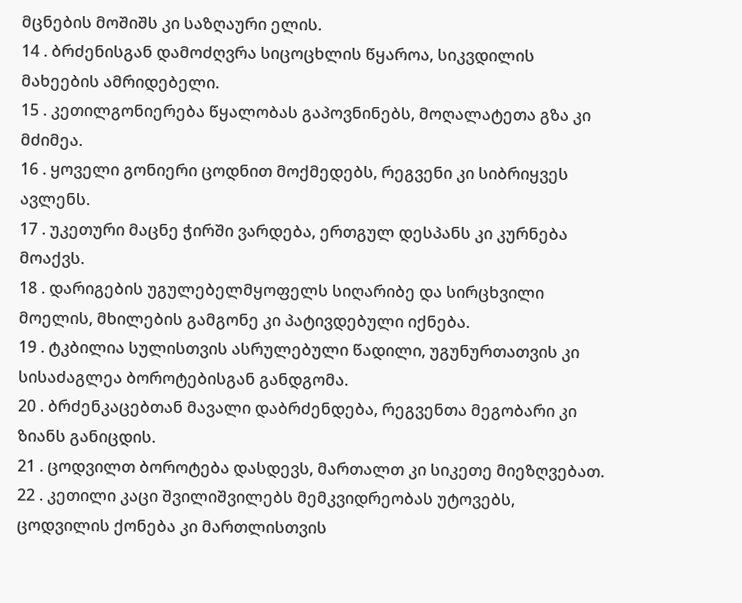მცნების მოშიშს კი საზღაური ელის.
14 . ბრძენისგან დამოძღვრა სიცოცხლის წყაროა, სიკვდილის მახეების ამრიდებელი.
15 . კეთილგონიერება წყალობას გაპოვნინებს, მოღალატეთა გზა კი მძიმეა.
16 . ყოველი გონიერი ცოდნით მოქმედებს, რეგვენი კი სიბრიყვეს ავლენს.
17 . უკეთური მაცნე ჭირში ვარდება, ერთგულ დესპანს კი კურნება მოაქვს.
18 . დარიგების უგულებელმყოფელს სიღარიბე და სირცხვილი მოელის, მხილების გამგონე კი პატივდებული იქნება.
19 . ტკბილია სულისთვის ასრულებული წადილი, უგუნურთათვის კი სისაძაგლეა ბოროტებისგან განდგომა.
20 . ბრძენკაცებთან მავალი დაბრძენდება, რეგვენთა მეგობარი კი ზიანს განიცდის.
21 . ცოდვილთ ბოროტება დასდევს, მართალთ კი სიკეთე მიეზღვებათ.
22 . კეთილი კაცი შვილიშვილებს მემკვიდრეობას უტოვებს, ცოდვილის ქონება კი მართლისთვის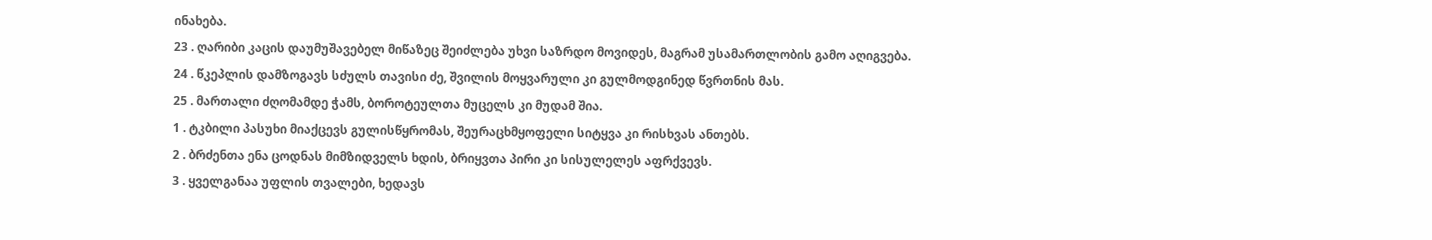ინახება.
23 . ღარიბი კაცის დაუმუშავებელ მიწაზეც შეიძლება უხვი საზრდო მოვიდეს, მაგრამ უსამართლობის გამო აღიგვება.
24 . წკეპლის დამზოგავს სძულს თავისი ძე, შვილის მოყვარული კი გულმოდგინედ წვრთნის მას.
25 . მართალი ძღომამდე ჭამს, ბოროტეულთა მუცელს კი მუდამ შია.
1 . ტკბილი პასუხი მიაქცევს გულისწყრომას, შეურაცხმყოფელი სიტყვა კი რისხვას ანთებს.
2 . ბრძენთა ენა ცოდნას მიმზიდველს ხდის, ბრიყვთა პირი კი სისულელეს აფრქვევს.
3 . ყველგანაა უფლის თვალები, ხედავს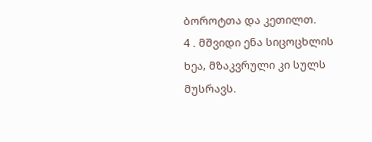ბოროტთა და კეთილთ.
4 . მშვიდი ენა სიცოცხლის ხეა, მზაკვრული კი სულს მუსრავს.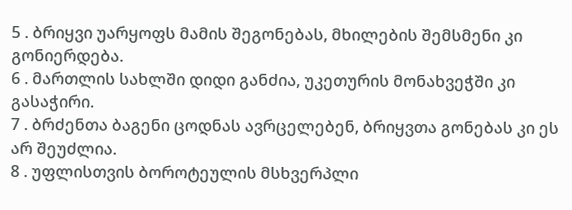5 . ბრიყვი უარყოფს მამის შეგონებას, მხილების შემსმენი კი გონიერდება.
6 . მართლის სახლში დიდი განძია, უკეთურის მონახვეჭში კი გასაჭირი.
7 . ბრძენთა ბაგენი ცოდნას ავრცელებენ, ბრიყვთა გონებას კი ეს არ შეუძლია.
8 . უფლისთვის ბოროტეულის მსხვერპლი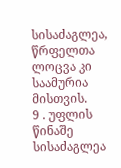სისაძაგლეა, წრფელთა ლოცვა კი საამურია მისთვის.
9 . უფლის წინაშე სისაძაგლეა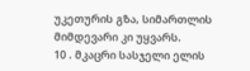უკეთურის გზა, სიმართლის მიმდევარი კი უყვარს.
10 . მკაცრი სასჯელი ელის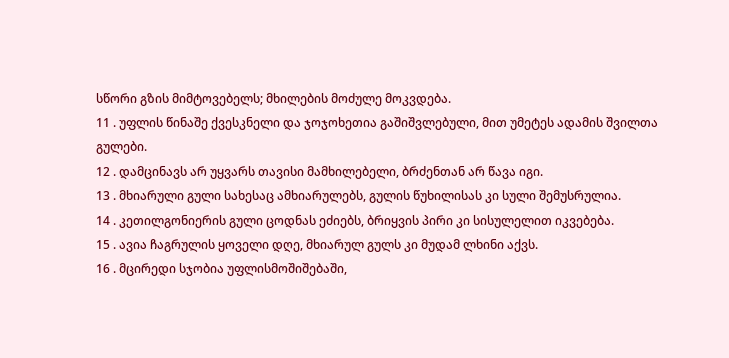სწორი გზის მიმტოვებელს; მხილების მოძულე მოკვდება.
11 . უფლის წინაშე ქვესკნელი და ჯოჯოხეთია გაშიშვლებული, მით უმეტეს ადამის შვილთა გულები.
12 . დამცინავს არ უყვარს თავისი მამხილებელი, ბრძენთან არ წავა იგი.
13 . მხიარული გული სახესაც ამხიარულებს, გულის წუხილისას კი სული შემუსრულია.
14 . კეთილგონიერის გული ცოდნას ეძიებს, ბრიყვის პირი კი სისულელით იკვებება.
15 . ავია ჩაგრულის ყოველი დღე, მხიარულ გულს კი მუდამ ლხინი აქვს.
16 . მცირედი სჯობია უფლისმოშიშებაში,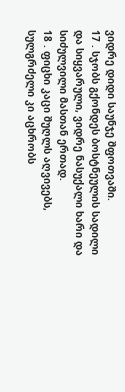ვიდრე დიდი საუნჯე შფოთვაში.
17 . სჯობს გქონდეს ბოსტნეულის სადილი და სიყვარული, ვიდრე ნასუქალი ხარი და სიძულვილი მასთან ერთად.
18 . ფიცხი კაცი შუღლს აღვივებს, სულგრძელი კი აცხრობს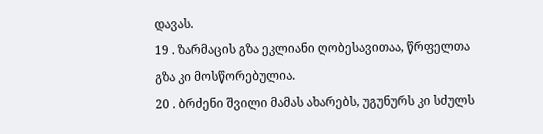დავას.
19 . ზარმაცის გზა ეკლიანი ღობესავითაა, წრფელთა გზა კი მოსწორებულია.
20 . ბრძენი შვილი მამას ახარებს, უგუნურს კი სძულს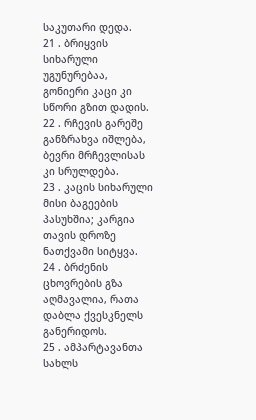საკუთარი დედა.
21 . ბრიყვის სიხარული უგუნურებაა, გონიერი კაცი კი სწორი გზით დადის.
22 . რჩევის გარეშე განზრახვა იშლება, ბევრი მრჩევლისას კი სრულდება.
23 . კაცის სიხარული მისი ბაგეების პასუხშია; კარგია თავის დროზე ნათქვამი სიტყვა.
24 . ბრძენის ცხოვრების გზა აღმავალია, რათა დაბლა ქვესკნელს განერიდოს.
25 . ამპარტავანთა სახლს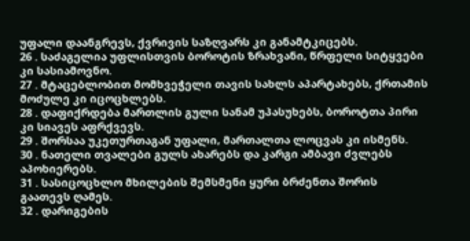უფალი დაანგრევს, ქვრივის საზღვარს კი განამტკიცებს.
26 . საძაგელია უფლისთვის ბოროტის ზრახვანი, წრფელი სიტყვები კი სასიამოვნო.
27 . მტაცებლობით მომხვეჭელი თავის სახლს აპარტახებს, ქრთამის მოძულე კი იცოცხლებს.
28 . დაფიქრდება მართლის გული სანამ უპასუხებს, ბოროტთა პირი კი სიავეს აფრქვევს.
29 . შორსაა უკეთურთაგან უფალი, მართალთა ლოცვას კი ისმენს.
30 . ნათელი თვალები გულს ახარებს და კარგი ამბავი ძვლებს აპოხიერებს.
31 . სასიცოცხლო მხილების შემსმენი ყური ბრძენთა შორის გაათევს ღამეს.
32 . დარიგების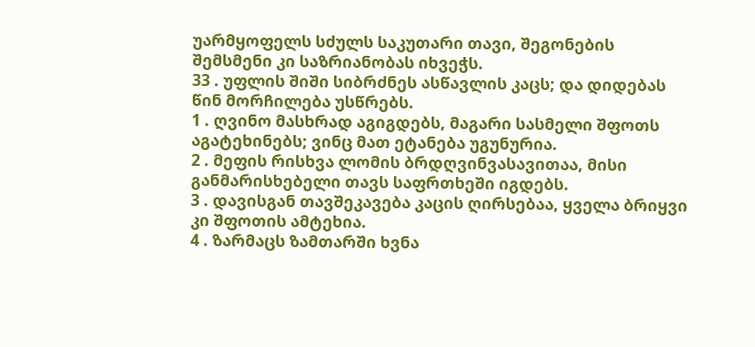უარმყოფელს სძულს საკუთარი თავი, შეგონების შემსმენი კი საზრიანობას იხვეჭს.
33 . უფლის შიში სიბრძნეს ასწავლის კაცს; და დიდებას წინ მორჩილება უსწრებს.
1 . ღვინო მასხრად აგიგდებს, მაგარი სასმელი შფოთს აგატეხინებს; ვინც მათ ეტანება უგუნურია.
2 . მეფის რისხვა ლომის ბრდღვინვასავითაა, მისი განმარისხებელი თავს საფრთხეში იგდებს.
3 . დავისგან თავშეკავება კაცის ღირსებაა, ყველა ბრიყვი კი შფოთის ამტეხია.
4 . ზარმაცს ზამთარში ხვნა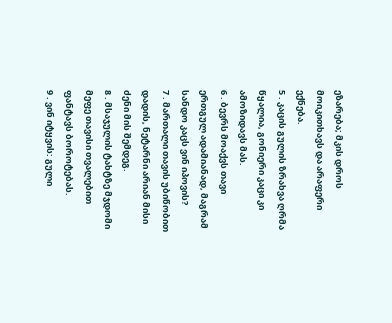ეზარება; მკის დროს მოიკითხავს და არაფერი ექნება.
5 . კაცის გულის ზრახვა ღრმა წყალია, გონიერი კაცი კი ამოზიდავს მას.
6 . ბევრს მოაქვს თავი ერთგულ ადამიანად, მაგრამ სანდო კაცს ვინ იპოვის?
7 . მართალი თავის უბიწობით დადის, ნეტარნი არიან მისი ძენი მის შემდეგ.
8 . მსაჯულის ტახტზე მჯდომი მეფე თავისი თვალებით ფანტავს ბოროტებას.
9 . ვინ იტყვის: გული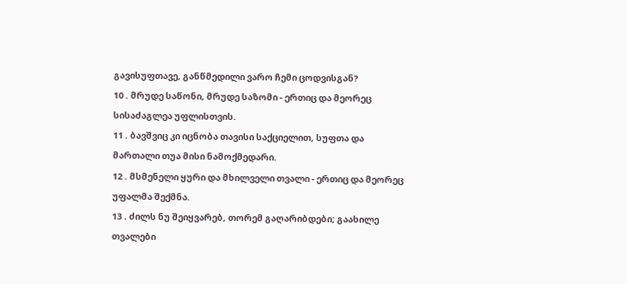გავისუფთავე, განწმედილი ვარო ჩემი ცოდვისგან?
10 . მრუდე საწონი, მრუდე საზომი - ერთიც და მეორეც სისაძაგლეა უფლისთვის.
11 . ბავშვიც კი იცნობა თავისი საქციელით, სუფთა და მართალი თუა მისი ნამოქმედარი.
12 . მსმენელი ყური და მხილველი თვალი - ერთიც და მეორეც უფალმა შექმნა.
13 . ძილს ნუ შეიყვარებ, თორემ გაღარიბდები; გაახილე თვალები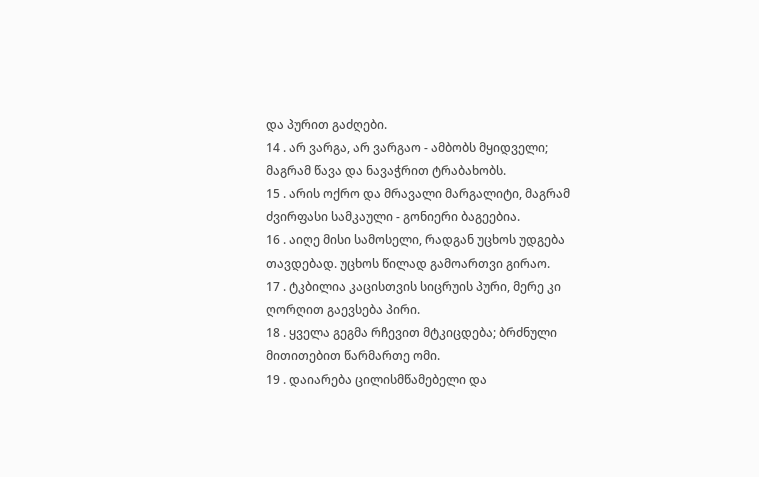და პურით გაძღები.
14 . არ ვარგა, არ ვარგაო - ამბობს მყიდველი; მაგრამ წავა და ნავაჭრით ტრაბახობს.
15 . არის ოქრო და მრავალი მარგალიტი, მაგრამ ძვირფასი სამკაული - გონიერი ბაგეებია.
16 . აიღე მისი სამოსელი, რადგან უცხოს უდგება თავდებად. უცხოს წილად გამოართვი გირაო.
17 . ტკბილია კაცისთვის სიცრუის პური, მერე კი ღორღით გაევსება პირი.
18 . ყველა გეგმა რჩევით მტკიცდება; ბრძნული მითითებით წარმართე ომი.
19 . დაიარება ცილისმწამებელი და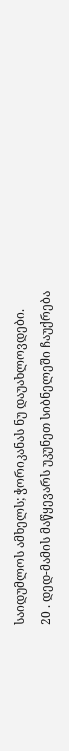საიდუმლოს ამხელს; ჭორიკანას ნუ დაუახლოვდები.
20 . დედ-მამის მაწყევარს უკუნეთ სიბნელეში ჩაუქრება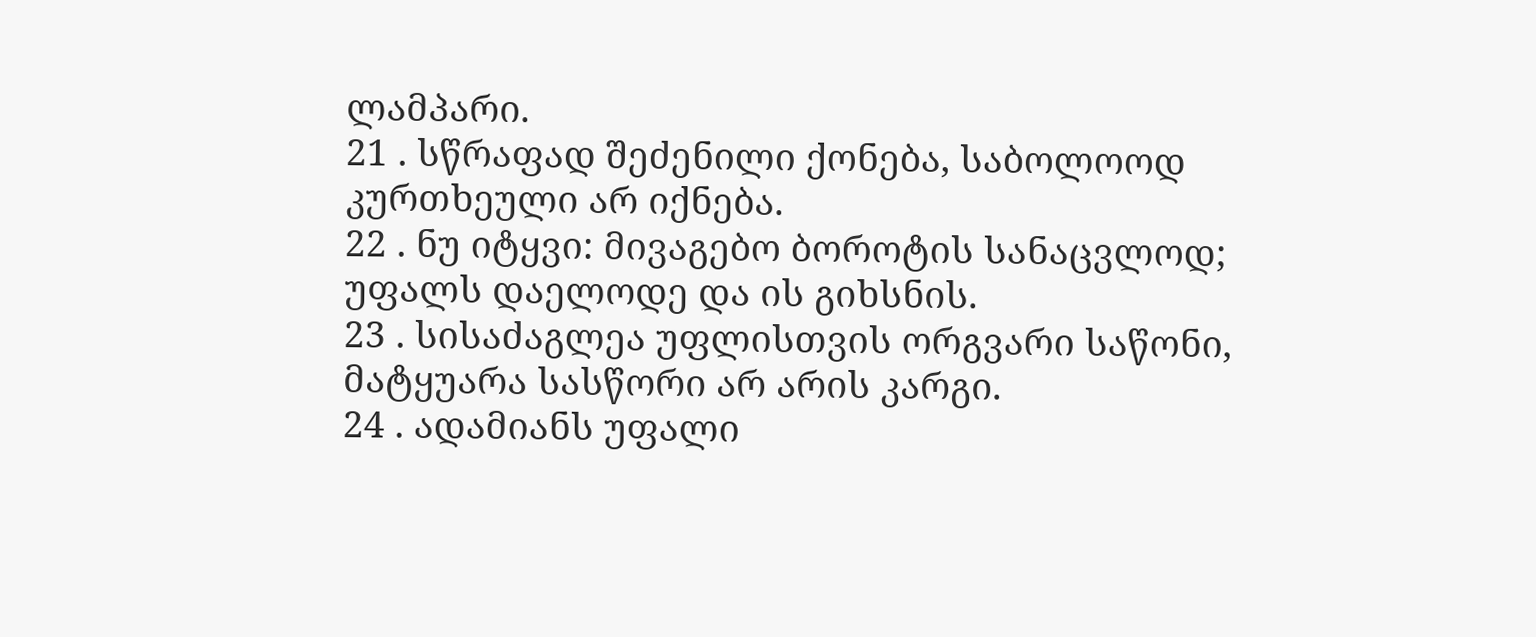ლამპარი.
21 . სწრაფად შეძენილი ქონება, საბოლოოდ კურთხეული არ იქნება.
22 . ნუ იტყვი: მივაგებო ბოროტის სანაცვლოდ; უფალს დაელოდე და ის გიხსნის.
23 . სისაძაგლეა უფლისთვის ორგვარი საწონი, მატყუარა სასწორი არ არის კარგი.
24 . ადამიანს უფალი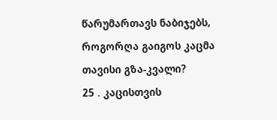წარუმართავს ნაბიჯებს, როგორღა გაიგოს კაცმა თავისი გზა-კვალი?
25 . კაცისთვის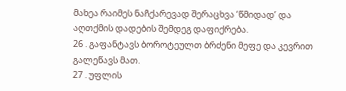მახეა რაიმეს ნაჩქარევად შერაცხვა ‘წმიდად’ და აღთქმის დადების შემდეგ დაფიქრება.
26 . გაფანტავს ბოროტეულთ ბრძენი მეფე და კევრით გალეწავს მათ.
27 . უფლის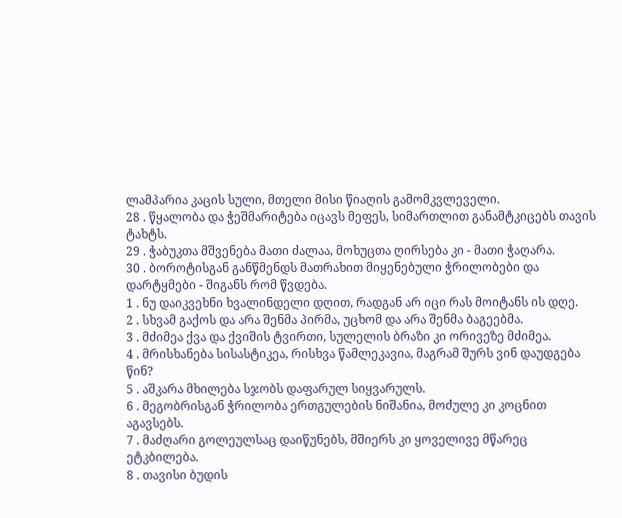ლამპარია კაცის სული, მთელი მისი წიაღის გამომკვლეველი.
28 . წყალობა და ჭეშმარიტება იცავს მეფეს, სიმართლით განამტკიცებს თავის ტახტს.
29 . ჭაბუკთა მშვენება მათი ძალაა, მოხუცთა ღირსება კი - მათი ჭაღარა.
30 . ბოროტისგან განწმენდს მათრახით მიყენებული ჭრილობები და დარტყმები - შიგანს რომ წვდება.
1 . ნუ დაიკვეხნი ხვალინდელი დღით, რადგან არ იცი რას მოიტანს ის დღე.
2 . სხვამ გაქოს და არა შენმა პირმა, უცხომ და არა შენმა ბაგეებმა.
3 . მძიმეა ქვა და ქვიშის ტვირთი, სულელის ბრაზი კი ორივეზე მძიმეა.
4 . მრისხანება სისასტიკეა, რისხვა წამლეკავია, მაგრამ შურს ვინ დაუდგება წინ?
5 . აშკარა მხილება სჯობს დაფარულ სიყვარულს.
6 . მეგობრისგან ჭრილობა ერთგულების ნიშანია, მოძულე კი კოცნით აგავსებს.
7 . მაძღარი გოლეულსაც დაიწუნებს, მშიერს კი ყოველივე მწარეც ეტკბილება.
8 . თავისი ბუდის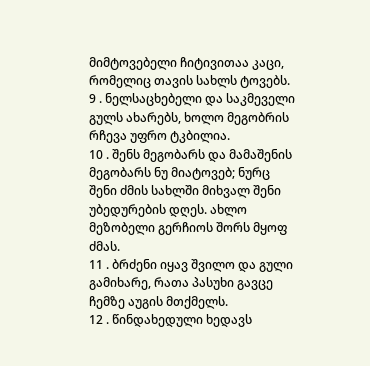მიმტოვებელი ჩიტივითაა კაცი, რომელიც თავის სახლს ტოვებს.
9 . ნელსაცხებელი და საკმეველი გულს ახარებს, ხოლო მეგობრის რჩევა უფრო ტკბილია.
10 . შენს მეგობარს და მამაშენის მეგობარს ნუ მიატოვებ; ნურც შენი ძმის სახლში მიხვალ შენი უბედურების დღეს. ახლო მეზობელი გერჩიოს შორს მყოფ ძმას.
11 . ბრძენი იყავ შვილო და გული გამიხარე, რათა პასუხი გავცე ჩემზე აუგის მთქმელს.
12 . წინდახედული ხედავს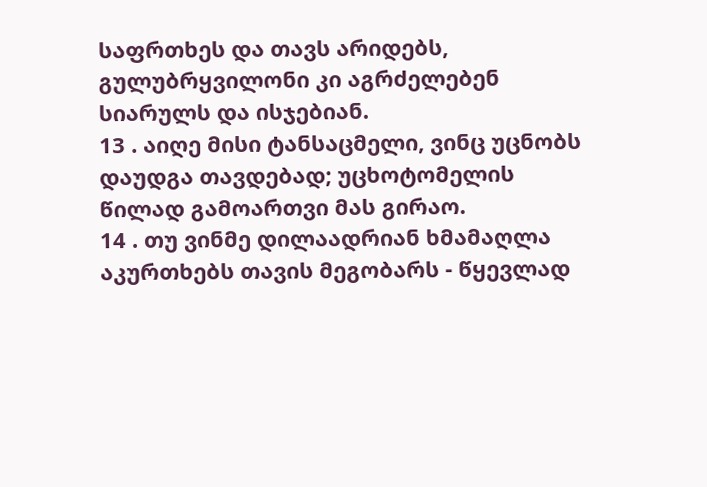საფრთხეს და თავს არიდებს, გულუბრყვილონი კი აგრძელებენ სიარულს და ისჯებიან.
13 . აიღე მისი ტანსაცმელი, ვინც უცნობს დაუდგა თავდებად; უცხოტომელის წილად გამოართვი მას გირაო.
14 . თუ ვინმე დილაადრიან ხმამაღლა აკურთხებს თავის მეგობარს - წყევლად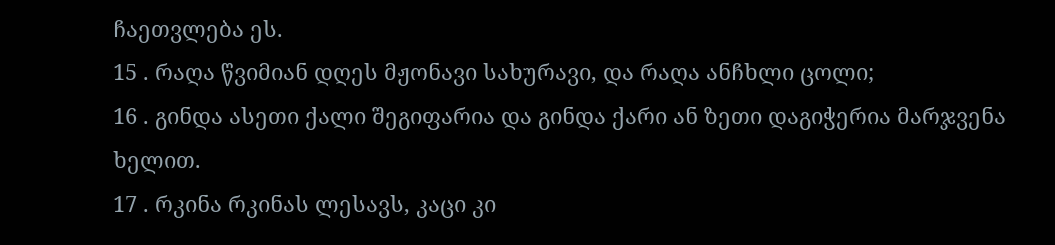ჩაეთვლება ეს.
15 . რაღა წვიმიან დღეს მჟონავი სახურავი, და რაღა ანჩხლი ცოლი;
16 . გინდა ასეთი ქალი შეგიფარია და გინდა ქარი ან ზეთი დაგიჭერია მარჯვენა ხელით.
17 . რკინა რკინას ლესავს, კაცი კი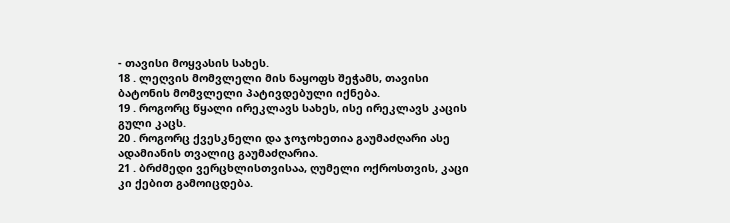- თავისი მოყვასის სახეს.
18 . ლეღვის მომვლელი მის ნაყოფს შეჭამს, თავისი ბატონის მომვლელი პატივდებული იქნება.
19 . როგორც წყალი ირეკლავს სახეს, ისე ირეკლავს კაცის გული კაცს.
20 . როგორც ქვესკნელი და ჯოჯოხეთია გაუმაძღარი ასე ადამიანის თვალიც გაუმაძღარია.
21 . ბრძმედი ვერცხლისთვისაა, ღუმელი ოქროსთვის, კაცი კი ქებით გამოიცდება.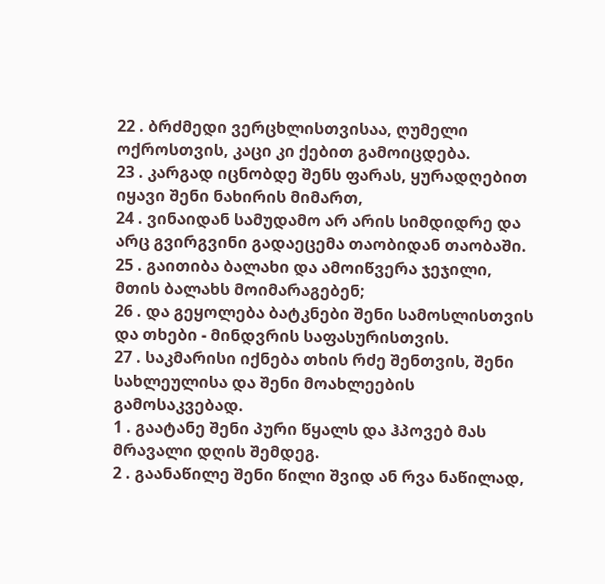22 . ბრძმედი ვერცხლისთვისაა, ღუმელი ოქროსთვის, კაცი კი ქებით გამოიცდება.
23 . კარგად იცნობდე შენს ფარას, ყურადღებით იყავი შენი ნახირის მიმართ,
24 . ვინაიდან სამუდამო არ არის სიმდიდრე და არც გვირგვინი გადაეცემა თაობიდან თაობაში.
25 . გაითიბა ბალახი და ამოიწვერა ჯეჯილი, მთის ბალახს მოიმარაგებენ;
26 . და გეყოლება ბატკნები შენი სამოსლისთვის და თხები - მინდვრის საფასურისთვის.
27 . საკმარისი იქნება თხის რძე შენთვის, შენი სახლეულისა და შენი მოახლეების გამოსაკვებად.
1 . გაატანე შენი პური წყალს და ჰპოვებ მას მრავალი დღის შემდეგ.
2 . გაანაწილე შენი წილი შვიდ ან რვა ნაწილად,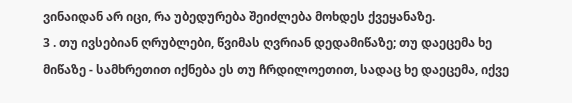ვინაიდან არ იცი, რა უბედურება შეიძლება მოხდეს ქვეყანაზე.
3 . თუ ივსებიან ღრუბლები, წვიმას ღვრიან დედამიწაზე; თუ დაეცემა ხე მიწაზე - სამხრეთით იქნება ეს თუ ჩრდილოეთით, სადაც ხე დაეცემა, იქვე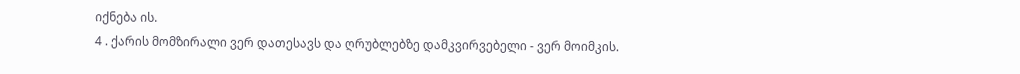იქნება ის.
4 . ქარის მომზირალი ვერ დათესავს და ღრუბლებზე დამკვირვებელი - ვერ მოიმკის.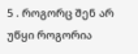5 . როგორც შენ არ უწყი როგორია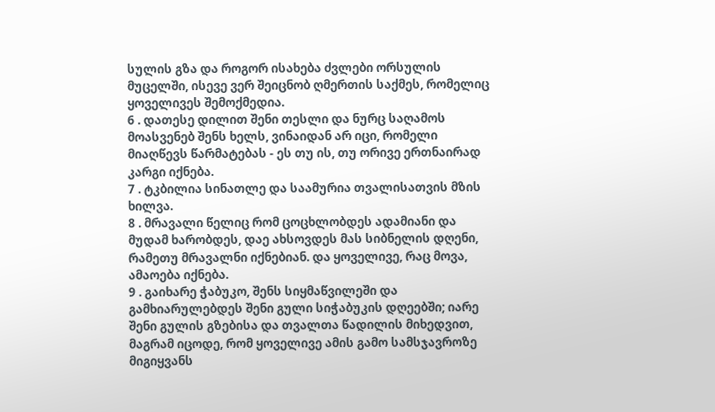სულის გზა და როგორ ისახება ძვლები ორსულის მუცელში, ისევე ვერ შეიცნობ ღმერთის საქმეს, რომელიც ყოველივეს შემოქმედია.
6 . დათესე დილით შენი თესლი და ნურც საღამოს მოასვენებ შენს ხელს, ვინაიდან არ იცი, რომელი მიაღწევს წარმატებას - ეს თუ ის, თუ ორივე ერთნაირად კარგი იქნება.
7 . ტკბილია სინათლე და საამურია თვალისათვის მზის ხილვა.
8 . მრავალი წელიც რომ ცოცხლობდეს ადამიანი და მუდამ ხარობდეს, დაე ახსოვდეს მას სიბნელის დღენი, რამეთუ მრავალნი იქნებიან. და ყოველივე, რაც მოვა, ამაოება იქნება.
9 . გაიხარე ჭაბუკო, შენს სიყმაწვილეში და გამხიარულებდეს შენი გული სიჭაბუკის დღეებში; იარე შენი გულის გზებისა და თვალთა წადილის მიხედვით, მაგრამ იცოდე, რომ ყოველივე ამის გამო სამსჯავროზე მიგიყვანს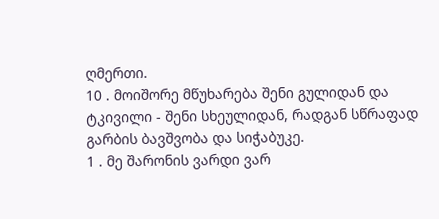ღმერთი.
10 . მოიშორე მწუხარება შენი გულიდან და ტკივილი - შენი სხეულიდან, რადგან სწრაფად გარბის ბავშვობა და სიჭაბუკე.
1 . მე შარონის ვარდი ვარ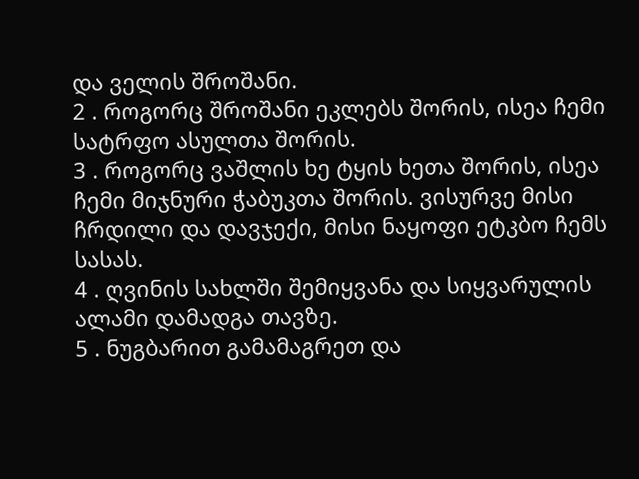და ველის შროშანი.
2 . როგორც შროშანი ეკლებს შორის, ისეა ჩემი სატრფო ასულთა შორის.
3 . როგორც ვაშლის ხე ტყის ხეთა შორის, ისეა ჩემი მიჯნური ჭაბუკთა შორის. ვისურვე მისი ჩრდილი და დავჯექი, მისი ნაყოფი ეტკბო ჩემს სასას.
4 . ღვინის სახლში შემიყვანა და სიყვარულის ალამი დამადგა თავზე.
5 . ნუგბარით გამამაგრეთ და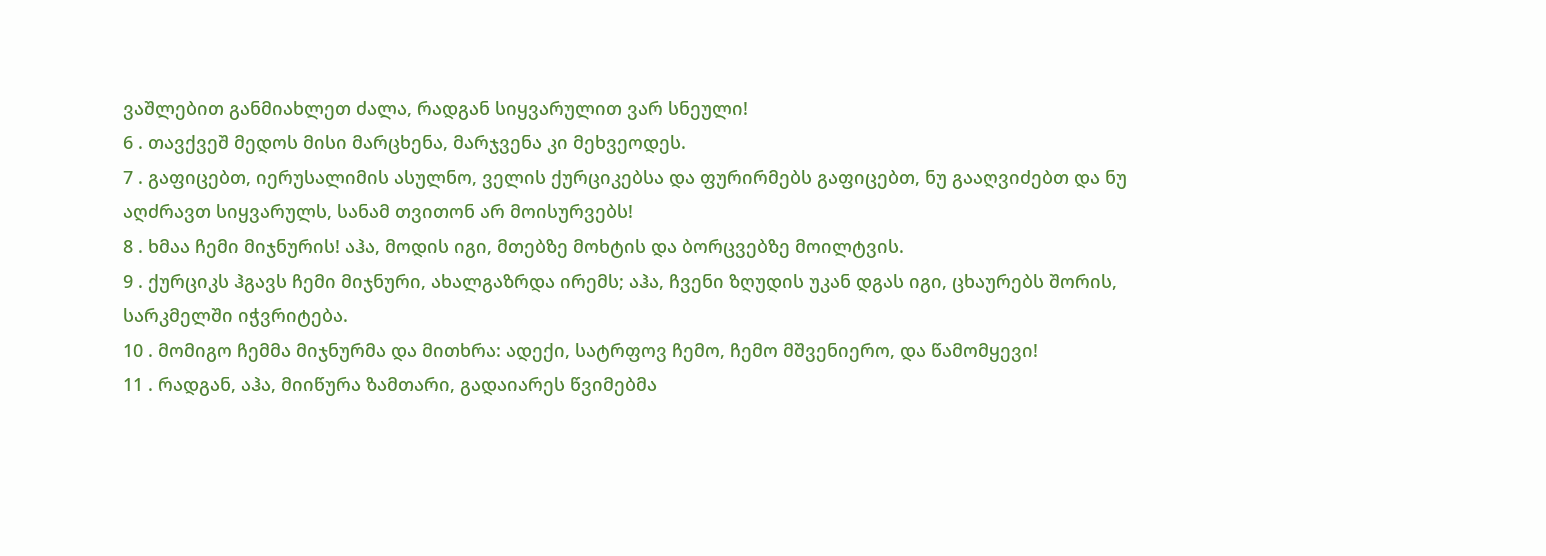ვაშლებით განმიახლეთ ძალა, რადგან სიყვარულით ვარ სნეული!
6 . თავქვეშ მედოს მისი მარცხენა, მარჯვენა კი მეხვეოდეს.
7 . გაფიცებთ, იერუსალიმის ასულნო, ველის ქურციკებსა და ფურირმებს გაფიცებთ, ნუ გააღვიძებთ და ნუ აღძრავთ სიყვარულს, სანამ თვითონ არ მოისურვებს!
8 . ხმაა ჩემი მიჯნურის! აჰა, მოდის იგი, მთებზე მოხტის და ბორცვებზე მოილტვის.
9 . ქურციკს ჰგავს ჩემი მიჯნური, ახალგაზრდა ირემს; აჰა, ჩვენი ზღუდის უკან დგას იგი, ცხაურებს შორის, სარკმელში იჭვრიტება.
10 . მომიგო ჩემმა მიჯნურმა და მითხრა: ადექი, სატრფოვ ჩემო, ჩემო მშვენიერო, და წამომყევი!
11 . რადგან, აჰა, მიიწურა ზამთარი, გადაიარეს წვიმებმა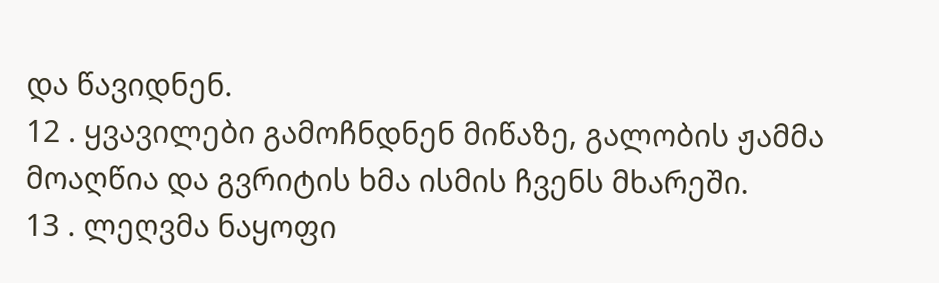და წავიდნენ.
12 . ყვავილები გამოჩნდნენ მიწაზე, გალობის ჟამმა მოაღწია და გვრიტის ხმა ისმის ჩვენს მხარეში.
13 . ლეღვმა ნაყოფი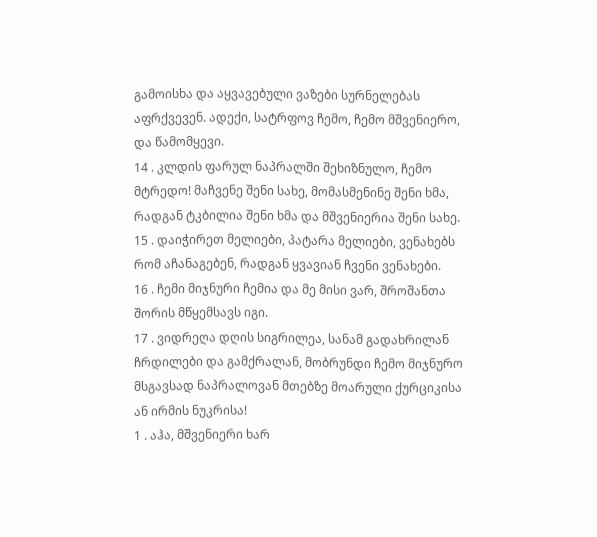გამოისხა და აყვავებული ვაზები სურნელებას აფრქვევენ. ადექი, სატრფოვ ჩემო, ჩემო მშვენიერო, და წამომყევი.
14 . კლდის ფარულ ნაპრალში შეხიზნულო, ჩემო მტრედო! მაჩვენე შენი სახე, მომასმენინე შენი ხმა, რადგან ტკბილია შენი ხმა და მშვენიერია შენი სახე.
15 . დაიჭირეთ მელიები, პატარა მელიები, ვენახებს რომ აჩანაგებენ, რადგან ყვავიან ჩვენი ვენახები.
16 . ჩემი მიჯნური ჩემია და მე მისი ვარ, შროშანთა შორის მწყემსავს იგი.
17 . ვიდრეღა დღის სიგრილეა, სანამ გადახრილან ჩრდილები და გამქრალან, მობრუნდი ჩემო მიჯნურო მსგავსად ნაპრალოვან მთებზე მოარული ქურციკისა ან ირმის ნუკრისა!
1 . აჰა, მშვენიერი ხარ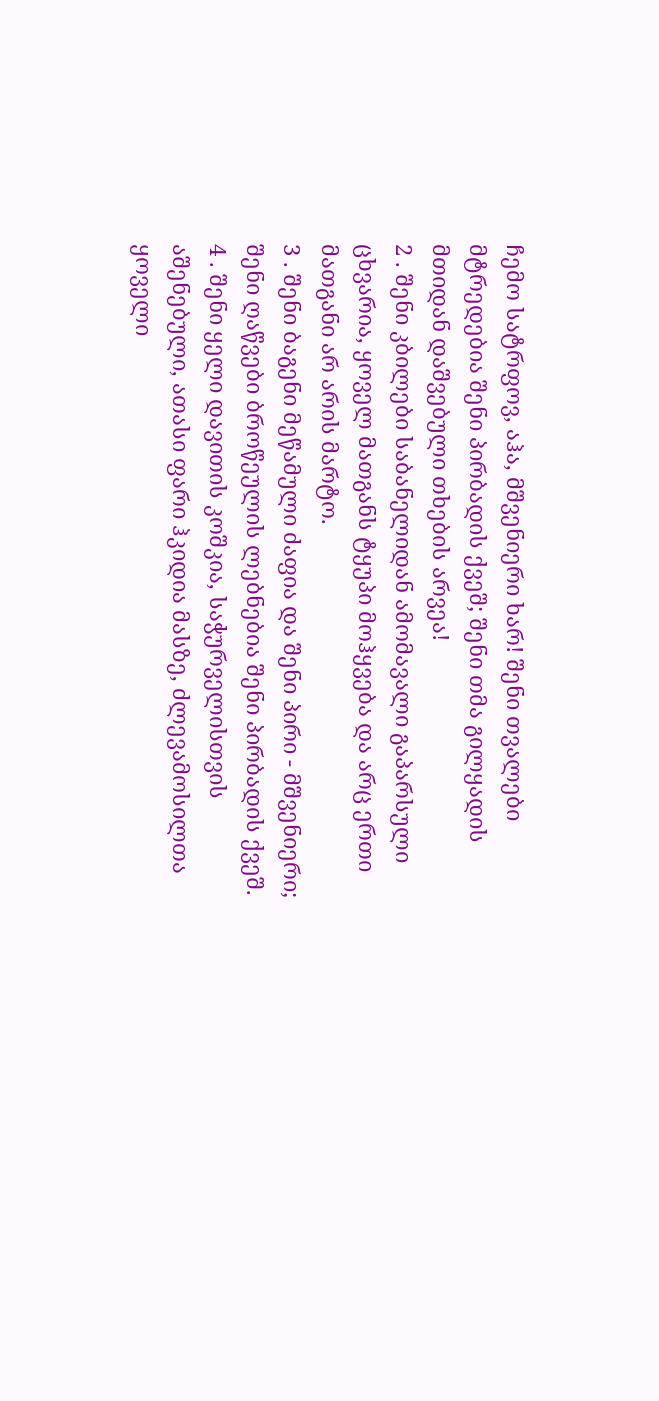ჩემო სატრფოვ, აჰა, მშვენიერი ხარ! შენი თვალები მტრედებია შენი პირბადის ქვეშ; შენი თმა გილყადის მთიდან დაშვებული თხების არვეა!
2 . შენი კბილები საბანელიდან ამომავალი გაპარსული ცხვარია, ყოველ მათგანს ტყუპი მოჰყვება და არც ერთი მათგანი არ არის მარტო.
3 . შენი ბაგენი მეწამული ძაფია და შენი პირი - მშვენიერი; შენი ღაწვები ბროწეულის ლებნებია შენი პირბადის ქვეშ.
4 . შენი ყელი დავითის კოშკია, საჭურველისთვის აშენებული, ათასი ფარი ჰკიდია მასზე, ძლევამოსილთა ყოველი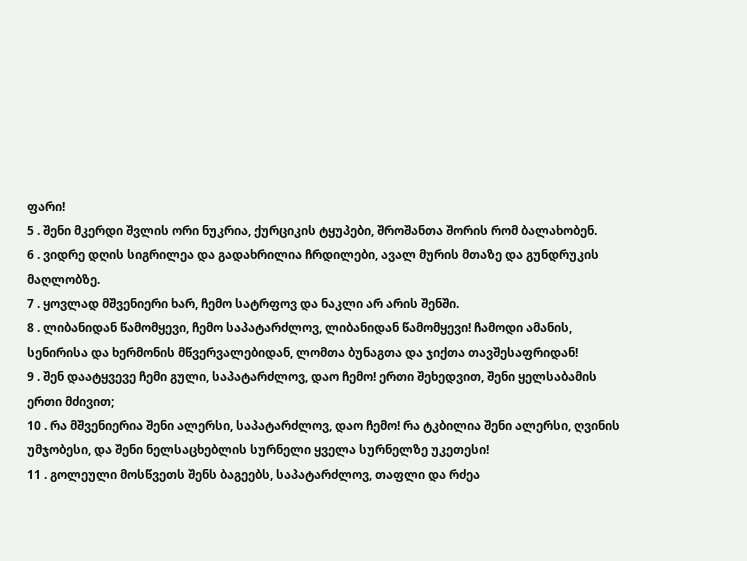ფარი!
5 . შენი მკერდი შვლის ორი ნუკრია, ქურციკის ტყუპები, შროშანთა შორის რომ ბალახობენ.
6 . ვიდრე დღის სიგრილეა და გადახრილია ჩრდილები, ავალ მურის მთაზე და გუნდრუკის მაღლობზე.
7 . ყოვლად მშვენიერი ხარ, ჩემო სატრფოვ და ნაკლი არ არის შენში.
8 . ლიბანიდან წამომყევი, ჩემო საპატარძლოვ, ლიბანიდან წამომყევი! ჩამოდი ამანის, სენირისა და ხერმონის მწვერვალებიდან, ლომთა ბუნაგთა და ჯიქთა თავშესაფრიდან!
9 . შენ დაატყვევე ჩემი გული, საპატარძლოვ, დაო ჩემო! ერთი შეხედვით, შენი ყელსაბამის ერთი მძივით;
10 . რა მშვენიერია შენი ალერსი, საპატარძლოვ, დაო ჩემო! რა ტკბილია შენი ალერსი, ღვინის უმჯობესი, და შენი ნელსაცხებლის სურნელი ყველა სურნელზე უკეთესი!
11 . გოლეული მოსწვეთს შენს ბაგეებს, საპატარძლოვ, თაფლი და რძეა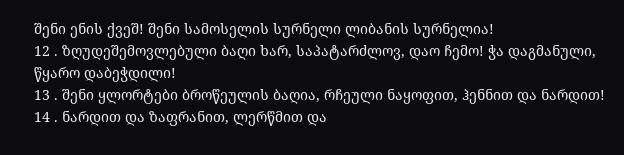შენი ენის ქვეშ! შენი სამოსელის სურნელი ლიბანის სურნელია!
12 . ზღუდეშემოვლებული ბაღი ხარ, საპატარძლოვ, დაო ჩემო! ჭა დაგმანული, წყარო დაბეჭდილი!
13 . შენი ყლორტები ბროწეულის ბაღია, რჩეული ნაყოფით, ჰენნით და ნარდით!
14 . ნარდით და ზაფრანით, ლერწმით და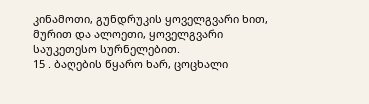კინამოთი, გუნდრუკის ყოველგვარი ხით, მურით და ალოეთი, ყოველგვარი საუკეთესო სურნელებით.
15 . ბაღების წყარო ხარ, ცოცხალი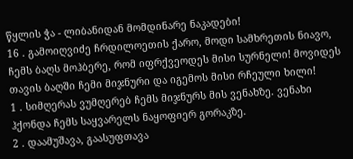წყლის ჭა - ლიბანიდან მომდინარე ნაკადები!
16 . გამოიღვიძე ჩრდილოეთის ქარო, მოდი სამხრეთის ნიავო, ჩემს ბაღს მოჰბერე, რომ იფრქვეოდეს მისი სურნელი! მოვიდეს თავის ბაღში ჩემი მიჯნური და იგემოს მისი რჩეული ხილი!
1 . სიმღერას ვუმღერებ ჩემს მიჯნურს მის ვენახზე. ვენახი ჰქონდა ჩემს საყვარელს ნაყოფიერ გორაკზე.
2 . დაამუშავა, გაასუფთავა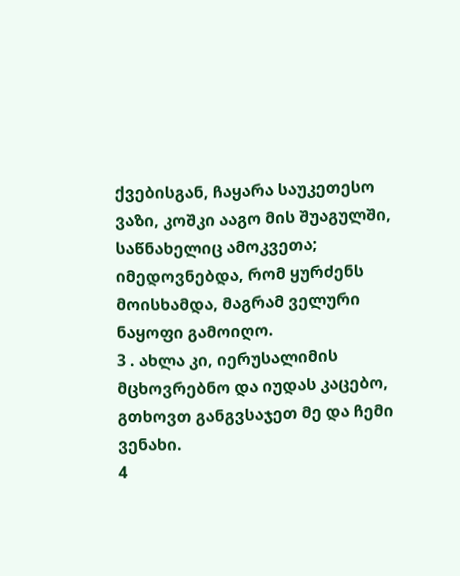ქვებისგან, ჩაყარა საუკეთესო ვაზი, კოშკი ააგო მის შუაგულში, საწნახელიც ამოკვეთა; იმედოვნებდა, რომ ყურძენს მოისხამდა, მაგრამ ველური ნაყოფი გამოიღო.
3 . ახლა კი, იერუსალიმის მცხოვრებნო და იუდას კაცებო, გთხოვთ განგვსაჯეთ მე და ჩემი ვენახი.
4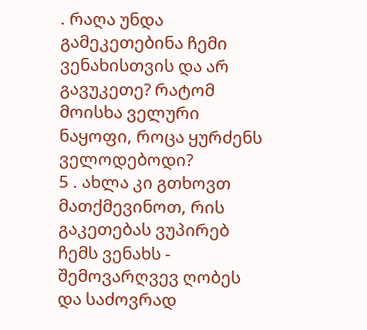. რაღა უნდა გამეკეთებინა ჩემი ვენახისთვის და არ გავუკეთე? რატომ მოისხა ველური ნაყოფი, როცა ყურძენს ველოდებოდი?
5 . ახლა კი გთხოვთ მათქმევინოთ, რის გაკეთებას ვუპირებ ჩემს ვენახს - შემოვარღვევ ღობეს და საძოვრად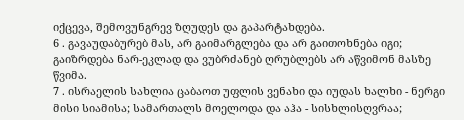იქცევა, შემოვუნგრევ ზღუდეს და გაპარტახდება.
6 . გავაუდაბურებ მას, არ გაიმარგლება და არ გაითოხნება იგი; გაიზრდება ნარ-ეკლად და ვუბრძანებ ღრუბლებს არ აწვიმონ მასზე წვიმა.
7 . ისრაელის სახლია ცაბაოთ უფლის ვენახი და იუდას ხალხი - ნერგი მისი სიამისა; სამართალს მოელოდა და აჰა - სისხლისღვრაა;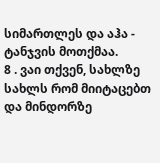სიმართლეს და აჰა - ტანჯვის მოთქმაა.
8 . ვაი თქვენ, სახლზე სახლს რომ მიიტაცებთ და მინდორზე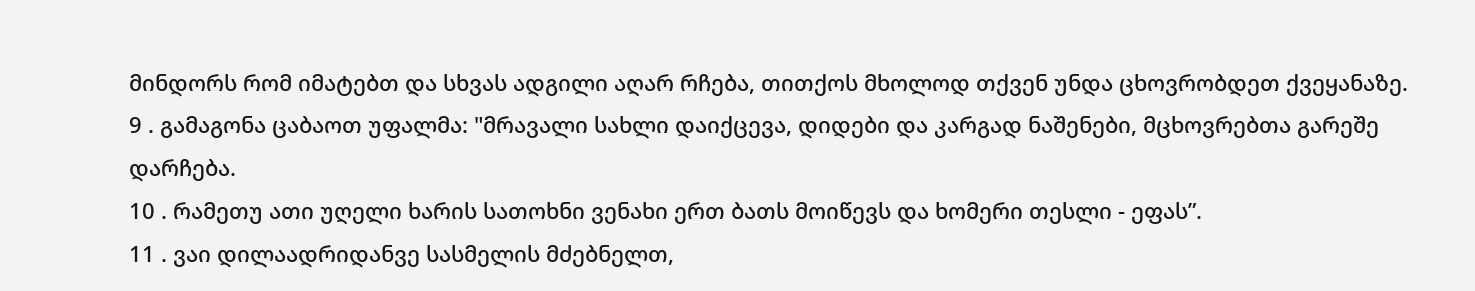მინდორს რომ იმატებთ და სხვას ადგილი აღარ რჩება, თითქოს მხოლოდ თქვენ უნდა ცხოვრობდეთ ქვეყანაზე.
9 . გამაგონა ცაბაოთ უფალმა: "მრავალი სახლი დაიქცევა, დიდები და კარგად ნაშენები, მცხოვრებთა გარეშე დარჩება.
10 . რამეთუ ათი უღელი ხარის სათოხნი ვენახი ერთ ბათს მოიწევს და ხომერი თესლი - ეფას”.
11 . ვაი დილაადრიდანვე სასმელის მძებნელთ,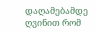დაღამებამდე ღვინით რომ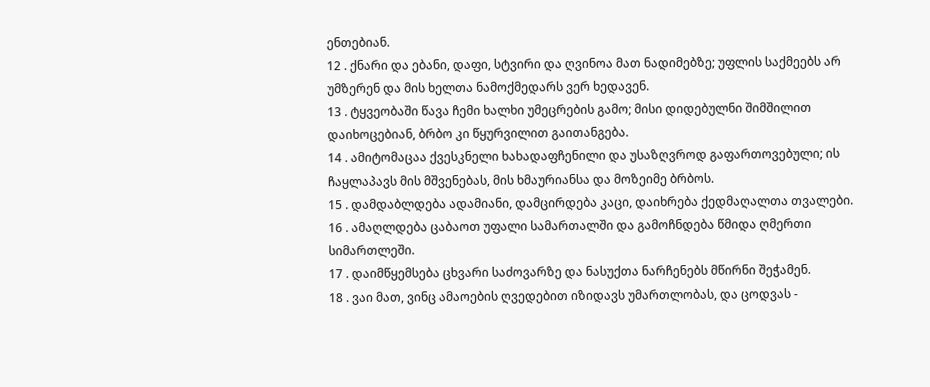ენთებიან.
12 . ქნარი და ებანი, დაფი, სტვირი და ღვინოა მათ ნადიმებზე; უფლის საქმეებს არ უმზერენ და მის ხელთა ნამოქმედარს ვერ ხედავენ.
13 . ტყვეობაში წავა ჩემი ხალხი უმეცრების გამო; მისი დიდებულნი შიმშილით დაიხოცებიან, ბრბო კი წყურვილით გაითანგება.
14 . ამიტომაცაა ქვესკნელი ხახადაფჩენილი და უსაზღვროდ გაფართოვებული; ის ჩაყლაპავს მის მშვენებას, მის ხმაურიანსა და მოზეიმე ბრბოს.
15 . დამდაბლდება ადამიანი, დამცირდება კაცი, დაიხრება ქედმაღალთა თვალები.
16 . ამაღლდება ცაბაოთ უფალი სამართალში და გამოჩნდება წმიდა ღმერთი სიმართლეში.
17 . დაიმწყემსება ცხვარი საძოვარზე და ნასუქთა ნარჩენებს მწირნი შეჭამენ.
18 . ვაი მათ, ვინც ამაოების ღვედებით იზიდავს უმართლობას, და ცოდვას -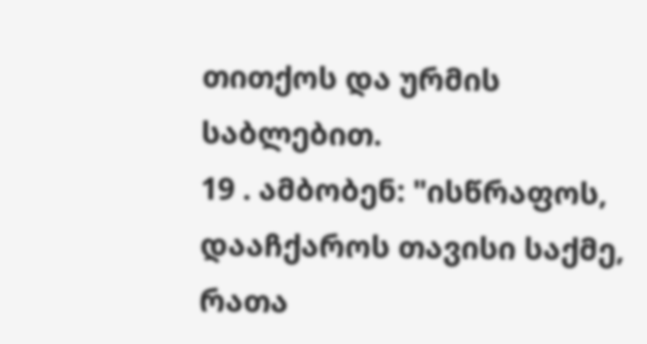თითქოს და ურმის საბლებით.
19 . ამბობენ: "ისწრაფოს, დააჩქაროს თავისი საქმე, რათა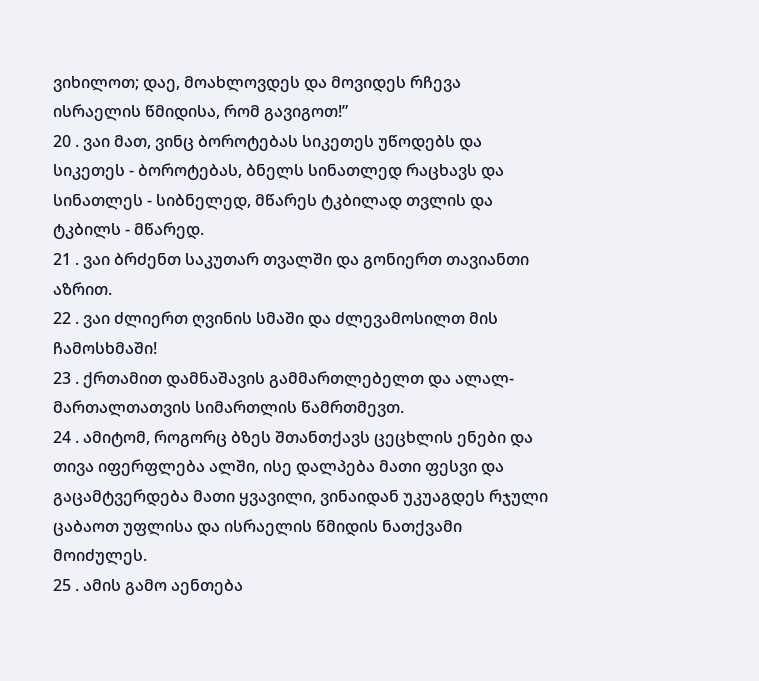ვიხილოთ; დაე, მოახლოვდეს და მოვიდეს რჩევა ისრაელის წმიდისა, რომ გავიგოთ!”
20 . ვაი მათ, ვინც ბოროტებას სიკეთეს უწოდებს და სიკეთეს - ბოროტებას, ბნელს სინათლედ რაცხავს და სინათლეს - სიბნელედ, მწარეს ტკბილად თვლის და ტკბილს - მწარედ.
21 . ვაი ბრძენთ საკუთარ თვალში და გონიერთ თავიანთი აზრით.
22 . ვაი ძლიერთ ღვინის სმაში და ძლევამოსილთ მის ჩამოსხმაში!
23 . ქრთამით დამნაშავის გამმართლებელთ და ალალ-მართალთათვის სიმართლის წამრთმევთ.
24 . ამიტომ, როგორც ბზეს შთანთქავს ცეცხლის ენები და თივა იფერფლება ალში, ისე დალპება მათი ფესვი და გაცამტვერდება მათი ყვავილი, ვინაიდან უკუაგდეს რჯული ცაბაოთ უფლისა და ისრაელის წმიდის ნათქვამი მოიძულეს.
25 . ამის გამო აენთება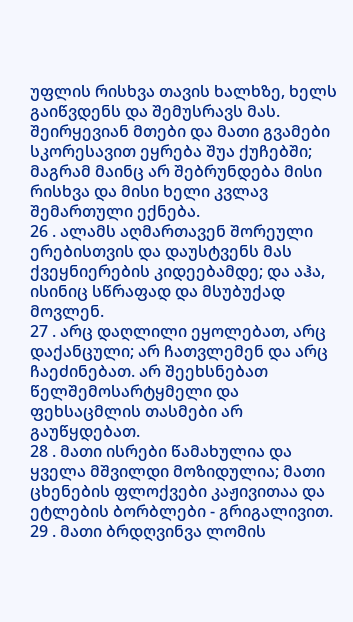უფლის რისხვა თავის ხალხზე, ხელს გაიწვდენს და შემუსრავს მას. შეირყევიან მთები და მათი გვამები სკორესავით ეყრება შუა ქუჩებში; მაგრამ მაინც არ შებრუნდება მისი რისხვა და მისი ხელი კვლავ შემართული ექნება.
26 . ალამს აღმართავენ შორეული ერებისთვის და დაუსტვენს მას ქვეყნიერების კიდეებამდე; და აჰა, ისინიც სწრაფად და მსუბუქად მოვლენ.
27 . არც დაღლილი ეყოლებათ, არც დაქანცული; არ ჩათვლემენ და არც ჩაეძინებათ. არ შეეხსნებათ წელშემოსარტყმელი და ფეხსაცმლის თასმები არ გაუწყდებათ.
28 . მათი ისრები წამახულია და ყველა მშვილდი მოზიდულია; მათი ცხენების ფლოქვები კაჟივითაა და ეტლების ბორბლები - გრიგალივით.
29 . მათი ბრდღვინვა ლომის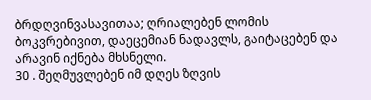ბრდღვინვასავითაა; ღრიალებენ ლომის ბოკვრებივით, დაეცემიან ნადავლს, გაიტაცებენ და არავინ იქნება მხსნელი.
30 . შეღმუვლებენ იმ დღეს ზღვის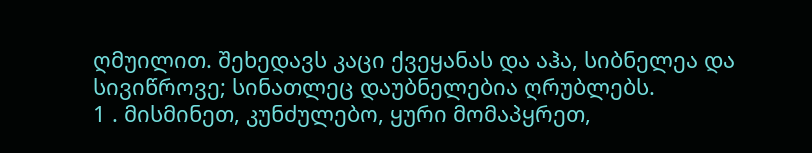ღმუილით. შეხედავს კაცი ქვეყანას და აჰა, სიბნელეა და სივიწროვე; სინათლეც დაუბნელებია ღრუბლებს.
1 . მისმინეთ, კუნძულებო, ყური მომაპყრეთ,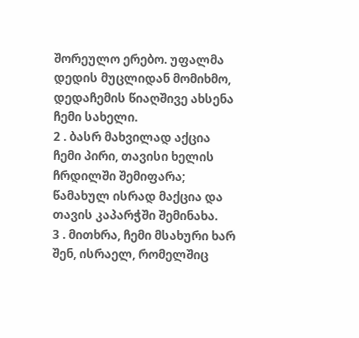შორეულო ერებო. უფალმა დედის მუცლიდან მომიხმო, დედაჩემის წიაღშივე ახსენა ჩემი სახელი.
2 . ბასრ მახვილად აქცია ჩემი პირი, თავისი ხელის ჩრდილში შემიფარა; წამახულ ისრად მაქცია და თავის კაპარჭში შემინახა.
3 . მითხრა, ჩემი მსახური ხარ შენ, ისრაელ, რომელშიც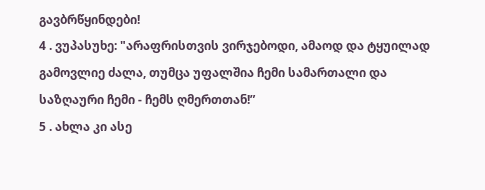გავბრწყინდები!
4 . ვუპასუხე: "არაფრისთვის ვირჯებოდი, ამაოდ და ტყუილად გამოვლიე ძალა, თუმცა უფალშია ჩემი სამართალი და საზღაური ჩემი - ჩემს ღმერთთან!”
5 . ახლა კი ასე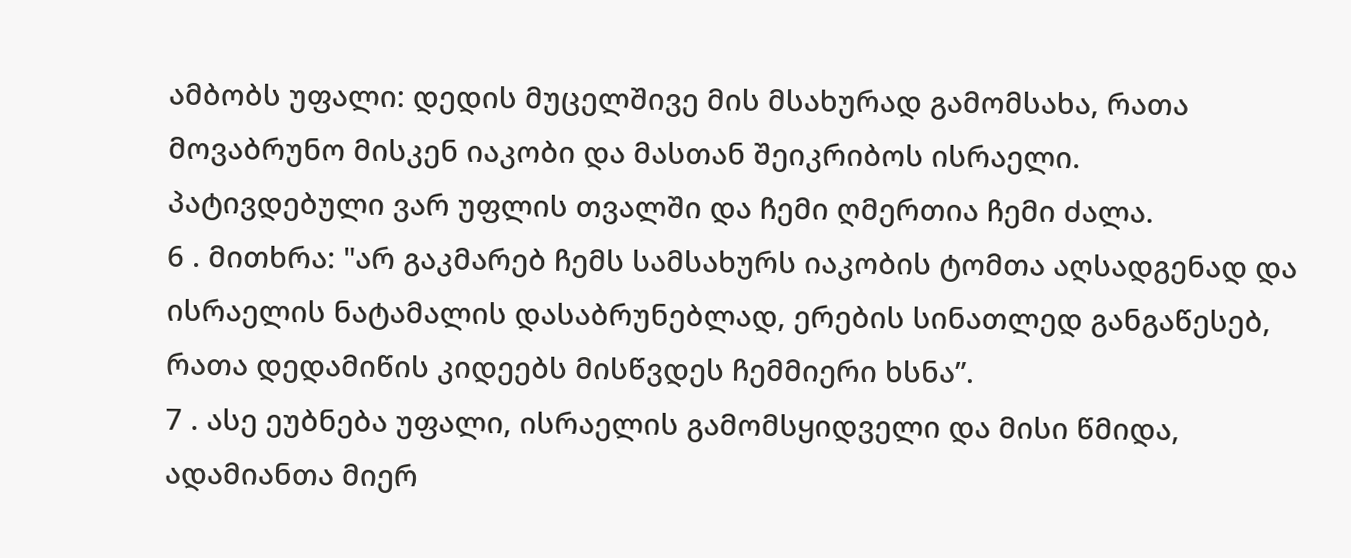ამბობს უფალი: დედის მუცელშივე მის მსახურად გამომსახა, რათა მოვაბრუნო მისკენ იაკობი და მასთან შეიკრიბოს ისრაელი. პატივდებული ვარ უფლის თვალში და ჩემი ღმერთია ჩემი ძალა.
6 . მითხრა: "არ გაკმარებ ჩემს სამსახურს იაკობის ტომთა აღსადგენად და ისრაელის ნატამალის დასაბრუნებლად, ერების სინათლედ განგაწესებ, რათა დედამიწის კიდეებს მისწვდეს ჩემმიერი ხსნა”.
7 . ასე ეუბნება უფალი, ისრაელის გამომსყიდველი და მისი წმიდა, ადამიანთა მიერ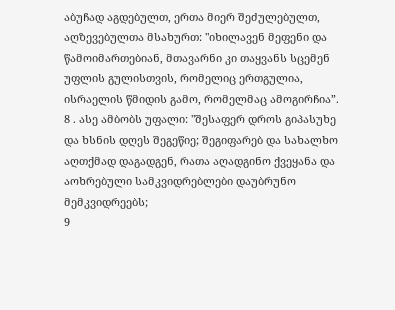აბუჩად აგდებულთ, ერთა მიერ შეძულებულთ, აღზევებულთა მსახურთ: "იხილავენ მეფენი და წამოიმართებიან, მთავარნი კი თაყვანს სცემენ უფლის გულისთვის, რომელიც ერთგულია, ისრაელის წმიდის გამო, რომელმაც ამოგირჩია”.
8 . ასე ამბობს უფალი: "შესაფერ დროს გიპასუხე და ხსნის დღეს შეგეწიე; შეგიფარებ და სახალხო აღთქმად დაგადგენ, რათა აღადგინო ქვეყანა და აოხრებული სამკვიდრებლები დაუბრუნო მემკვიდრეებს;
9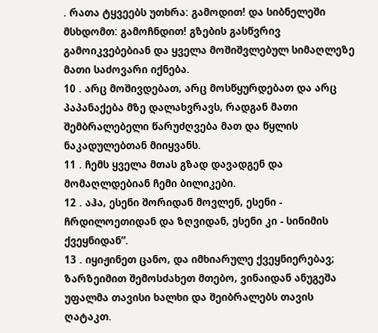. რათა ტყვეებს უთხრა: გამოდით! და სიბნელეში მსხდომთ: გამოჩნდით! გზების გასწვრივ გამოიკვებებიან და ყველა მოშიშვლებულ სიმაღლეზე მათი საძოვარი იქნება.
10 . არც მოშივდებათ, არც მოსწყურდებათ და არც პაპანაქება მზე დალახვრავს, რადგან მათი შემბრალებელი წარუძღვება მათ და წყლის ნაკადულებთან მიიყვანს.
11 . ჩემს ყველა მთას გზად დავადგენ და მომაღლდებიან ჩემი ბილიკები.
12 . აჰა, ესენი შორიდან მოვლენ, ესენი - ჩრდილოეთიდან და ზღვიდან, ესენი კი - სინიმის ქვეყნიდან”.
13 . იყიჟინეთ ცანო, და იმხიარულე ქვეყნიერებავ; ზარზეიმით შემოსძახეთ მთებო, ვინაიდან ანუგეშა უფალმა თავისი ხალხი და შეიბრალებს თავის ღატაკთ.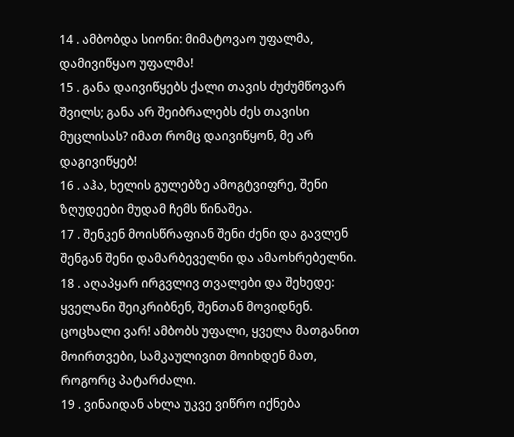14 . ამბობდა სიონი: მიმატოვაო უფალმა, დამივიწყაო უფალმა!
15 . განა დაივიწყებს ქალი თავის ძუძუმწოვარ შვილს; განა არ შეიბრალებს ძეს თავისი მუცლისას? იმათ რომც დაივიწყონ, მე არ დაგივიწყებ!
16 . აჰა, ხელის გულებზე ამოგტვიფრე, შენი ზღუდეები მუდამ ჩემს წინაშეა.
17 . შენკენ მოისწრაფიან შენი ძენი და გავლენ შენგან შენი დამარბეველნი და ამაოხრებელნი.
18 . აღაპყარ ირგვლივ თვალები და შეხედე: ყველანი შეიკრიბნენ, შენთან მოვიდნენ. ცოცხალი ვარ! ამბობს უფალი, ყველა მათგანით მოირთვები, სამკაულივით მოიხდენ მათ, როგორც პატარძალი.
19 . ვინაიდან ახლა უკვე ვიწრო იქნება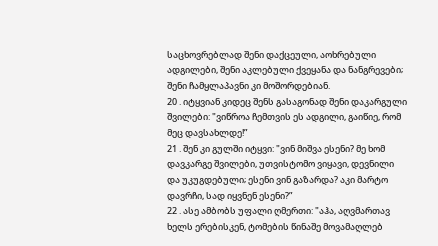საცხოვრებლად შენი დაქცეული, აოხრებული ადგილები, შენი აკლებული ქვეყანა და ნანგრევები; შენი ჩამყლაპავნი კი მოშორდებიან.
20 . იტყვიან კიდეც შენს გასაგონად შენი დაკარგული შვილები: "ვიწროა ჩემთვის ეს ადგილი, გაიწიე, რომ მეც დავსახლდე!”
21 . შენ კი გულში იტყვი: "ვინ მიშვა ესენი? მე ხომ დავკარგე შვილები, უთვისტომო ვიყავი, დევნილი და უკუგდებული; ესენი ვინ გაზარდა? აკი მარტო დავრჩი, სად იყვნენ ესენი?”
22 . ასე ამბობს უფალი ღმერთი: "აჰა, აღვმართავ ხელს ერებისკენ, ტომების წინაშე მოვამაღლებ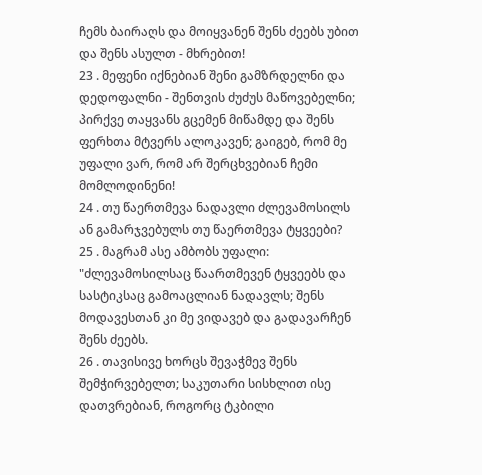ჩემს ბაირაღს და მოიყვანენ შენს ძეებს უბით და შენს ასულთ - მხრებით!
23 . მეფენი იქნებიან შენი გამზრდელნი და დედოფალნი - შენთვის ძუძუს მაწოვებელნი; პირქვე თაყვანს გცემენ მიწამდე და შენს ფერხთა მტვერს ალოკავენ; გაიგებ, რომ მე უფალი ვარ, რომ არ შერცხვებიან ჩემი მომლოდინენი!
24 . თუ წაერთმევა ნადავლი ძლევამოსილს ან გამარჯვებულს თუ წაერთმევა ტყვეები?
25 . მაგრამ ასე ამბობს უფალი: "ძლევამოსილსაც წაართმევენ ტყვეებს და სასტიკსაც გამოაცლიან ნადავლს; შენს მოდავესთან კი მე ვიდავებ და გადავარჩენ შენს ძეებს.
26 . თავისივე ხორცს შევაჭმევ შენს შემჭირვებელთ; საკუთარი სისხლით ისე დათვრებიან, როგორც ტკბილი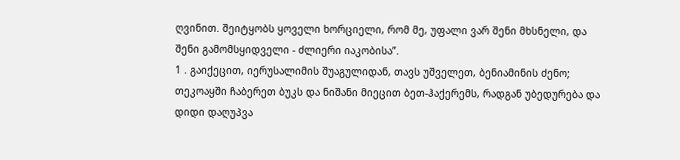ღვინით. შეიტყობს ყოველი ხორციელი, რომ მე, უფალი ვარ შენი მხსნელი, და შენი გამომსყიდველი - ძლიერი იაკობისა”.
1 . გაიქეცით, იერუსალიმის შუაგულიდან, თავს უშველეთ, ბენიამინის ძენო; თეკოაყში ჩაბერეთ ბუკს და ნიშანი მიეცით ბეთ-ჰაქერემს, რადგან უბედურება და დიდი დაღუპვა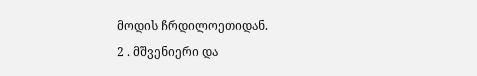მოდის ჩრდილოეთიდან.
2 . მშვენიერი და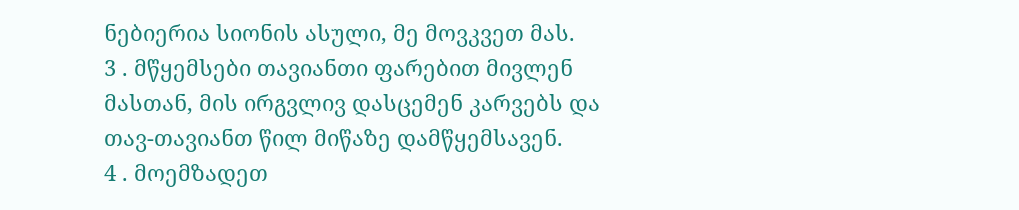ნებიერია სიონის ასული, მე მოვკვეთ მას.
3 . მწყემსები თავიანთი ფარებით მივლენ მასთან, მის ირგვლივ დასცემენ კარვებს და თავ-თავიანთ წილ მიწაზე დამწყემსავენ.
4 . მოემზადეთ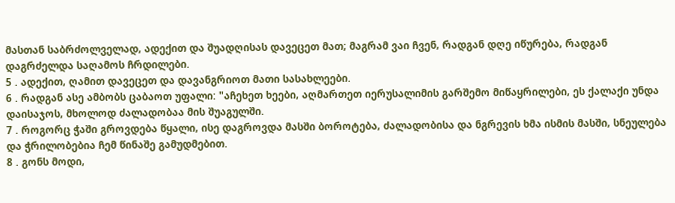მასთან საბრძოლველად, ადექით და შუადღისას დავეცეთ მათ; მაგრამ ვაი ჩვენ, რადგან დღე იწურება, რადგან დაგრძელდა საღამოს ჩრდილები.
5 . ადექით, ღამით დავეცეთ და დავანგრიოთ მათი სასახლეები.
6 . რადგან ასე ამბობს ცაბაოთ უფალი: "აჩეხეთ ხეები, აღმართეთ იერუსალიმის გარშემო მიწაყრილები, ეს ქალაქი უნდა დაისაჯოს, მხოლოდ ძალადობაა მის შუაგულში.
7 . როგორც ჭაში გროვდება წყალი, ისე დაგროვდა მასში ბოროტება, ძალადობისა და ნგრევის ხმა ისმის მასში, სნეულება და ჭრილობებია ჩემ წინაშე გამუდმებით.
8 . გონს მოდი,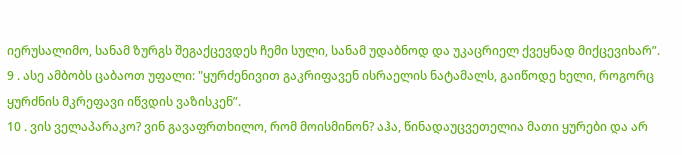იერუსალიმო, სანამ ზურგს შეგაქცევდეს ჩემი სული, სანამ უდაბნოდ და უკაცრიელ ქვეყნად მიქცევიხარ”.
9 . ასე ამბობს ცაბაოთ უფალი: "ყურძენივით გაკრიფავენ ისრაელის ნატამალს, გაიწოდე ხელი, როგორც ყურძნის მკრეფავი იწვდის ვაზისკენ”.
10 . ვის ველაპარაკო? ვინ გავაფრთხილო, რომ მოისმინონ? აჰა, წინადაუცვეთელია მათი ყურები და არ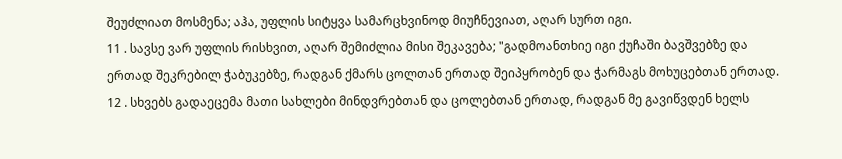შეუძლიათ მოსმენა; აჰა, უფლის სიტყვა სამარცხვინოდ მიუჩნევიათ, აღარ სურთ იგი.
11 . სავსე ვარ უფლის რისხვით, აღარ შემიძლია მისი შეკავება; "გადმოანთხიე იგი ქუჩაში ბავშვებზე და ერთად შეკრებილ ჭაბუკებზე, რადგან ქმარს ცოლთან ერთად შეიპყრობენ და ჭარმაგს მოხუცებთან ერთად.
12 . სხვებს გადაეცემა მათი სახლები მინდვრებთან და ცოლებთან ერთად, რადგან მე გავიწვდენ ხელს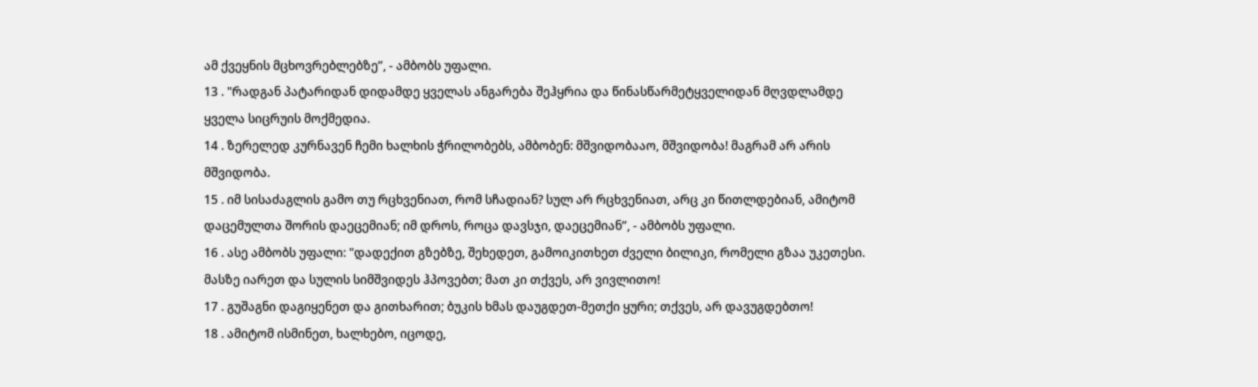ამ ქვეყნის მცხოვრებლებზე”, - ამბობს უფალი.
13 . "რადგან პატარიდან დიდამდე ყველას ანგარება შეჰყრია და წინასწარმეტყველიდან მღვდლამდე ყველა სიცრუის მოქმედია.
14 . ზერელედ კურნავენ ჩემი ხალხის ჭრილობებს, ამბობენ: მშვიდობააო, მშვიდობა! მაგრამ არ არის მშვიდობა.
15 . იმ სისაძაგლის გამო თუ რცხვენიათ, რომ სჩადიან? სულ არ რცხვენიათ, არც კი წითლდებიან, ამიტომ დაცემულთა შორის დაეცემიან; იმ დროს, როცა დავსჯი, დაეცემიან”, - ამბობს უფალი.
16 . ასე ამბობს უფალი: "დადექით გზებზე, შეხედეთ, გამოიკითხეთ ძველი ბილიკი, რომელი გზაა უკეთესი. მასზე იარეთ და სულის სიმშვიდეს ჰპოვებთ; მათ კი თქვეს, არ ვივლითო!
17 . გუშაგნი დაგიყენეთ და გითხარით; ბუკის ხმას დაუგდეთ-მეთქი ყური; თქვეს, არ დავუგდებთო!
18 . ამიტომ ისმინეთ, ხალხებო, იცოდე,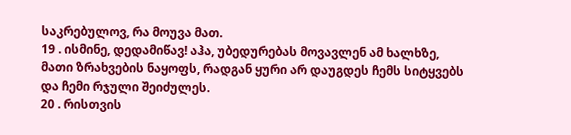საკრებულოვ, რა მოუვა მათ.
19 . ისმინე, დედამიწავ! აჰა, უბედურებას მოვავლენ ამ ხალხზე, მათი ზრახვების ნაყოფს, რადგან ყური არ დაუგდეს ჩემს სიტყვებს და ჩემი რჯული შეიძულეს.
20 . რისთვის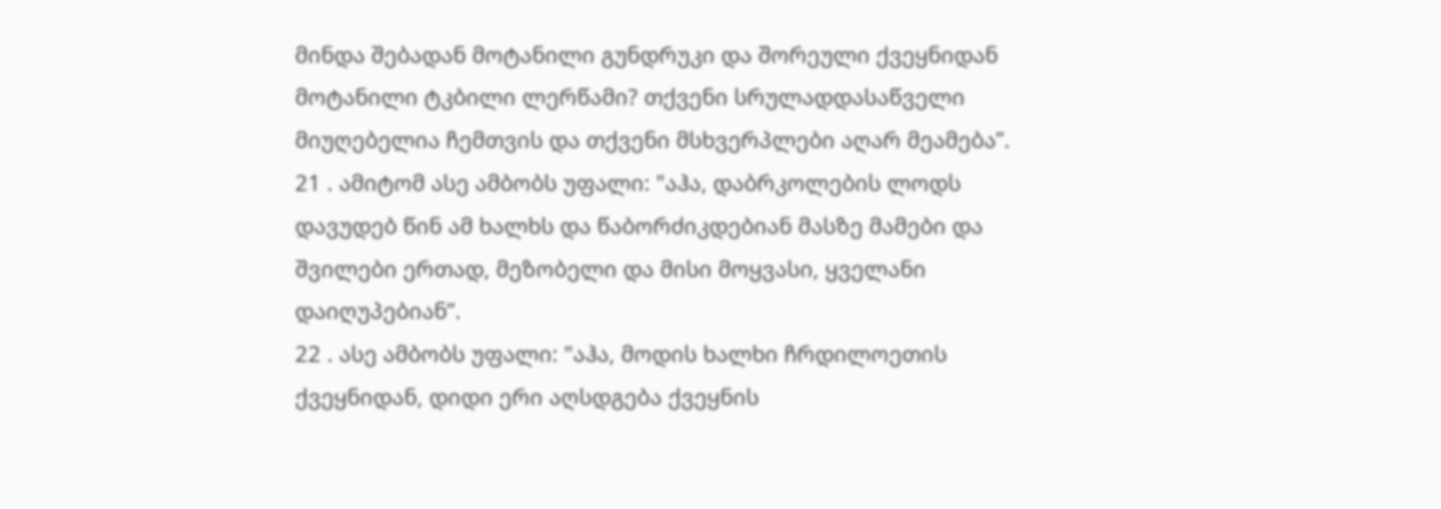მინდა შებადან მოტანილი გუნდრუკი და შორეული ქვეყნიდან მოტანილი ტკბილი ლერწამი? თქვენი სრულადდასაწველი მიუღებელია ჩემთვის და თქვენი მსხვერპლები აღარ მეამება”.
21 . ამიტომ ასე ამბობს უფალი: "აჰა, დაბრკოლების ლოდს დავუდებ წინ ამ ხალხს და წაბორძიკდებიან მასზე მამები და შვილები ერთად, მეზობელი და მისი მოყვასი, ყველანი დაიღუპებიან”.
22 . ასე ამბობს უფალი: "აჰა, მოდის ხალხი ჩრდილოეთის ქვეყნიდან, დიდი ერი აღსდგება ქვეყნის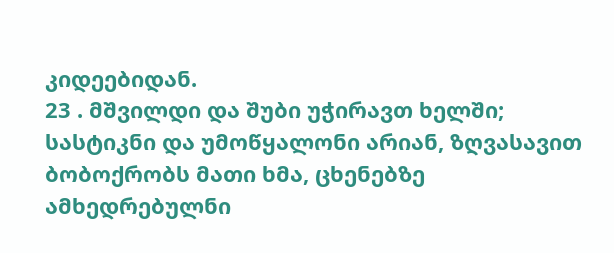კიდეებიდან.
23 . მშვილდი და შუბი უჭირავთ ხელში; სასტიკნი და უმოწყალონი არიან, ზღვასავით ბობოქრობს მათი ხმა, ცხენებზე ამხედრებულნი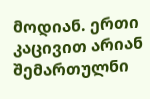მოდიან. ერთი კაცივით არიან შემართულნი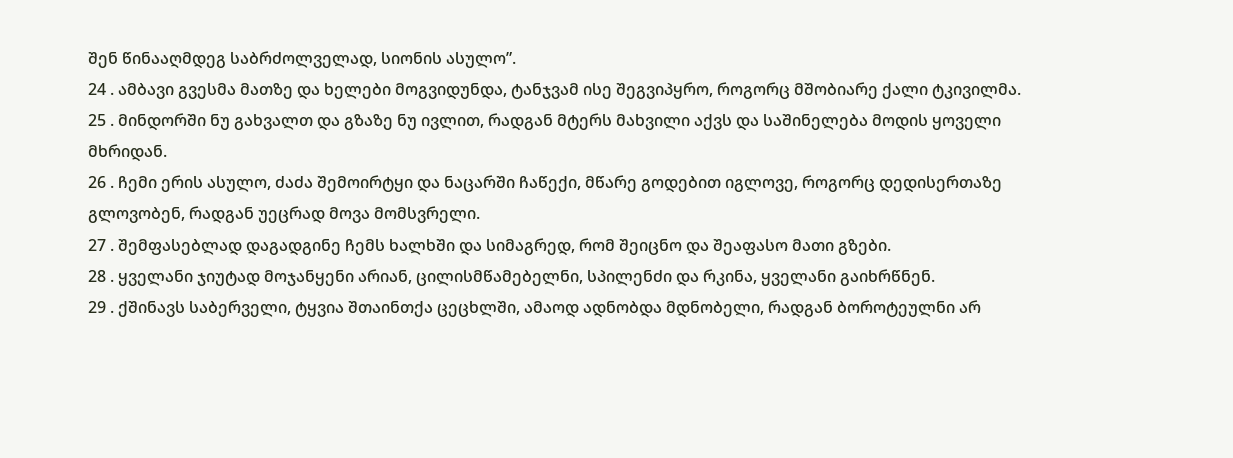შენ წინააღმდეგ საბრძოლველად, სიონის ასულო”.
24 . ამბავი გვესმა მათზე და ხელები მოგვიდუნდა, ტანჯვამ ისე შეგვიპყრო, როგორც მშობიარე ქალი ტკივილმა.
25 . მინდორში ნუ გახვალთ და გზაზე ნუ ივლით, რადგან მტერს მახვილი აქვს და საშინელება მოდის ყოველი მხრიდან.
26 . ჩემი ერის ასულო, ძაძა შემოირტყი და ნაცარში ჩაწექი, მწარე გოდებით იგლოვე, როგორც დედისერთაზე გლოვობენ, რადგან უეცრად მოვა მომსვრელი.
27 . შემფასებლად დაგადგინე ჩემს ხალხში და სიმაგრედ, რომ შეიცნო და შეაფასო მათი გზები.
28 . ყველანი ჯიუტად მოჯანყენი არიან, ცილისმწამებელნი, სპილენძი და რკინა, ყველანი გაიხრწნენ.
29 . ქშინავს საბერველი, ტყვია შთაინთქა ცეცხლში, ამაოდ ადნობდა მდნობელი, რადგან ბოროტეულნი არ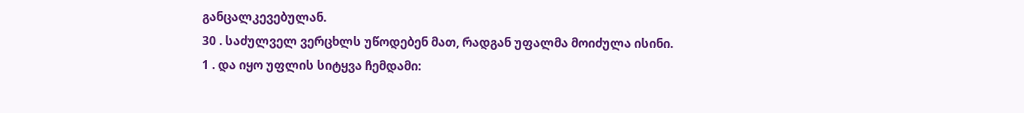განცალკევებულან.
30 . საძულველ ვერცხლს უწოდებენ მათ, რადგან უფალმა მოიძულა ისინი.
1 . და იყო უფლის სიტყვა ჩემდამი: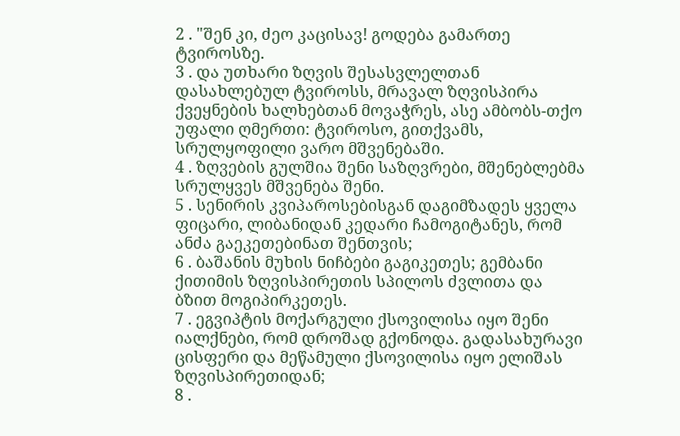2 . "შენ კი, ძეო კაცისავ! გოდება გამართე ტვიროსზე.
3 . და უთხარი ზღვის შესასვლელთან დასახლებულ ტვიროსს, მრავალ ზღვისპირა ქვეყნების ხალხებთან მოვაჭრეს, ასე ამბობს-თქო უფალი ღმერთი: ტვიროსო, გითქვამს, სრულყოფილი ვარო მშვენებაში.
4 . ზღვების გულშია შენი საზღვრები, მშენებლებმა სრულყვეს მშვენება შენი.
5 . სენირის კვიპაროსებისგან დაგიმზადეს ყველა ფიცარი, ლიბანიდან კედარი ჩამოგიტანეს, რომ ანძა გაეკეთებინათ შენთვის;
6 . ბაშანის მუხის ნიჩბები გაგიკეთეს; გემბანი ქითიმის ზღვისპირეთის სპილოს ძვლითა და ბზით მოგიპირკეთეს.
7 . ეგვიპტის მოქარგული ქსოვილისა იყო შენი იალქნები, რომ დროშად გქონოდა. გადასახურავი ცისფერი და მეწამული ქსოვილისა იყო ელიშას ზღვისპირეთიდან;
8 .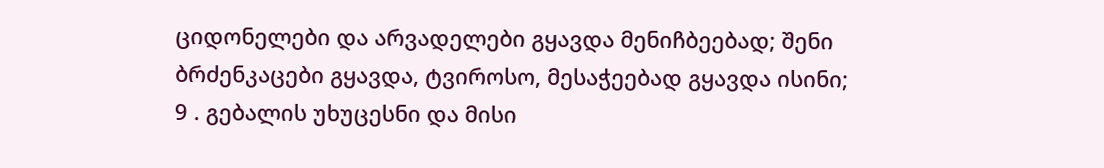ციდონელები და არვადელები გყავდა მენიჩბეებად; შენი ბრძენკაცები გყავდა, ტვიროსო, მესაჭეებად გყავდა ისინი;
9 . გებალის უხუცესნი და მისი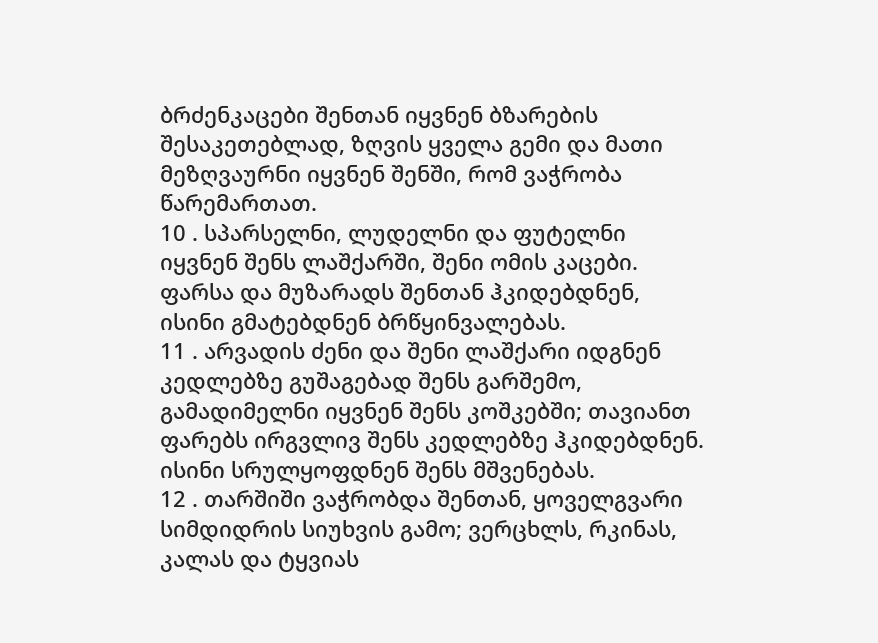ბრძენკაცები შენთან იყვნენ ბზარების შესაკეთებლად, ზღვის ყველა გემი და მათი მეზღვაურნი იყვნენ შენში, რომ ვაჭრობა წარემართათ.
10 . სპარსელნი, ლუდელნი და ფუტელნი იყვნენ შენს ლაშქარში, შენი ომის კაცები. ფარსა და მუზარადს შენთან ჰკიდებდნენ, ისინი გმატებდნენ ბრწყინვალებას.
11 . არვადის ძენი და შენი ლაშქარი იდგნენ კედლებზე გუშაგებად შენს გარშემო, გამადიმელნი იყვნენ შენს კოშკებში; თავიანთ ფარებს ირგვლივ შენს კედლებზე ჰკიდებდნენ. ისინი სრულყოფდნენ შენს მშვენებას.
12 . თარშიში ვაჭრობდა შენთან, ყოველგვარი სიმდიდრის სიუხვის გამო; ვერცხლს, რკინას, კალას და ტყვიას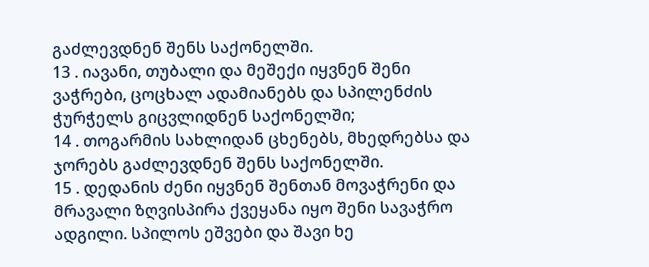გაძლევდნენ შენს საქონელში.
13 . იავანი, თუბალი და მეშექი იყვნენ შენი ვაჭრები, ცოცხალ ადამიანებს და სპილენძის ჭურჭელს გიცვლიდნენ საქონელში;
14 . თოგარმის სახლიდან ცხენებს, მხედრებსა და ჯორებს გაძლევდნენ შენს საქონელში.
15 . დედანის ძენი იყვნენ შენთან მოვაჭრენი და მრავალი ზღვისპირა ქვეყანა იყო შენი სავაჭრო ადგილი. სპილოს ეშვები და შავი ხე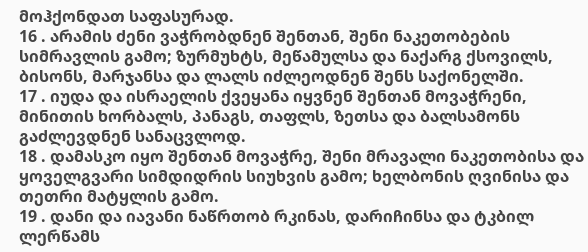მოჰქონდათ საფასურად.
16 . არამის ძენი ვაჭრობდნენ შენთან, შენი ნაკეთობების სიმრავლის გამო; ზურმუხტს, მეწამულსა და ნაქარგ ქსოვილს, ბისონს, მარჯანსა და ლალს იძლეოდნენ შენს საქონელში.
17 . იუდა და ისრაელის ქვეყანა იყვნენ შენთან მოვაჭრენი, მინითის ხორბალს, პანაგს, თაფლს, ზეთსა და ბალსამონს გაძლევდნენ სანაცვლოდ.
18 . დამასკო იყო შენთან მოვაჭრე, შენი მრავალი ნაკეთობისა და ყოველგვარი სიმდიდრის სიუხვის გამო; ხელბონის ღვინისა და თეთრი მატყლის გამო.
19 . დანი და იავანი ნაწრთობ რკინას, დარიჩინსა და ტკბილ ლერწამს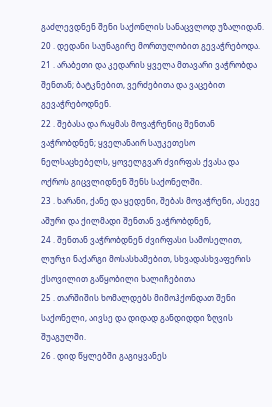გაძლევდნენ შენი საქონლის სანაცვლოდ უზალიდან.
20 . დედანი საუნაგირე მორთულობით გევაჭრებოდა.
21 . არაბეთი და კედარის ყველა მთავარი ვაჭრობდა შენთან; ბატკნებით, ვერძებითა და ვაცებით გევაჭრებოდნენ.
22 . შებასა და რაყმას მოვაჭრენიც შენთან ვაჭრობდნენ; ყველანაირ საუკეთესო ნელსაცხებელს, ყოველგვარ ძვირფას ქვასა და ოქროს გიცვლიდნენ შენს საქონელში.
23 . ხარანი, ქანე და ყედენი, შებას მოვაჭრენი, ასევე აშური და ქილმადი შენთან ვაჭრობდნენ,
24 . შენთან ვაჭრობდნენ ძვირფასი სამოსელით, ლურჯი ნაქარგი მოსასხამებით, სხვადასხვაფერის ქსოვილით გაწყობილი ხალიჩებითა
25 . თარშიშის ხომალდებს მიმოჰქონდათ შენი საქონელი, აივსე და დიდად განდიდდი ზღვის შუაგულში.
26 . დიდ წყლებში გაგიყვანეს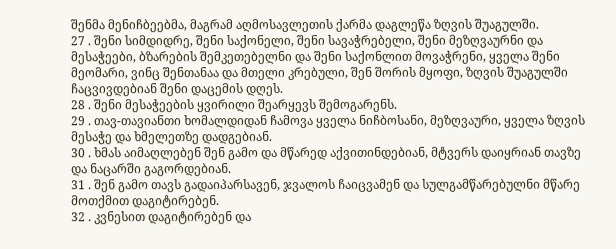შენმა მენიჩბეებმა, მაგრამ აღმოსავლეთის ქარმა დაგლეწა ზღვის შუაგულში.
27 . შენი სიმდიდრე, შენი საქონელი, შენი სავაჭრებელი, შენი მეზღვაურნი და მესაჭეები, ბზარების შემკეთებელნი და შენი საქონლით მოვაჭრენი, ყველა შენი მეომარი, ვინც შენთანაა და მთელი კრებული, შენ შორის მყოფი, ზღვის შუაგულში ჩაცვივდებიან შენი დაცემის დღეს.
28 . შენი მესაჭეების ყვირილი შეარყევს შემოგარენს.
29 . თავ-თავიანთი ხომალდიდან ჩამოვა ყველა ნიჩბოსანი, მეზღვაური, ყველა ზღვის მესაჭე და ხმელეთზე დადგებიან.
30 . ხმას აიმაღლებენ შენ გამო და მწარედ აქვითინდებიან, მტვერს დაიყრიან თავზე და ნაცარში გაგორდებიან.
31 . შენ გამო თავს გადაიპარსავენ, ჯვალოს ჩაიცვამენ და სულგამწარებულნი მწარე მოთქმით დაგიტირებენ.
32 . კვნესით დაგიტირებენ და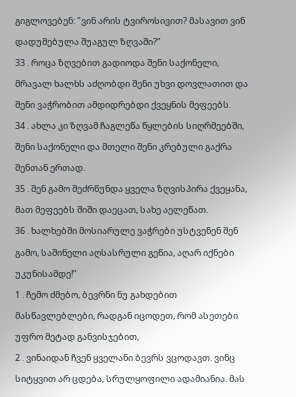გიგლოვებენ: "ვინ არის ტვიროსივით? მასავით ვინ დადუმებულა შუაგულ ზღვაში?”
33 . როცა ზღვებით გადიოდა შენი საქონელი, მრავალ ხალხს აძღობდი შენი უხვი დოვლათით და შენი ვაჭრობით ამდიდრებდი ქვეყნის მეფეებს.
34 . ახლა კი ზღვამ ჩაგლეწა წყლების სიღრმეებში, შენი საქონელი და მთელი შენი კრებული გაქრა შენთან ერთად.
35 . შენ გამო შეძრწუნდა ყველა ზღვისპირა ქვეყანა, მათ მეფეებს შიში დაეცათ, სახე აელეწათ.
36 . ხალხებში მოსიარულე ვაჭრები უსტვენენ შენ გამო, საშინელი აღსასრული გეწია, აღარ იქნები უკუნისამდე!”
1 . ჩემო ძმებო, ბევრნი ნუ გახდებით მასწავლებლები, რადგან იცოდეთ, რომ ასეთები უფრო მეტად განვისჯებით,
2 . ვინაიდან ჩვენ ყველანი ბევრს ვცოდავთ. ვინც სიტყვით არ ცდება, სრულყოფილი ადამიანია. მას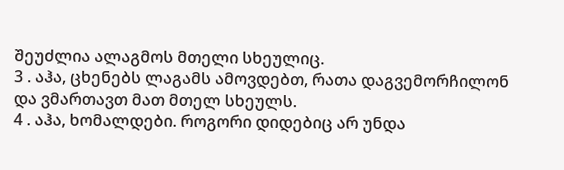შეუძლია ალაგმოს მთელი სხეულიც.
3 . აჰა, ცხენებს ლაგამს ამოვდებთ, რათა დაგვემორჩილონ და ვმართავთ მათ მთელ სხეულს.
4 . აჰა, ხომალდები. როგორი დიდებიც არ უნდა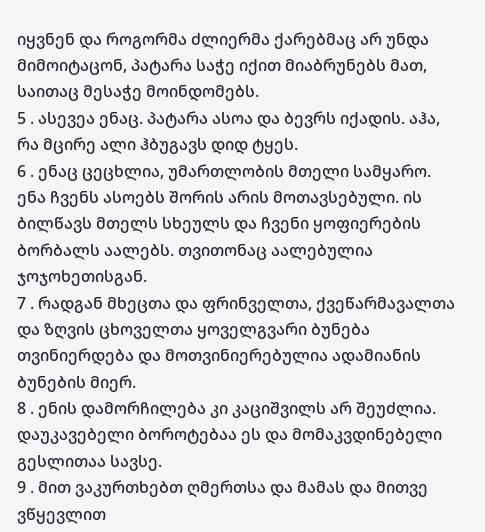იყვნენ და როგორმა ძლიერმა ქარებმაც არ უნდა მიმოიტაცონ, პატარა საჭე იქით მიაბრუნებს მათ, საითაც მესაჭე მოინდომებს.
5 . ასევეა ენაც. პატარა ასოა და ბევრს იქადის. აჰა, რა მცირე ალი ჰბუგავს დიდ ტყეს.
6 . ენაც ცეცხლია, უმართლობის მთელი სამყარო. ენა ჩვენს ასოებს შორის არის მოთავსებული. ის ბილწავს მთელს სხეულს და ჩვენი ყოფიერების ბორბალს აალებს. თვითონაც აალებულია ჯოჯოხეთისგან.
7 . რადგან მხეცთა და ფრინველთა, ქვეწარმავალთა და ზღვის ცხოველთა ყოველგვარი ბუნება თვინიერდება და მოთვინიერებულია ადამიანის ბუნების მიერ.
8 . ენის დამორჩილება კი კაციშვილს არ შეუძლია. დაუკავებელი ბოროტებაა ეს და მომაკვდინებელი გესლითაა სავსე.
9 . მით ვაკურთხებთ ღმერთსა და მამას და მითვე ვწყევლით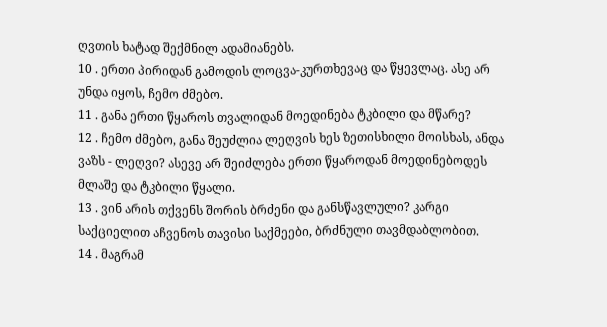ღვთის ხატად შექმნილ ადამიანებს.
10 . ერთი პირიდან გამოდის ლოცვა-კურთხევაც და წყევლაც. ასე არ უნდა იყოს, ჩემო ძმებო.
11 . განა ერთი წყაროს თვალიდან მოედინება ტკბილი და მწარე?
12 . ჩემო ძმებო, განა შეუძლია ლეღვის ხეს ზეთისხილი მოისხას, ანდა ვაზს - ლეღვი? ასევე არ შეიძლება ერთი წყაროდან მოედინებოდეს მლაშე და ტკბილი წყალი.
13 . ვინ არის თქვენს შორის ბრძენი და განსწავლული? კარგი საქციელით აჩვენოს თავისი საქმეები, ბრძნული თავმდაბლობით.
14 . მაგრამ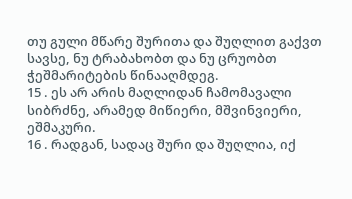თუ გული მწარე შურითა და შუღლით გაქვთ სავსე, ნუ ტრაბახობთ და ნუ ცრუობთ ჭეშმარიტების წინააღმდეგ.
15 . ეს არ არის მაღლიდან ჩამომავალი სიბრძნე, არამედ მიწიერი, მშვინვიერი, ეშმაკური.
16 . რადგან, სადაც შური და შუღლია, იქ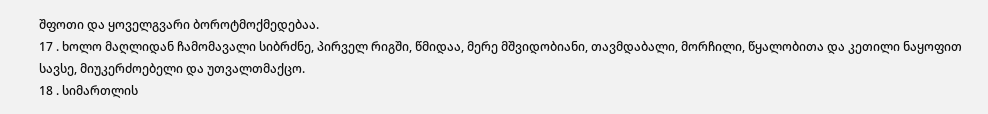შფოთი და ყოველგვარი ბოროტმოქმედებაა.
17 . ხოლო მაღლიდან ჩამომავალი სიბრძნე, პირველ რიგში, წმიდაა, მერე მშვიდობიანი, თავმდაბალი, მორჩილი, წყალობითა და კეთილი ნაყოფით სავსე, მიუკერძოებელი და უთვალთმაქცო.
18 . სიმართლის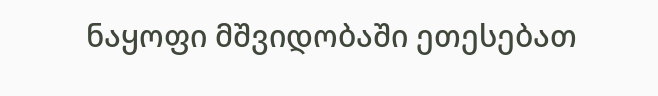ნაყოფი მშვიდობაში ეთესებათ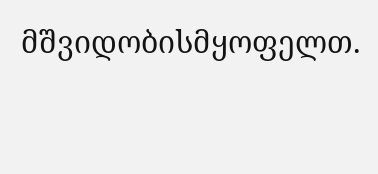მშვიდობისმყოფელთ.